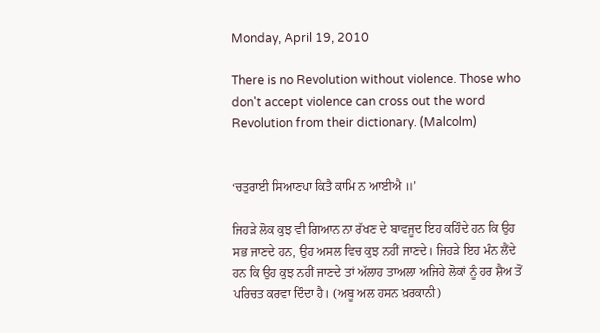Monday, April 19, 2010

There is no Revolution without violence. Those who don't accept violence can cross out the word Revolution from their dictionary. (Malcolm)


‘ਚਤੁਰਾਈ ਸਿਆਣਪਾ ਕਿਤੈ ਕਾਮਿ ਨ ਆਈਐ ॥’

ਜਿਹੜੇ ਲੋਕ ਕੁਝ ਵੀ ਗਿਆਨ ਨਾ ਰੱਖਣ ਦੇ ਬਾਵਜੂਦ ਇਹ ਕਹਿੰਦੇ ਹਨ ਕਿ ਉਹ ਸਭ ਜਾਣਦੇ ਹਨ, ਉਹ ਅਸਲ ਵਿਚ ਕੁਝ ਨਹੀਂ ਜਾਣਦੇ। ਜਿਹੜੇ ਇਹ ਮੰਨ ਲੈਂਦੇ ਹਨ ਕਿ ਉਹ ਕੁਝ ਨਹੀਂ ਜਾਣਦੇ ਤਾਂ ਅੱਲਾਹ ਤਾਅਲਾ ਅਜਿਹੇ ਲੋਕਾਂ ਨੂੰ ਹਰ ਸ਼ੈਅ ਤੋਂ ਪਰਿਚਤ ਕਰਵਾ ਦਿੰਦਾ ਹੈ। (ਅਬੂ ਅਲ ਹਸਨ ਖ਼ਰਕਾਨੀ)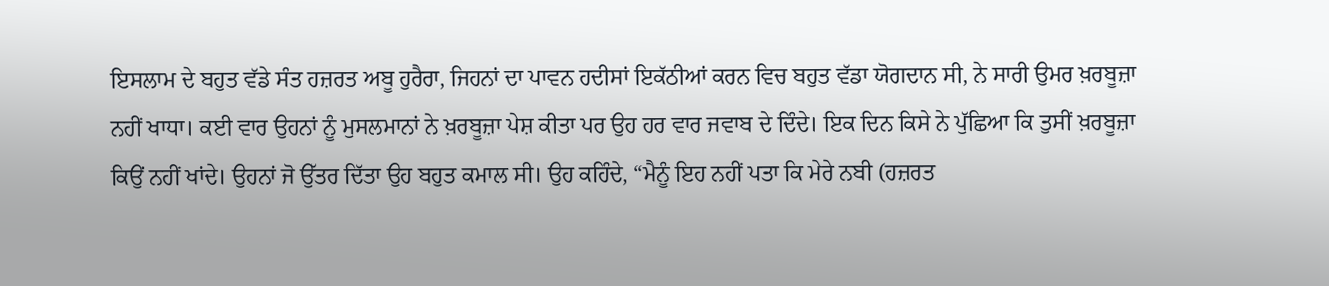ਇਸਲਾਮ ਦੇ ਬਹੁਤ ਵੱਡੇ ਸੰਤ ਹਜ਼ਰਤ ਅਬੂ ਹੁਰੈਰਾ, ਜਿਹਨਾਂ ਦਾ ਪਾਵਨ ਹਦੀਸਾਂ ਇਕੱਠੀਆਂ ਕਰਨ ਵਿਚ ਬਹੁਤ ਵੱਡਾ ਯੋਗਦਾਨ ਸੀ, ਨੇ ਸਾਰੀ ਉਮਰ ਖ਼ਰਬੂਜ਼ਾ ਨਹੀਂ ਖਾਧਾ। ਕਈ ਵਾਰ ਉਹਨਾਂ ਨੂੰ ਮੁਸਲਮਾਨਾਂ ਨੇ ਖ਼ਰਬੂਜ਼ਾ ਪੇਸ਼ ਕੀਤਾ ਪਰ ਉਹ ਹਰ ਵਾਰ ਜਵਾਬ ਦੇ ਦਿੰਦੇ। ਇਕ ਦਿਨ ਕਿਸੇ ਨੇ ਪੁੱਛਿਆ ਕਿ ਤੁਸੀਂ ਖ਼ਰਬੂਜ਼ਾ ਕਿਉਂ ਨਹੀਂ ਖਾਂਦੇ। ਉਹਨਾਂ ਜੋ ਉੱਤਰ ਦਿੱਤਾ ਉਹ ਬਹੁਤ ਕਮਾਲ ਸੀ। ਉਹ ਕਹਿੰਦੇ, “ਮੈਨੂੰ ਇਹ ਨਹੀਂ ਪਤਾ ਕਿ ਮੇਰੇ ਨਬੀ (ਹਜ਼ਰਤ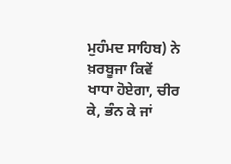ਮੁਹੰਮਦ ਸਾਹਿਬ) ਨੇ ਖ਼ਰਬੂਜਾ ਕਿਵੇਂ ਖਾਧਾ ਹੋਏਗਾ, ਚੀਰ ਕੇ, ਭੰਨ ਕੇ ਜਾਂ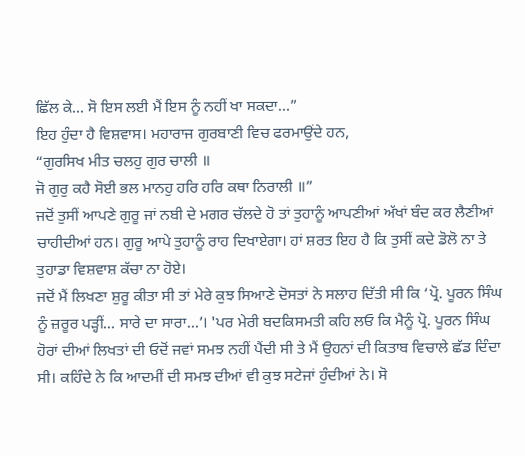ਛਿੱਲ ਕੇ… ਸੋ ਇਸ ਲਈ ਮੈਂ ਇਸ ਨੂੰ ਨਹੀਂ ਖਾ ਸਕਦਾ…”
ਇਹ ਹੁੰਦਾ ਹੈ ਵਿਸ਼ਵਾਸ। ਮਹਾਰਾਜ ਗੁਰਬਾਣੀ ਵਿਚ ਫਰਮਾਉਂਦੇ ਹਨ,
“ਗੁਰਸਿਖ ਮੀਤ ਚਲਹੁ ਗੁਰ ਚਾਲੀ ॥
ਜੋ ਗੁਰੁ ਕਹੈ ਸੋਈ ਭਲ ਮਾਨਹੁ ਹਰਿ ਹਰਿ ਕਥਾ ਨਿਰਾਲੀ ॥”
ਜਦੋਂ ਤੁਸੀਂ ਆਪਣੇ ਗੁਰੂ ਜਾਂ ਨਬੀ ਦੇ ਮਗਰ ਚੱਲਦੇ ਹੋ ਤਾਂ ਤੁਹਾਨੂੰ ਆਪਣੀਆਂ ਅੱਖਾਂ ਬੰਦ ਕਰ ਲੈਣੀਆਂ ਚਾਹੀਦੀਆਂ ਹਨ। ਗੁਰੂ ਆਪੇ ਤੁਹਾਨੂੰ ਰਾਹ ਦਿਖਾਏਗਾ। ਹਾਂ ਸ਼ਰਤ ਇਹ ਹੈ ਕਿ ਤੁਸੀਂ ਕਦੇ ਡੋਲੋ ਨਾ ਤੇ ਤੁਹਾਡਾ ਵਿਸ਼ਵਾਸ਼ ਕੱਚਾ ਨਾ ਹੋਏ।
ਜਦੋਂ ਮੈਂ ਲਿਖਣਾ ਸ਼ੁਰੂ ਕੀਤਾ ਸੀ ਤਾਂ ਮੇਰੇ ਕੁਝ ਸਿਆਣੇ ਦੋਸਤਾਂ ਨੇ ਸਲਾਹ ਦਿੱਤੀ ਸੀ ਕਿ ‘ਪ੍ਰੋ. ਪੂਰਨ ਸਿੰਘ ਨੂੰ ਜ਼ਰੂਰ ਪੜ੍ਹੀਂ… ਸਾਰੇ ਦਾ ਸਾਰਾ…’। 'ਪਰ ਮੇਰੀ ਬਦਕਿਸਮਤੀ ਕਹਿ ਲਓ ਕਿ ਮੈਨੂੰ ਪ੍ਰੋ. ਪੂਰਨ ਸਿੰਘ ਹੋਰਾਂ ਦੀਆਂ ਲਿਖਤਾਂ ਦੀ ਓਦੋਂ ਜਵਾਂ ਸਮਝ ਨਹੀਂ ਪੈਂਦੀ ਸੀ ਤੇ ਮੈਂ ਉਹਨਾਂ ਦੀ ਕਿਤਾਬ ਵਿਚਾਲੇ ਛੱਡ ਦਿੰਦਾ ਸੀ। ਕਹਿੰਦੇ ਨੇ ਕਿ ਆਦਮੀਂ ਦੀ ਸਮਝ ਦੀਆਂ ਵੀ ਕੁਝ ਸਟੇਜਾਂ ਹੁੰਦੀਆਂ ਨੇ। ਸੋ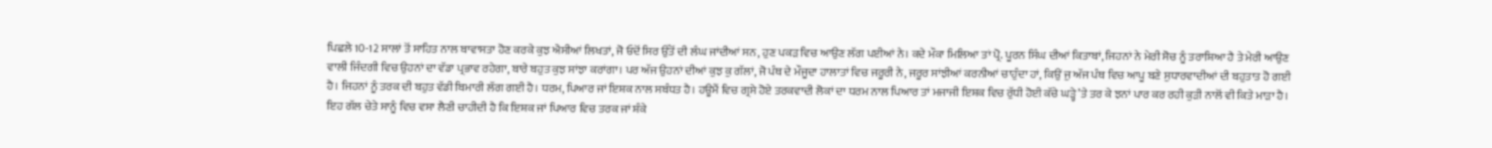ਪਿਛਲੇ 10-12 ਸਾਲਾਂ ਤੋਂ ਸਾਹਿਤ ਨਾਲ ਬਾਵਾਸਤਾ ਹੋਣ ਕਰਕੇ ਕੁਝ ਐਸੀਆਂ ਲਿਖਤਾਂ, ਜੋ ਓਦੋਂ ਸਿਰ ਉੱਤੋਂ ਦੀ ਲੰਘ ਜਾਂਦੀਆਂ ਸਨ, ਹੁਣ ਪਕੜ ਵਿਚ ਆਉਣ ਲੱਗ ਪਈਆਂ ਨੇ। ਕਦੇ ਮੌਕਾ ਮਿਲਿਆ ਤਾਂ ਪ੍ਰੋ. ਪੂਰਨ ਸਿੰਘ ਦੀਆਂ ਕਿਤਾਬਾਂ, ਜਿਹਨਾਂ ਨੇ ਮੇਰੀ ਸੋਚ ਨੂੰ ਤਰਾਸ਼ਿਆ ਹੈ ਤੇ ਮੇਰੀ ਆਉਣ ਵਾਲੀ ਜਿੰਦਗੀ ਵਿਚ ਉਹਨਾਂ ਦਾ ਵੱਡਾ ਪ੍ਰਭਾਵ ਰਹੇਗਾ, ਬਾਰੇ ਬਹੁਤ ਕੁਝ ਸਾਂਝਾ ਕਰਾਂਗਾ। ਪਰ ਅੱਜ ਉਹਨਾਂ ਦੀਆਂ ਕੁਝ ਕੁ ਗੱਲਾਂ, ਜੋ ਪੰਥ ਦੇ ਮੌਜੂਦਾ ਹਾਲਾਤਾਂ ਵਿਚ ਜਰੂਰੀ ਨੇ, ਜਰੂਰ ਸਾਂਝੀਆਂ ਕਰਨੀਆਂ ਚਾਹੁੰਦਾ ਹਾਂ, ਕਿਉਂ ਜੁ ਅੱਜ ਪੰਥ ਵਿਚ ਆਪੂ ਬਣੇ ਸੁਧਾਰਵਾਦੀਆਂ ਦੀ ਬਹੁਤਾਤ ਹੋ ਗਈ ਹੈ। ਜਿਹਨਾਂ ਨੂੰ ਤਰਕ ਦੀ ਬਹੁਤ ਵੱਡੀ ਬਿਮਾਰੀ ਲੱਗ ਗਈ ਹੈ। ਧਰਮ, ਪਿਆਰ ਜਾਂ ਇਸ਼ਕ ਨਾਲ ਸਬੰਧਤ ਹੈ। ਹਊਮੈਂ ਵਿਚ ਗ੍ਰਸੇ ਹੋਏ ਤਰਕਵਾਦੀ ਲੋਕਾਂ ਦਾ ਧਰਮ ਨਾਲ ਪਿਆਰ ਤਾਂ ਮਜਾਜੀ ਇਸ਼ਕ ਵਿਚ ਰੁੱਧੀ ਹੋਈ ਕੱਚੇ ਘੜ੍ਹੇ ’ਤੇ ਤਰ ਕੇ ਝਨਾਂ ਪਾਰ ਕਰ ਰਹੀ ਕੁੜੀ ਨਾਲੋਂ ਵੀ ਕਿਤੇ ਮਾੜਾ ਹੈ।
ਇਹ ਗੱਲ ਚੇਤੇ ਸਾਨੂੰ ਵਿਚ ਵਸਾ ਲੈਣੀ ਚਾਹੀਦੀ ਹੈ ਕਿ ਇਸ਼ਕ ਜਾਂ ਪਿਆਰ ਵਿਚ ਤਰਕ ਜਾਂ ਸ਼ੰਕੇ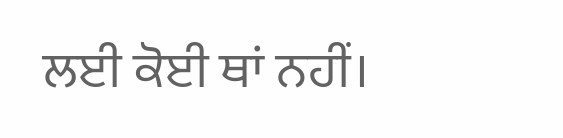ਲਈ ਕੋਈ ਥਾਂ ਨਹੀਂ।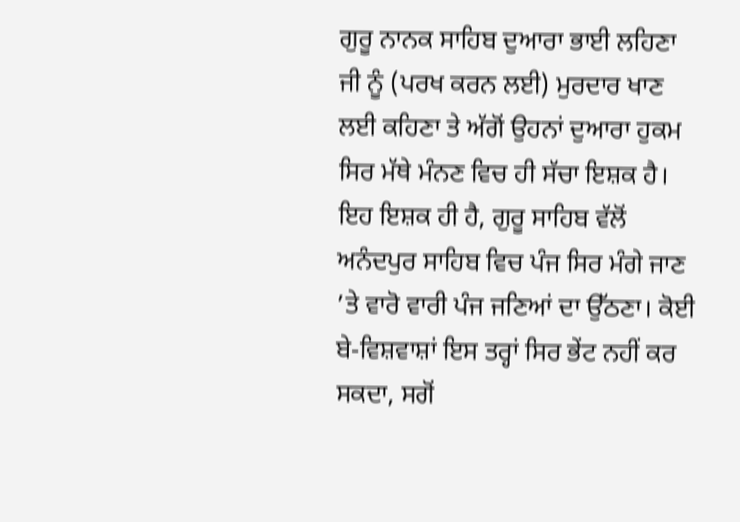ਗੁਰੂ ਨਾਨਕ ਸਾਹਿਬ ਦੁਆਰਾ ਭਾਈ ਲਹਿਣਾ ਜੀ ਨੂੰ (ਪਰਖ ਕਰਨ ਲਈ) ਮੁਰਦਾਰ ਖਾਣ ਲਈ ਕਹਿਣਾ ਤੇ ਅੱਗੋਂ ਉਹਨਾਂ ਦੁਆਰਾ ਹੁਕਮ ਸਿਰ ਮੱਥੇ ਮੰਨਣ ਵਿਚ ਹੀ ਸੱਚਾ ਇਸ਼ਕ ਹੈ।
ਇਹ ਇਸ਼ਕ ਹੀ ਹੈ, ਗੁਰੂ ਸਾਹਿਬ ਵੱਲੋਂ ਅਨੰਦਪੁਰ ਸਾਹਿਬ ਵਿਚ ਪੰਜ ਸਿਰ ਮੰਗੇ ਜਾਣ ’ਤੇ ਵਾਰੋ ਵਾਰੀ ਪੰਜ ਜਣਿਆਂ ਦਾ ਉੱਠਣਾ। ਕੋਈ ਬੇ-ਵਿਸ਼ਵਾਸ਼ਾਂ ਇਸ ਤਰ੍ਹਾਂ ਸਿਰ ਭੇਂਟ ਨਹੀਂ ਕਰ ਸਕਦਾ, ਸਗੋਂ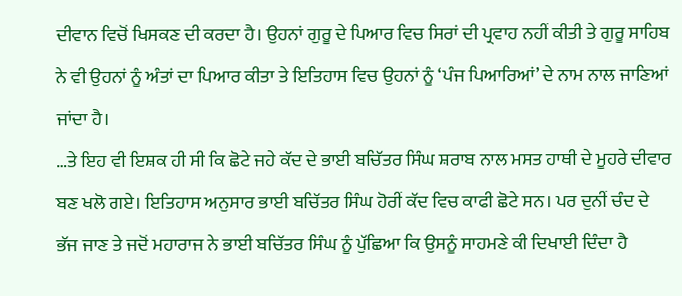ਦੀਵਾਨ ਵਿਚੋਂ ਖਿਸਕਣ ਦੀ ਕਰਦਾ ਹੈ। ਉਹਨਾਂ ਗੁਰੂ ਦੇ ਪਿਆਰ ਵਿਚ ਸਿਰਾਂ ਦੀ ਪ੍ਰਵਾਹ ਨਹੀਂ ਕੀਤੀ ਤੇ ਗੁਰੂ ਸਾਹਿਬ ਨੇ ਵੀ ਉਹਨਾਂ ਨੂੰ ਅੰਤਾਂ ਦਾ ਪਿਆਰ ਕੀਤਾ ਤੇ ਇਤਿਹਾਸ ਵਿਚ ਉਹਨਾਂ ਨੂੰ ‘ਪੰਜ ਪਿਆਰਿਆਂ’ ਦੇ ਨਾਮ ਨਾਲ ਜਾਣਿਆਂ ਜਾਂਦਾ ਹੈ।
…ਤੇ ਇਹ ਵੀ ਇਸ਼ਕ ਹੀ ਸੀ ਕਿ ਛੋਟੇ ਜਹੇ ਕੱਦ ਦੇ ਭਾਈ ਬਚਿੱਤਰ ਸਿੰਘ ਸ਼ਰਾਬ ਨਾਲ ਮਸਤ ਹਾਥੀ ਦੇ ਮੂਹਰੇ ਦੀਵਾਰ ਬਣ ਖਲੋ ਗਏ। ਇਤਿਹਾਸ ਅਨੁਸਾਰ ਭਾਈ ਬਚਿੱਤਰ ਸਿੰਘ ਹੋਰੀਂ ਕੱਦ ਵਿਚ ਕਾਫੀ ਛੋਟੇ ਸਨ। ਪਰ ਦੁਨੀਂ ਚੰਦ ਦੇ ਭੱਜ ਜਾਣ ਤੇ ਜਦੋਂ ਮਹਾਰਾਜ ਨੇ ਭਾਈ ਬਚਿੱਤਰ ਸਿੰਘ ਨੂੰ ਪੁੱਛਿਆ ਕਿ ਉਸਨੂੰ ਸਾਹਮਣੇ ਕੀ ਦਿਖਾਈ ਦਿੰਦਾ ਹੈ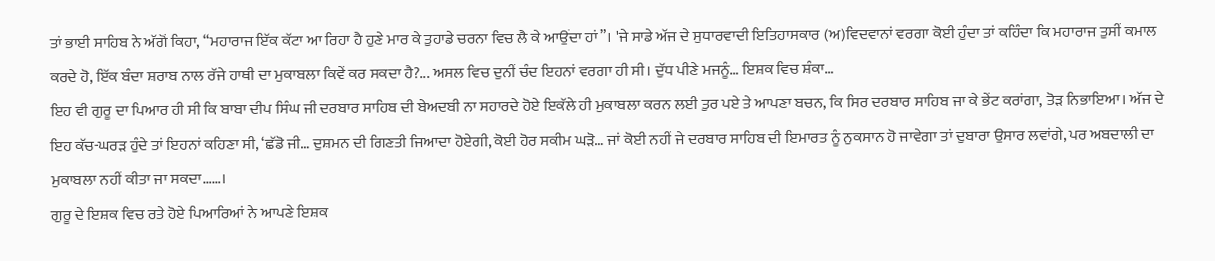ਤਾਂ ਭਾਈ ਸਾਹਿਬ ਨੇ ਅੱਗੋਂ ਕਿਹਾ, “ਮਹਾਰਾਜ ਇੱਕ ਕੱਟਾ ਆ ਰਿਹਾ ਹੈ ਹੁਣੇ ਮਾਰ ਕੇ ਤੁਹਾਡੇ ਚਰਨਾ ਵਿਚ ਲੈ ਕੇ ਆਉਂਦਾ ਹਾਂ”। 'ਜੇ ਸਾਡੇ ਅੱਜ ਦੇ ਸੁਧਾਰਵਾਦੀ ਇਤਿਹਾਸਕਾਰ (ਅ)ਵਿਦਵਾਨਾਂ ਵਰਗਾ ਕੋਈ ਹੁੰਦਾ ਤਾਂ ਕਹਿੰਦਾ ਕਿ ਮਹਾਰਾਜ ਤੁਸੀਂ ਕਮਾਲ ਕਰਦੇ ਹੋ, ਇੱਕ ਬੰਦਾ ਸ਼ਰਾਬ ਨਾਲ ਰੱਜੇ ਹਾਥੀ ਦਾ ਮੁਕਾਬਲਾ ਕਿਵੇਂ ਕਰ ਸਕਦਾ ਹੈ?... ਅਸਲ ਵਿਚ ਦੁਨੀਂ ਚੰਦ ਇਹਨਾਂ ਵਰਗਾ ਹੀ ਸੀ। ਦੁੱਧ ਪੀਣੇ ਮਜਨੂੰ… ਇਸ਼ਕ ਵਿਚ ਸ਼ੰਕਾ…
ਇਹ ਵੀ ਗੁਰੂ ਦਾ ਪਿਆਰ ਹੀ ਸੀ ਕਿ ਬਾਬਾ ਦੀਪ ਸਿੰਘ ਜੀ ਦਰਬਾਰ ਸਾਹਿਬ ਦੀ ਬੇਅਦਬੀ ਨਾ ਸਹਾਰਦੇ ਹੋਏ ਇਕੱਲੇ ਹੀ ਮੁਕਾਬਲਾ ਕਰਨ ਲਈ ਤੁਰ ਪਏ ਤੇ ਆਪਣਾ ਬਚਨ, ਕਿ ਸਿਰ ਦਰਬਾਰ ਸਾਹਿਬ ਜਾ ਕੇ ਭੇਂਟ ਕਰਾਂਗਾ, ਤੋੜ ਨਿਭਾਇਆ। ਅੱਜ ਦੇ ਇਹ ਕੱਚ-ਘਰੜ ਹੁੰਦੇ ਤਾਂ ਇਹਨਾਂ ਕਹਿਣਾ ਸੀ, ‘ਛੱਡੋ ਜੀ… ਦੁਸ਼ਮਨ ਦੀ ਗਿਣਤੀ ਜਿਆਦਾ ਹੋਏਗੀ, ਕੋਈ ਹੋਰ ਸਕੀਮ ਘੜੋ… ਜਾਂ ਕੋਈ ਨਹੀਂ ਜੇ ਦਰਬਾਰ ਸਾਹਿਬ ਦੀ ਇਮਾਰਤ ਨੂੰ ਨੁਕਸਾਨ ਹੋ ਜਾਵੇਗਾ ਤਾਂ ਦੁਬਾਰਾ ਉਸਾਰ ਲਵਾਂਗੇ, ਪਰ ਅਬਦਾਲੀ ਦਾ ਮੁਕਾਬਲਾ ਨਹੀਂ ਕੀਤਾ ਜਾ ਸਕਦਾ……।
ਗੁਰੂ ਦੇ ਇਸ਼ਕ ਵਿਚ ਰਤੇ ਹੋਏ ਪਿਆਰਿਆਂ ਨੇ ਆਪਣੇ ਇਸ਼ਕ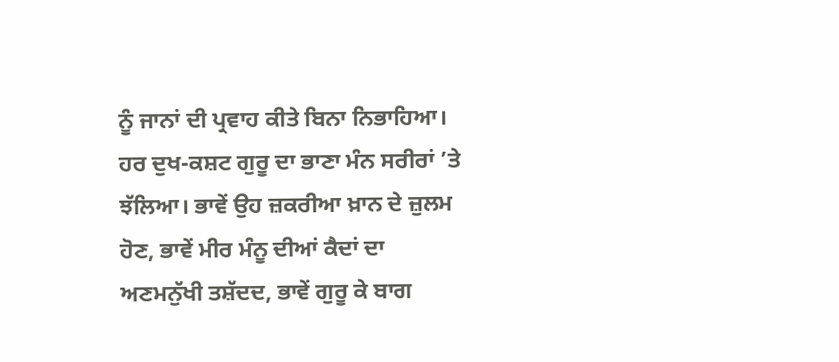ਨੂੰ ਜਾਨਾਂ ਦੀ ਪ੍ਰਵਾਹ ਕੀਤੇ ਬਿਨਾ ਨਿਭਾਹਿਆ। ਹਰ ਦੁਖ-ਕਸ਼ਟ ਗੁਰੂ ਦਾ ਭਾਣਾ ਮੰਨ ਸਰੀਰਾਂ ’ਤੇ ਝੱਲਿਆ। ਭਾਵੇਂ ਉਹ ਜ਼ਕਰੀਆ ਖ਼ਾਨ ਦੇ ਜ਼ੁਲਮ ਹੋਣ, ਭਾਵੇਂ ਮੀਰ ਮੰਨੂ ਦੀਆਂ ਕੈਦਾਂ ਦਾ ਅਣਮਨੁੱਖੀ ਤਸ਼ੱਦਦ, ਭਾਵੇਂ ਗੁਰੂ ਕੇ ਬਾਗ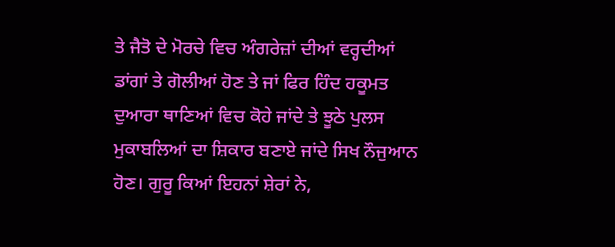ਤੇ ਜੈਤੋ ਦੇ ਮੋਰਚੇ ਵਿਚ ਅੰਗਰੇਜ਼ਾਂ ਦੀਆਂ ਵਰ੍ਹਦੀਆਂ ਡਾਂਗਾਂ ਤੇ ਗੋਲੀਆਂ ਹੋਣ ਤੇ ਜਾਂ ਫਿਰ ਹਿੰਦ ਹਕੂਮਤ ਦੁਆਰਾ ਥਾਣਿਆਂ ਵਿਚ ਕੋਹੇ ਜਾਂਦੇ ਤੇ ਝੂਠੇ ਪੁਲਸ ਮੁਕਾਬਲਿਆਂ ਦਾ ਸ਼ਿਕਾਰ ਬਣਾਏ ਜਾਂਦੇ ਸਿਖ ਨੌਜੁਆਨ ਹੋਣ। ਗੁਰੂ ਕਿਆਂ ਇਹਨਾਂ ਸ਼ੇਰਾਂ ਨੇ,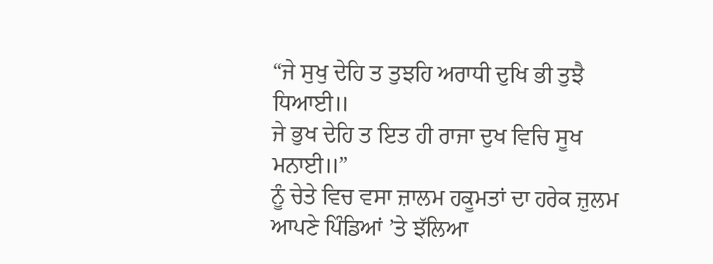“ਜੇ ਸੁਖੁ ਦੇਹਿ ਤ ਤੁਝਹਿ ਅਰਾਧੀ ਦੁਖਿ ਭੀ ਤੁਝੈ ਧਿਆਈ॥
ਜੇ ਭੁਖ ਦੇਹਿ ਤ ਇਤ ਹੀ ਰਾਜਾ ਦੁਖ ਵਿਚਿ ਸੂਖ ਮਨਾਈ॥”
ਨੂੰ ਚੇਤੇ ਵਿਚ ਵਸਾ ਜ਼ਾਲਮ ਹਕੂਮਤਾਂ ਦਾ ਹਰੇਕ ਜ਼ੁਲਮ ਆਪਣੇ ਪਿੰਡਿਆਂ ’ਤੇ ਝੱਲਿਆ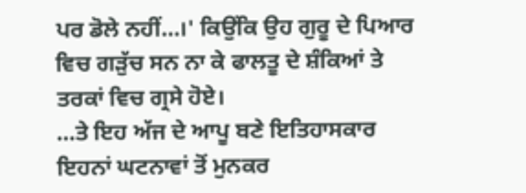ਪਰ ਡੋਲੇ ਨਹੀਂ…।' ਕਿਉਂਕਿ ਉਹ ਗੁਰੂ ਦੇ ਪਿਆਰ ਵਿਚ ਗੜੁੱਚ ਸਨ ਨਾ ਕੇ ਫਾਲਤੂ ਦੇ ਸ਼ੰਕਿਆਂ ਤੇ ਤਰਕਾਂ ਵਿਚ ਗ੍ਰਸੇ ਹੋਏ।
…ਤੇ ਇਹ ਅੱਜ ਦੇ ਆਪੂ ਬਣੇ ਇਤਿਹਾਸਕਾਰ ਇਹਨਾਂ ਘਟਨਾਵਾਂ ਤੋਂ ਮੁਨਕਰ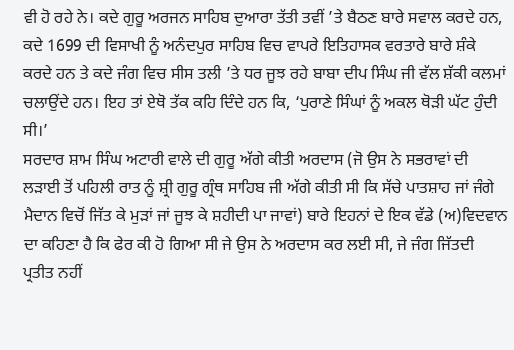ਵੀ ਹੋ ਰਹੇ ਨੇ। ਕਦੇ ਗੁਰੂ ਅਰਜਨ ਸਾਹਿਬ ਦੁਆਰਾ ਤੱਤੀ ਤਵੀਂ ’ਤੇ ਬੈਠਣ ਬਾਰੇ ਸਵਾਲ ਕਰਦੇ ਹਨ, ਕਦੇ 1699 ਦੀ ਵਿਸਾਖੀ ਨੂੰ ਅਨੰਦਪੁਰ ਸਾਹਿਬ ਵਿਚ ਵਾਪਰੇ ਇਤਿਹਾਸਕ ਵਰਤਾਰੇ ਬਾਰੇ ਸ਼ੰਕੇ ਕਰਦੇ ਹਨ ਤੇ ਕਦੇ ਜੰਗ ਵਿਚ ਸੀਸ ਤਲੀ ’ਤੇ ਧਰ ਜੂਝ ਰਹੇ ਬਾਬਾ ਦੀਪ ਸਿੰਘ ਜੀ ਵੱਲ ਸ਼ੱਕੀ ਕਲਮਾਂ ਚਲਾਉਂਦੇ ਹਨ। ਇਹ ਤਾਂ ਏਥੋ ਤੱਕ ਕਹਿ ਦਿੰਦੇ ਹਨ ਕਿ, ‘ਪੁਰਾਣੇ ਸਿੰਘਾਂ ਨੂੰ ਅਕਲ ਥੋੜੀ ਘੱਟ ਹੁੰਦੀ ਸੀ।’
ਸਰਦਾਰ ਸ਼ਾਮ ਸਿੰਘ ਅਟਾਰੀ ਵਾਲੇ ਦੀ ਗੁਰੂ ਅੱਗੇ ਕੀਤੀ ਅਰਦਾਸ (ਜੋ ਉਸ ਨੇ ਸਭਰਾਵਾਂ ਦੀ ਲੜਾਈ ਤੋਂ ਪਹਿਲੀ ਰਾਤ ਨੂੰ ਸ਼੍ਰੀ ਗੁਰੂ ਗ੍ਰੰਥ ਸਾਹਿਬ ਜੀ ਅੱਗੇ ਕੀਤੀ ਸੀ ਕਿ ਸੱਚੇ ਪਾਤਸ਼ਾਹ ਜਾਂ ਜੰਗੇ ਮੈਦਾਨ ਵਿਚੋਂ ਜਿੱਤ ਕੇ ਮੁੜਾਂ ਜਾਂ ਜੂਝ ਕੇ ਸ਼ਹੀਦੀ ਪਾ ਜਾਵਾਂ) ਬਾਰੇ ਇਹਨਾਂ ਦੇ ਇਕ ਵੱਡੇ (ਅ)ਵਿਦਵਾਨ ਦਾ ਕਹਿਣਾ ਹੈ ਕਿ ਫੇਰ ਕੀ ਹੋ ਗਿਆ ਸੀ ਜੇ ਉਸ ਨੇ ਅਰਦਾਸ ਕਰ ਲਈ ਸੀ, ਜੇ ਜੰਗ ਜਿੱਤਦੀ ਪ੍ਰਤੀਤ ਨਹੀਂ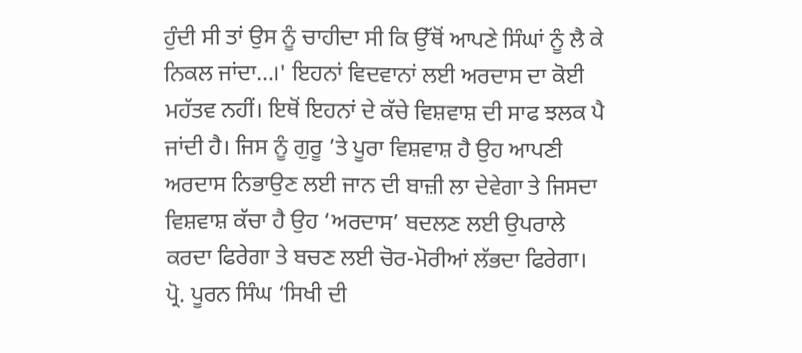ਹੁੰਦੀ ਸੀ ਤਾਂ ਉਸ ਨੂੰ ਚਾਹੀਦਾ ਸੀ ਕਿ ਉੱਥੋਂ ਆਪਣੇ ਸਿੰਘਾਂ ਨੂੰ ਲੈ ਕੇ ਨਿਕਲ ਜਾਂਦਾ…।' ਇਹਨਾਂ ਵਿਦਵਾਨਾਂ ਲਈ ਅਰਦਾਸ ਦਾ ਕੋਈ ਮਹੱਤਵ ਨਹੀਂ। ਇਥੋਂ ਇਹਨਾਂ ਦੇ ਕੱਚੇ ਵਿਸ਼ਵਾਸ਼ ਦੀ ਸਾਫ ਝਲਕ ਪੈ ਜਾਂਦੀ ਹੈ। ਜਿਸ ਨੂੰ ਗੁਰੂ ’ਤੇ ਪੂਰਾ ਵਿਸ਼ਵਾਸ਼ ਹੈ ਉਹ ਆਪਣੀ ਅਰਦਾਸ ਨਿਭਾਉਣ ਲਈ ਜਾਨ ਦੀ ਬਾਜ਼ੀ ਲਾ ਦੇਵੇਗਾ ਤੇ ਜਿਸਦਾ ਵਿਸ਼ਵਾਸ਼ ਕੱਚਾ ਹੈ ਉਹ ‘ਅਰਦਾਸ’ ਬਦਲਣ ਲਈ ਉਪਰਾਲੇ ਕਰਦਾ ਫਿਰੇਗਾ ਤੇ ਬਚਣ ਲਈ ਚੋਰ-ਮੋਰੀਆਂ ਲੱਭਦਾ ਫਿਰੇਗਾ।
ਪ੍ਰੋ. ਪੂਰਨ ਸਿੰਘ ‘ਸਿਖੀ ਦੀ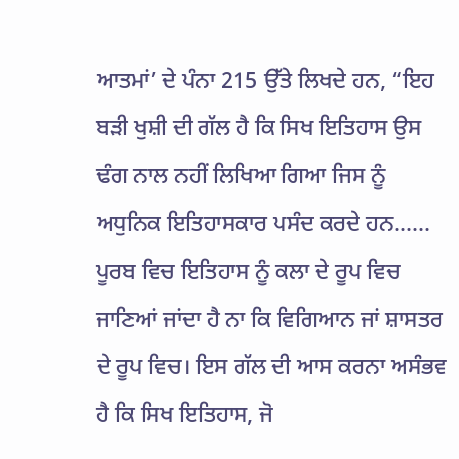ਆਤਮਾਂ’ ਦੇ ਪੰਨਾ 215 ਉੱਤੇ ਲਿਖਦੇ ਹਨ, “ਇਹ ਬੜੀ ਖੁਸ਼ੀ ਦੀ ਗੱਲ ਹੈ ਕਿ ਸਿਖ ਇਤਿਹਾਸ ਉਸ ਢੰਗ ਨਾਲ ਨਹੀਂ ਲਿਖਿਆ ਗਿਆ ਜਿਸ ਨੂੰ ਅਧੁਨਿਕ ਇਤਿਹਾਸਕਾਰ ਪਸੰਦ ਕਰਦੇ ਹਨ…… ਪੂਰਬ ਵਿਚ ਇਤਿਹਾਸ ਨੂੰ ਕਲਾ ਦੇ ਰੂਪ ਵਿਚ ਜਾਣਿਆਂ ਜਾਂਦਾ ਹੈ ਨਾ ਕਿ ਵਿਗਿਆਨ ਜਾਂ ਸ਼ਾਸਤਰ ਦੇ ਰੂਪ ਵਿਚ। ਇਸ ਗੱਲ ਦੀ ਆਸ ਕਰਨਾ ਅਸੰਭਵ ਹੈ ਕਿ ਸਿਖ ਇਤਿਹਾਸ, ਜੋ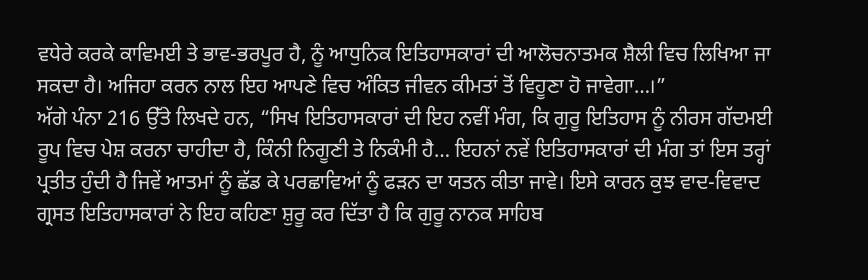ਵਧੇਰੇ ਕਰਕੇ ਕਾਵਿਮਈ ਤੇ ਭਾਵ-ਭਰਪੂਰ ਹੈ, ਨੂੰ ਆਧੁਨਿਕ ਇਤਿਹਾਸਕਾਰਾਂ ਦੀ ਆਲੋਚਨਾਤਮਕ ਸ਼ੈਲੀ ਵਿਚ ਲਿਖਿਆ ਜਾ ਸਕਦਾ ਹੈ। ਅਜਿਹਾ ਕਰਨ ਨਾਲ ਇਹ ਆਪਣੇ ਵਿਚ ਅੰਕਿਤ ਜੀਵਨ ਕੀਮਤਾਂ ਤੋਂ ਵਿਹੂਣਾ ਹੋ ਜਾਵੇਗਾ…।”
ਅੱਗੇ ਪੰਨਾ 216 ਉੱਤੇ ਲਿਖਦੇ ਹਨ, “ਸਿਖ ਇਤਿਹਾਸਕਾਰਾਂ ਦੀ ਇਹ ਨਵੀਂ ਮੰਗ, ਕਿ ਗੁਰੂ ਇਤਿਹਾਸ ਨੂੰ ਨੀਰਸ ਗੱਦਮਈ ਰੂਪ ਵਿਚ ਪੇਸ਼ ਕਰਨਾ ਚਾਹੀਦਾ ਹੈ, ਕਿੰਨੀ ਨਿਗੂਣੀ ਤੇ ਨਿਕੰਮੀ ਹੈ… ਇਹਨਾਂ ਨਵੇਂ ਇਤਿਹਾਸਕਾਰਾਂ ਦੀ ਮੰਗ ਤਾਂ ਇਸ ਤਰ੍ਹਾਂ ਪ੍ਰਤੀਤ ਹੁੰਦੀ ਹੈ ਜਿਵੇਂ ਆਤਮਾਂ ਨੂੰ ਛੱਡ ਕੇ ਪਰਛਾਵਿਆਂ ਨੂੰ ਫੜਨ ਦਾ ਯਤਨ ਕੀਤਾ ਜਾਵੇ। ਇਸੇ ਕਾਰਨ ਕੁਝ ਵਾਦ-ਵਿਵਾਦ ਗ੍ਰਸਤ ਇਤਿਹਾਸਕਾਰਾਂ ਨੇ ਇਹ ਕਹਿਣਾ ਸ਼ੁਰੂ ਕਰ ਦਿੱਤਾ ਹੈ ਕਿ ਗੁਰੂ ਨਾਨਕ ਸਾਹਿਬ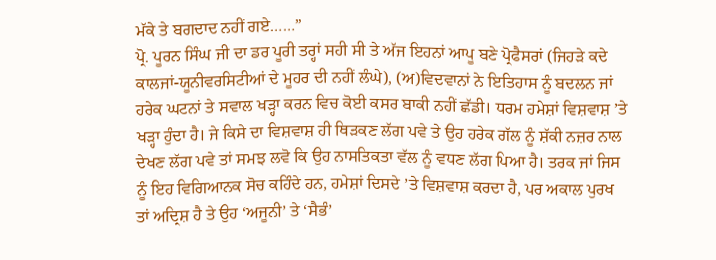ਮੱਕੇ ਤੇ ਬਗਦਾਦ ਨਹੀਂ ਗਏ……”
ਪ੍ਰੋ. ਪੂਰਨ ਸਿੰਘ ਜੀ ਦਾ ਡਰ ਪੂਰੀ ਤਰ੍ਹਾਂ ਸਹੀ ਸੀ ਤੇ ਅੱਜ ਇਹਨਾਂ ਆਪੂ ਬਣੇ ਪ੍ਰੋਫੈਸਰਾਂ (ਜਿਹੜੇ ਕਦੇ ਕਾਲਜਾਂ-ਯੂਨੀਵਰਸਿਟੀਆਂ ਦੇ ਮੂਹਰ ਦੀ ਨਹੀਂ ਲੰਘੇ), (ਅ)ਵਿਦਵਾਨਾਂ ਨੇ ਇਤਿਹਾਸ ਨੂੰ ਬਦਲਨ ਜਾਂ ਹਰੇਕ ਘਟਨਾਂ ਤੇ ਸਵਾਲ ਖੜ੍ਹਾ ਕਰਨ ਵਿਚ ਕੋਈ ਕਸਰ ਬਾਕੀ ਨਹੀਂ ਛੱਡੀ। ਧਰਮ ਹਮੇਸ਼ਾਂ ਵਿਸ਼ਵਾਸ਼ ’ਤੇ ਖੜ੍ਹਾ ਹੁੰਦਾ ਹੈ। ਜੇ ਕਿਸੇ ਦਾ ਵਿਸ਼ਵਾਸ਼ ਹੀ ਥਿੜਕਣ ਲੱਗ ਪਵੇ ਤੇ ਉਹ ਹਰੇਕ ਗੱਲ ਨੂੰ ਸ਼ੱਕੀ ਨਜ਼ਰ ਨਾਲ ਦੇਖਣ ਲੱਗ ਪਵੇ ਤਾਂ ਸਮਝ ਲਵੋ ਕਿ ਉਹ ਨਾਸਤਿਕਤਾ ਵੱਲ ਨੂੰ ਵਧਣ ਲੱਗ ਪਿਆ ਹੈ। ਤਰਕ ਜਾਂ ਜਿਸ ਨੂੰ ਇਹ ਵਿਗਿਆਨਕ ਸੋਚ ਕਹਿੰਦੇ ਹਨ, ਹਮੇਸ਼ਾਂ ਦਿਸਦੇ ’ਤੇ ਵਿਸ਼ਵਾਸ਼ ਕਰਦਾ ਹੈ, ਪਰ ਅਕਾਲ ਪੁਰਖ ਤਾਂ ਅਦ੍ਰਿਸ਼ ਹੈ ਤੇ ਉਹ ‘ਅਜੂਨੀ’ ਤੇ ‘ਸੈਭੰ’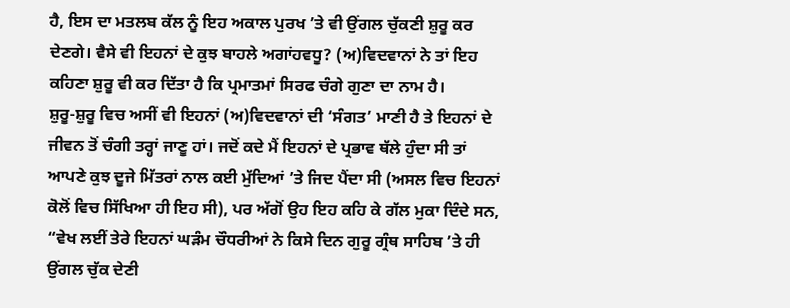ਹੈ, ਇਸ ਦਾ ਮਤਲਬ ਕੱਲ ਨੂੰ ਇਹ ਅਕਾਲ ਪੁਰਖ ’ਤੇ ਵੀ ਉਂਗਲ ਚੁੱਕਣੀ ਸ਼ੁਰੂ ਕਰ ਦੇਣਗੇ। ਵੈਸੇ ਵੀ ਇਹਨਾਂ ਦੇ ਕੁਝ ਬਾਹਲੇ ਅਗਾਂਹਵਧੂ? (ਅ)ਵਿਦਵਾਨਾਂ ਨੇ ਤਾਂ ਇਹ ਕਹਿਣਾ ਸ਼ੁਰੂ ਵੀ ਕਰ ਦਿੱਤਾ ਹੈ ਕਿ ਪ੍ਰਮਾਤਮਾਂ ਸਿਰਫ ਚੰਗੇ ਗੁਣਾ ਦਾ ਨਾਮ ਹੈ।
ਸ਼ੁਰੂ-ਸ਼ੁਰੂ ਵਿਚ ਅਸੀਂ ਵੀ ਇਹਨਾਂ (ਅ)ਵਿਦਵਾਨਾਂ ਦੀ ‘ਸੰਗਤ’ ਮਾਣੀ ਹੈ ਤੇ ਇਹਨਾਂ ਦੇ ਜੀਵਨ ਤੋਂ ਚੰਗੀ ਤਰ੍ਹਾਂ ਜਾਣੂ ਹਾਂ। ਜਦੋਂ ਕਦੇ ਮੈਂ ਇਹਨਾਂ ਦੇ ਪ੍ਰਭਾਵ ਥੱਲੇ ਹੁੰਦਾ ਸੀ ਤਾਂ ਆਪਣੇ ਕੁਝ ਦੂਜੇ ਮਿੱਤਰਾਂ ਨਾਲ ਕਈ ਮੁੱਦਿਆਂ ’ਤੇ ਜਿਦ ਪੈਂਦਾ ਸੀ (ਅਸਲ ਵਿਚ ਇਹਨਾਂ ਕੋਲੋਂ ਵਿਚ ਸਿੱਖਿਆ ਹੀ ਇਹ ਸੀ), ਪਰ ਅੱਗੋਂ ਉਹ ਇਹ ਕਹਿ ਕੇ ਗੱਲ ਮੁਕਾ ਦਿੰਦੇ ਸਨ, “ਵੇਖ ਲਈਂ ਤੇਰੇ ਇਹਨਾਂ ਘੜੰਮ ਚੌਧਰੀਆਂ ਨੇ ਕਿਸੇ ਦਿਨ ਗੁਰੂ ਗ੍ਰੰਥ ਸਾਹਿਬ ’ਤੇ ਹੀ ਉਂਗਲ ਚੁੱਕ ਦੇਣੀ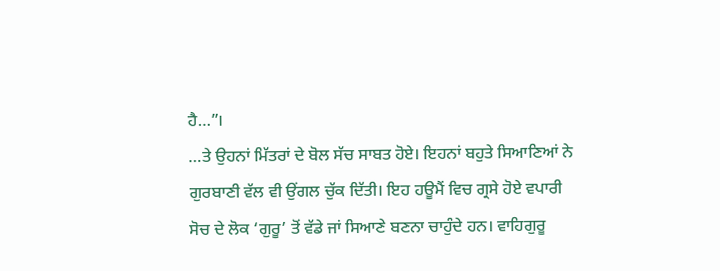ਹੈ…”।
…ਤੇ ਉਹਨਾਂ ਮਿੱਤਰਾਂ ਦੇ ਬੋਲ ਸੱਚ ਸਾਬਤ ਹੋਏ। ਇਹਨਾਂ ਬਹੁਤੇ ਸਿਆਣਿਆਂ ਨੇ ਗੁਰਬਾਣੀ ਵੱਲ ਵੀ ਉਂਗਲ ਚੁੱਕ ਦਿੱਤੀ। ਇਹ ਹਊਮੈਂ ਵਿਚ ਗ੍ਰਸੇ ਹੋਏ ਵਪਾਰੀ ਸੋਚ ਦੇ ਲੋਕ ‘ਗੁਰੂ’ ਤੋਂ ਵੱਡੇ ਜਾਂ ਸਿਆਣੇ ਬਣਨਾ ਚਾਹੁੰਦੇ ਹਨ। ਵਾਹਿਗੁਰੂ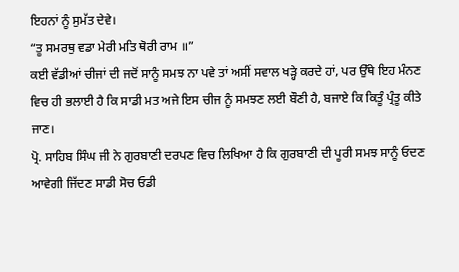ਇਹਨਾਂ ਨੂੰ ਸੁਮੱਤ ਦੇਵੇ।
“ਤੂ ਸਮਰਥੁ ਵਡਾ ਮੇਰੀ ਮਤਿ ਥੋਰੀ ਰਾਮ ॥”
ਕਈ ਵੱਡੀਆਂ ਚੀਜਾਂ ਦੀ ਜਦੋਂ ਸਾਨੂੰ ਸਮਝ ਨਾ ਪਵੇ ਤਾਂ ਅਸੀਂ ਸਵਾਲ ਖੜ੍ਹੇ ਕਰਦੇ ਹਾਂ, ਪਰ ਉੱਥੇ ਇਹ ਮੰਨਣ ਵਿਚ ਹੀ ਭਲਾਈ ਹੈ ਕਿ ਸਾਡੀ ਮਤ ਅਜੇ ਇਸ ਚੀਜ ਨੂੰ ਸਮਝਣ ਲਈ ਬੌਣੀ ਹੈ, ਬਜਾਏ ਕਿ ਕਿਤੂੰ ਪ੍ਰੰਤੂ ਕੀਤੇ ਜਾਣ।
ਪ੍ਰੋ. ਸਾਹਿਬ ਸਿੰਘ ਜੀ ਨੇ ਗੁਰਬਾਣੀ ਦਰਪਣ ਵਿਚ ਲਿਖਿਆ ਹੈ ਕਿ ਗੁਰਬਾਣੀ ਦੀ ਪੂਰੀ ਸਮਝ ਸਾਨੂੰ ਓਦਣ ਆਵੇਗੀ ਜਿੱਦਣ ਸਾਡੀ ਸੋਚ ਓਡੀ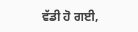ਵੱਡੀ ਹੋ ਗਈ,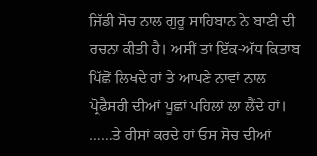ਜਿੱਡੀ ਸੋਚ ਨਾਲ ਗੁਰੂ ਸਾਹਿਬਾਨ ਨੇ ਬਾਣੀ ਦੀ ਰਚਨਾ ਕੀਤੀ ਹੈ। ਅਸੀਂ ਤਾਂ ਇੱਕ-ਅੱਧ ਕਿਤਾਬ ਪਿੱਛੋਂ ਲਿਖਦੇ ਹਾਂ ਤੇ ਆਪਣੇ ਨਾਵਾਂ ਨਾਲ ਪ੍ਰੋਫੈਸਰੀ ਦੀਆਂ ਪੂਛਾਂ ਪਹਿਲਾਂ ਲਾ ਲੈਂਦੇ ਹਾਂ।
……ਤੇ ਰੀਸਾਂ ਕਰਦੇ ਹਾਂ ਓਸ ਸੋਚ ਦੀਆਂ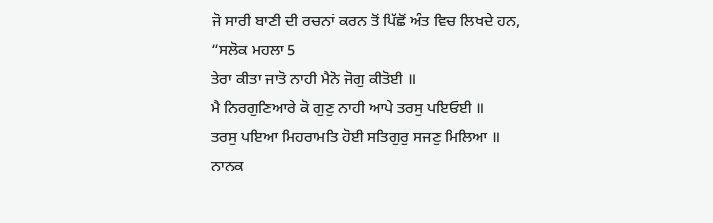ਜੋ ਸਾਰੀ ਬਾਣੀ ਦੀ ਰਚਨਾਂ ਕਰਨ ਤੋਂ ਪਿੱਛੋਂ ਅੰਤ ਵਿਚ ਲਿਖਦੇ ਹਨ,
“ਸਲੋਕ ਮਹਲਾ 5
ਤੇਰਾ ਕੀਤਾ ਜਾਤੋ ਨਾਹੀ ਮੈਨੋ ਜੋਗੁ ਕੀਤੋਈ ॥
ਮੈ ਨਿਰਗੁਣਿਆਰੇ ਕੋ ਗੁਣੁ ਨਾਹੀ ਆਪੇ ਤਰਸੁ ਪਇਓਈ ॥
ਤਰਸੁ ਪਇਆ ਮਿਹਰਾਮਤਿ ਹੋਈ ਸਤਿਗੁਰੁ ਸਜਣੁ ਮਿਲਿਆ ॥
ਨਾਨਕ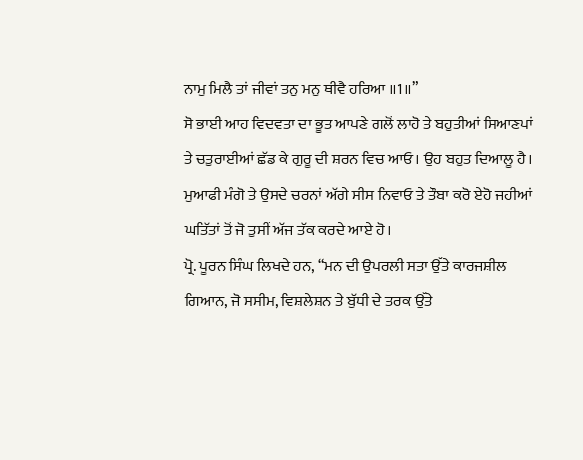ਨਾਮੁ ਮਿਲੈ ਤਾਂ ਜੀਵਾਂ ਤਨੁ ਮਨੁ ਥੀਵੈ ਹਰਿਆ ॥1॥”
ਸੋ ਭਾਈ ਆਹ ਵਿਦਵਤਾ ਦਾ ਭੂਤ ਆਪਣੇ ਗਲੋਂ ਲਾਹੋ ਤੇ ਬਹੁਤੀਆਂ ਸਿਆਣਪਾਂ ਤੇ ਚਤੁਰਾਈਆਂ ਛੱਡ ਕੇ ਗੁਰੂ ਦੀ ਸ਼ਰਨ ਵਿਚ ਆਓ। ਉਹ ਬਹੁਤ ਦਿਆਲੂ ਹੈ। ਮੁਆਫੀ ਮੰਗੋ ਤੇ ਉਸਦੇ ਚਰਨਾਂ ਅੱਗੇ ਸੀਸ ਨਿਵਾਓ ਤੇ ਤੌਬਾ ਕਰੋ ਏਹੋ ਜਹੀਆਂ ਘਤਿੱਤਾਂ ਤੋਂ ਜੋ ਤੁਸੀਂ ਅੱਜ ਤੱਕ ਕਰਦੇ ਆਏ ਹੋ।
ਪ੍ਰੋ. ਪੂਰਨ ਸਿੰਘ ਲਿਖਦੇ ਹਨ, “ਮਨ ਦੀ ਉਪਰਲੀ ਸਤਾ ਉੱਤੇ ਕਾਰਜਸ਼ੀਲ ਗਿਆਨ, ਜੋ ਸਸੀਮ, ਵਿਸ਼ਲੇਸ਼ਨ ਤੇ ਬੁੱਧੀ ਦੇ ਤਰਕ ਉੱਤੇ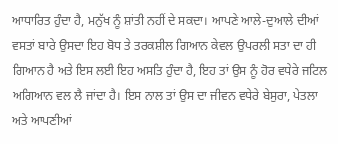ਆਧਾਰਿਤ ਹੁੰਦਾ ਹੈ, ਮਨੁੱਖ ਨੂੰ ਸ਼ਾਂਤੀ ਨਹੀਂ ਦੇ ਸਕਦਾ। ਆਪਣੇ ਆਲੇ-ਦੁਆਲੇ ਦੀਆਂ ਵਸਤਾਂ ਬਾਰੇ ਉਸਦਾ ਇਹ ਬੋਧ ਤੇ ਤਰਕਸ਼ੀਲ ਗਿਆਨ ਕੇਵਲ ਉਪਰਲੀ ਸਤਾ ਦਾ ਹੀ ਗਿਆਨ ਹੈ ਅਤੇ ਇਸ ਲਈ ਇਹ ਅਸਤਿ ਹੁੰਦਾ ਹੈ, ਇਹ ਤਾਂ ਉਸ ਨੂੰ ਹੋਰ ਵਧੇਰੇ ਜਟਿਲ ਅਗਿਆਨ ਵਲ ਲੈ ਜਾਂਦਾ ਹੈ। ਇਸ ਨਾਲ ਤਾਂ ਉਸ ਦਾ ਜੀਵਨ ਵਧੇਰੇ ਬੇਸੁਰਾ, ਪੇਤਲਾ ਅਤੇ ਆਪਣੀਆਂ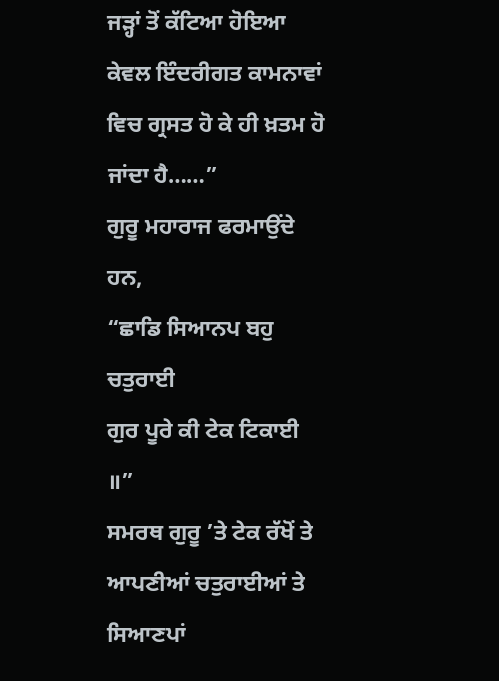ਜੜ੍ਹਾਂ ਤੋਂ ਕੱਟਿਆ ਹੋਇਆ ਕੇਵਲ ਇੰਦਰੀਗਤ ਕਾਮਨਾਵਾਂ ਵਿਚ ਗ੍ਰਸਤ ਹੋ ਕੇ ਹੀ ਖ਼ਤਮ ਹੋ ਜਾਂਦਾ ਹੈ……”
ਗੁਰੂ ਮਹਾਰਾਜ ਫਰਮਾਉਂਦੇ ਹਨ,
“ਛਾਡਿ ਸਿਆਨਪ ਬਹੁ ਚਤੁਰਾਈ
ਗੁਰ ਪੂਰੇ ਕੀ ਟੇਕ ਟਿਕਾਈ ॥”
ਸਮਰਥ ਗੁਰੂ ’ਤੇ ਟੇਕ ਰੱਖੋਂ ਤੇ ਆਪਣੀਆਂ ਚਤੁਰਾਈਆਂ ਤੇ ਸਿਆਣਪਾਂ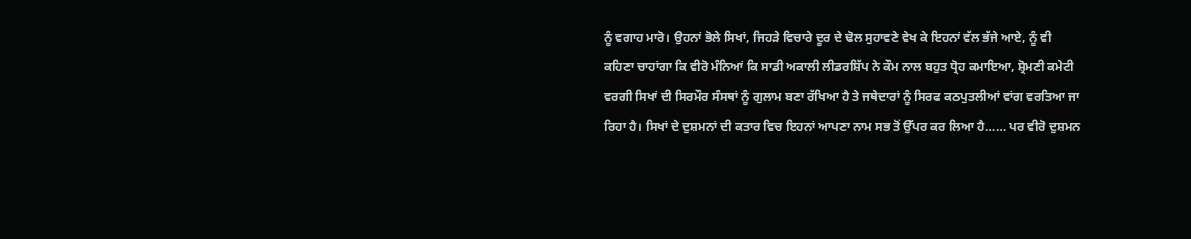ਨੂੰ ਵਗਾਹ ਮਾਰੋ। ਉਹਨਾਂ ਭੋਲੇ ਸਿਖਾਂ, ਜਿਹੜੇ ਵਿਚਾਰੇ ਦੂਰ ਦੇ ਢੋਲ ਸੁਹਾਵਣੇ ਵੇਖ ਕੇ ਇਹਨਾਂ ਵੱਲ ਭੱਜੇ ਆਏ, ਨੂੰ ਵੀ ਕਹਿਣਾ ਚਾਹਾਂਗਾ ਕਿ ਵੀਰੋ ਮੰਨਿਆਂ ਕਿ ਸਾਡੀ ਅਕਾਲੀ ਲੀਡਰਸ਼ਿੱਪ ਨੇ ਕੌਮ ਨਾਲ ਬਹੁਤ ਧ੍ਰੋਹ ਕਮਾਇਆ, ਸ਼੍ਰੋਮਣੀ ਕਮੇਟੀ ਵਰਗੀ ਸਿਖਾਂ ਦੀ ਸਿਰਮੌਰ ਸੰਸਥਾਂ ਨੂੰ ਗੁਲਾਮ ਬਣਾ ਰੱਖਿਆ ਹੈ ਤੇ ਜਥੇਦਾਰਾਂ ਨੂੰ ਸਿਰਫ ਕਠਪੁਤਲੀਆਂ ਵਾਂਗ ਵਰਤਿਆ ਜਾ ਰਿਹਾ ਹੈ। ਸਿਖਾਂ ਦੇ ਦੁਸ਼ਮਨਾਂ ਦੀ ਕਤਾਰ ਵਿਚ ਇਹਨਾਂ ਆਪਣਾ ਨਾਮ ਸਭ ਤੋਂ ਉੱਪਰ ਕਰ ਲਿਆ ਹੈ…… ਪਰ ਵੀਰੋ ਦੁਸ਼ਮਨ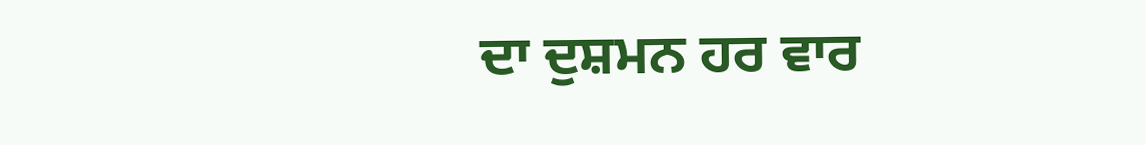ਦਾ ਦੁਸ਼ਮਨ ਹਰ ਵਾਰ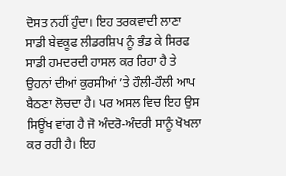ਦੋਸਤ ਨਹੀਂ ਹੁੰਦਾ। ਇਹ ਤਰਕਵਾਦੀ ਲਾਣਾ ਸਾਡੀ ਬੇਵਕੂਫ ਲੀਡਰਸ਼ਿਪ ਨੂੰ ਭੰਡ ਕੇ ਸਿਰਫ ਸਾਡੀ ਹਮਦਰਦੀ ਹਾਸਲ ਕਰ ਰਿਹਾ ਹੈ ਤੇ ਉਹਨਾਂ ਦੀਆਂ ਕੁਰਸੀਆਂ ’ਤੇ ਹੌਲੀ-ਹੌਲੀ ਆਪ ਬੈਠਣਾ ਲੋਚਦਾ ਹੈ। ਪਰ ਅਸਲ ਵਿਚ ਇਹ ਉਸ ਸਿਊਂਖ ਵਾਂਗ ਹੈ ਜੋ ਅੰਦਰੋ-ਅੰਦਰੀ ਸਾਨੂੰ ਖੋਖਲਾ ਕਰ ਰਹੀ ਹੈ। ਇਹ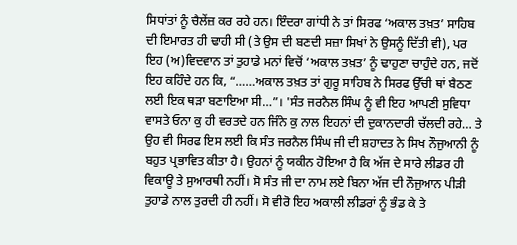ਸਿਧਾਂਤਾਂ ਨੂੰ ਚੈਲੇਂਜ਼ ਕਰ ਰਹੇ ਹਨ। ਇੰਦਰਾ ਗਾਂਧੀ ਨੇ ਤਾਂ ਸਿਰਫ ‘ਅਕਾਲ ਤਖ਼ਤ’ ਸਾਹਿਬ ਦੀ ਇਮਾਰਤ ਹੀ ਢਾਹੀ ਸੀ (ਤੇ ਉਸ ਦੀ ਬਣਦੀ ਸਜ਼ਾ ਸਿਖਾਂ ਨੇ ਉਸਨੂੰ ਦਿੱਤੀ ਵੀ), ਪਰ ਇਹ (ਅ)ਵਿਦਵਾਨ ਤਾਂ ਤੁਹਾਡੇ ਮਨਾਂ ਵਿਚੋਂ ‘ਅਕਾਲ ਤਖ਼ਤ’ ਨੂੰ ਢਾਹੁਣਾ ਚਾਹੁੰਦੇ ਹਨ, ਜਦੋਂ ਇਹ ਕਹਿੰਦੇ ਹਨ ਕਿ, “……ਅਕਾਲ ਤਖ਼ਤ ਤਾਂ ਗੁਰੂ ਸਾਹਿਬ ਨੇ ਸਿਰਫ ਉੱਚੀ ਥਾਂ ਬੈਠਣ ਲਈ ਇਕ ਥੜਾ ਬਣਾਇਆ ਸੀ…”। 'ਸੰਤ ਜਰਨੈਲ ਸਿੰਘ ਨੂੰ ਵੀ ਇਹ ਆਪਣੀ ਸੁਵਿਧਾ ਵਾਸਤੇ ਓਨਾ ਕੁ ਹੀ ਵਰਤਦੇ ਹਨ ਜਿੰਨੇ ਕੁ ਨਾਲ ਇਹਨਾਂ ਦੀ ਦੁਕਾਨਦਾਰੀ ਚੱਲਦੀ ਰਹੇ… ਤੇ ਉਹ ਵੀ ਸਿਰਫ ਇਸ ਲਈ ਕਿ ਸੰਤ ਜਰਨੈਲ ਸਿੰਘ ਜੀ ਦੀ ਸ਼ਹਾਦਤ ਨੇ ਸਿਖ ਨੌਜੁਆਨੀ ਨੂੰ ਬਹੁਤ ਪ੍ਰਭਾਵਿਤ ਕੀਤਾ ਹੈ। ਉਹਨਾਂ ਨੂੰ ਯਕੀਨ ਹੋਇਆ ਹੈ ਕਿ ਅੱਜ ਦੇ ਸਾਰੇ ਲੀਡਰ ਹੀ ਵਿਕਾਊ ਤੇ ਸੁਆਰਥੀ ਨਹੀਂ। ਸੋ ਸੰਤ ਜੀ ਦਾ ਨਾਮ ਲਏ ਬਿਨਾ ਅੱਜ ਦੀ ਨੌਜੁਆਨ ਪੀੜੀ ਤੁਹਾਡੇ ਨਾਲ ਤੁਰਦੀ ਹੀ ਨਹੀਂ। ਸੋ ਵੀਰੋ ਇਹ ਅਕਾਲੀ ਲੀਡਰਾਂ ਨੂੰ ਭੰਡ ਕੇ ਤੇ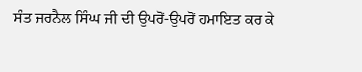ਸੰਤ ਜਰਨੈਲ ਸਿੰਘ ਜੀ ਦੀ ਉਪਰੋਂ-ਉਪਰੋਂ ਹਮਾਇਤ ਕਰ ਕੇ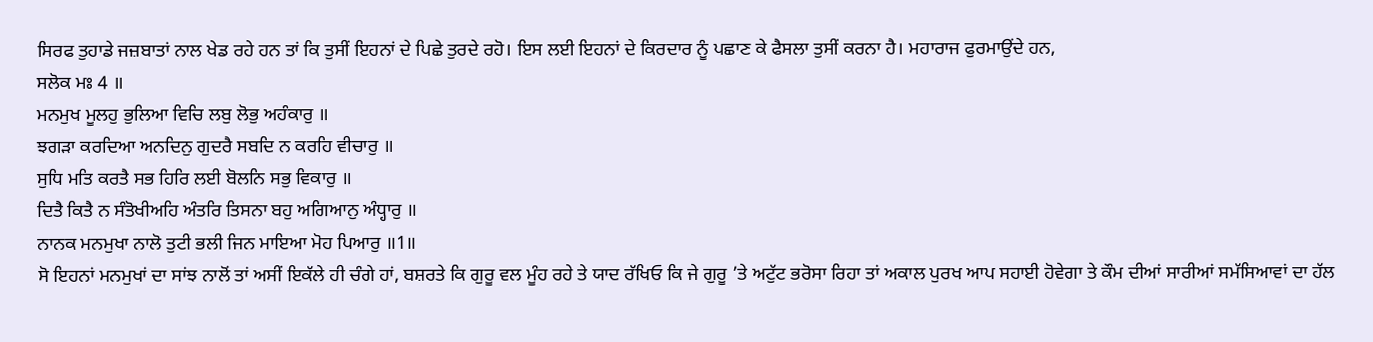ਸਿਰਫ ਤੁਹਾਡੇ ਜਜ਼ਬਾਤਾਂ ਨਾਲ ਖੇਡ ਰਹੇ ਹਨ ਤਾਂ ਕਿ ਤੁਸੀਂ ਇਹਨਾਂ ਦੇ ਪਿਛੇ ਤੁਰਦੇ ਰਹੋ। ਇਸ ਲਈ ਇਹਨਾਂ ਦੇ ਕਿਰਦਾਰ ਨੂੰ ਪਛਾਣ ਕੇ ਫੈਸਲਾ ਤੁਸੀਂ ਕਰਨਾ ਹੈ। ਮਹਾਰਾਜ ਫੁਰਮਾਉਂਦੇ ਹਨ,
ਸਲੋਕ ਮਃ 4 ॥
ਮਨਮੁਖ ਮੂਲਹੁ ਭੁਲਿਆ ਵਿਚਿ ਲਬੁ ਲੋਭੁ ਅਹੰਕਾਰੁ ॥
ਝਗੜਾ ਕਰਦਿਆ ਅਨਦਿਨੁ ਗੁਦਰੈ ਸਬਦਿ ਨ ਕਰਹਿ ਵੀਚਾਰੁ ॥
ਸੁਧਿ ਮਤਿ ਕਰਤੈ ਸਭ ਹਿਰਿ ਲਈ ਬੋਲਨਿ ਸਭੁ ਵਿਕਾਰੁ ॥
ਦਿਤੈ ਕਿਤੈ ਨ ਸੰਤੋਖੀਅਹਿ ਅੰਤਰਿ ਤਿਸਨਾ ਬਹੁ ਅਗਿਆਨੁ ਅੰਧ੍ਹਾਰੁ ॥
ਨਾਨਕ ਮਨਮੁਖਾ ਨਾਲੋ ਤੁਟੀ ਭਲੀ ਜਿਨ ਮਾਇਆ ਮੋਹ ਪਿਆਰੁ ॥1॥
ਸੋ ਇਹਨਾਂ ਮਨਮੁਖਾਂ ਦਾ ਸਾਂਝ ਨਾਲੋਂ ਤਾਂ ਅਸੀਂ ਇਕੱਲੇ ਹੀ ਚੰਗੇ ਹਾਂ, ਬਸ਼ਰਤੇ ਕਿ ਗੁਰੂ ਵਲ ਮੂੰਹ ਰਹੇ ਤੇ ਯਾਦ ਰੱਖਿਓ ਕਿ ਜੇ ਗੁਰੂ ’ਤੇ ਅਟੁੱਟ ਭਰੋਸਾ ਰਿਹਾ ਤਾਂ ਅਕਾਲ ਪੁਰਖ ਆਪ ਸਹਾਈ ਹੋਵੇਗਾ ਤੇ ਕੌਮ ਦੀਆਂ ਸਾਰੀਆਂ ਸਮੱਸਿਆਵਾਂ ਦਾ ਹੱਲ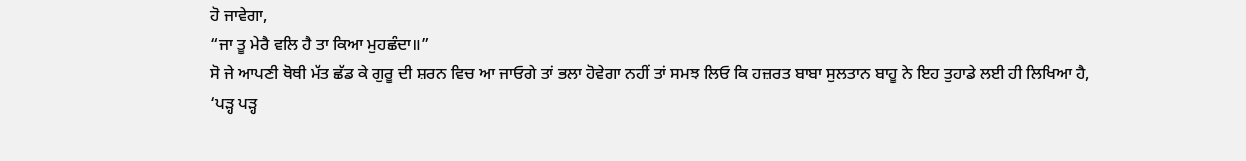ਹੋ ਜਾਵੇਗਾ,
“ਜਾ ਤੂ ਮੇਰੈ ਵਲਿ ਹੈ ਤਾ ਕਿਆ ਮੁਹਛੰਦਾ॥”
ਸੋ ਜੇ ਆਪਣੀ ਥੋਥੀ ਮੱਤ ਛੱਡ ਕੇ ਗੁਰੂ ਦੀ ਸ਼ਰਨ ਵਿਚ ਆ ਜਾਓਗੇ ਤਾਂ ਭਲਾ ਹੋਵੇਗਾ ਨਹੀਂ ਤਾਂ ਸਮਝ ਲਿਓ ਕਿ ਹਜ਼ਰਤ ਬਾਬਾ ਸੁਲਤਾਨ ਬਾਹੂ ਨੇ ਇਹ ਤੁਹਾਡੇ ਲਈ ਹੀ ਲਿਖਿਆ ਹੈ,
‘ਪੜ੍ਹ ਪੜ੍ਹ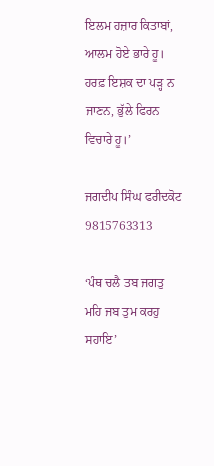ਇਲਮ ਹਜ਼ਾਰ ਕਿਤਾਬਾਂ, ਆਲਮ ਹੋਏ ਭਾਰੇ ਹੂ।
ਹਰਫ਼ ਇਸ਼ਕ ਦਾ ਪੜ੍ਹ ਨ ਜਾਣਨ, ਭੁੱਲੇ ਫਿਰਨ ਵਿਚਾਰੇ ਹੂ।’

ਜਗਦੀਪ ਸਿੰਘ ਫਰੀਦਕੋਟ
9815763313

‘ਪੰਥ ਚਲੈ ਤਬ ਜਗਤੁ ਮਹਿ ਜਬ ਤੁਮ ਕਰਹੁ ਸਹਾਇ’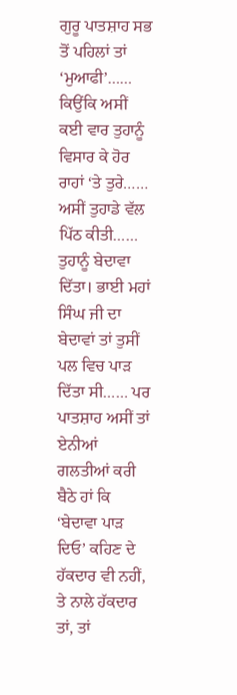ਗੁਰੂ ਪਾਤਸ਼ਾਹ ਸਭ ਤੋਂ ਪਹਿਲਾਂ ਤਾਂ ‘ਮੁਆਫੀ’…… ਕਿਉਂਕਿ ਅਸੀਂ ਕਈ ਵਾਰ ਤੁਹਾਨੂੰ ਵਿਸਾਰ ਕੇ ਹੋਰ ਰਾਹਾਂ ‘ਤੇ ਤੁਰੇ…… ਅਸੀਂ ਤੁਹਾਡੇ ਵੱਲ ਪਿੱਠ ਕੀਤੀ…… ਤੁਹਾਨੂੰ ਬੇਦਾਵਾ ਦਿੱਤਾ। ਭਾਈ ਮਹਾਂ ਸਿੰਘ ਜੀ ਦਾ ਬੇਦਾਵਾਂ ਤਾਂ ਤੁਸੀਂ ਪਲ ਵਿਚ ਪਾੜ ਦਿੱਤਾ ਸੀ…… ਪਰ ਪਾਤਸ਼ਾਹ ਅਸੀਂ ਤਾਂ ਏਨੀਆਂ ਗਲਤੀਆਂ ਕਰੀ ਬੈਠੇ ਹਾਂ ਕਿ ‘ਬੇਦਾਵਾ ਪਾੜ ਦਿਓ’ ਕਹਿਣ ਦੇ ਹੱਕਦਾਰ ਵੀ ਨਹੀਂ, ਤੇ ਨਾਲੇ ਹੱਕਦਾਰ ਤਾਂ, ਤਾਂ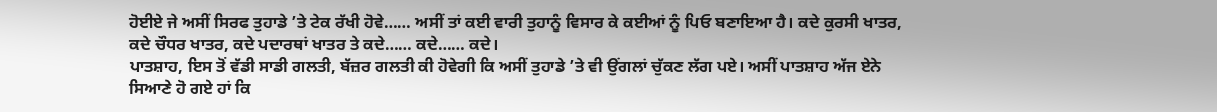ਹੋਈਏ ਜੇ ਅਸੀਂ ਸਿਰਫ ਤੁਹਾਡੇ ’ਤੇ ਟੇਕ ਰੱਖੀ ਹੋਵੇ…… ਅਸੀਂ ਤਾਂ ਕਈ ਵਾਰੀ ਤੁਹਾਨੂੰ ਵਿਸਾਰ ਕੇ ਕਈਆਂ ਨੂੰ ਪਿਓ ਬਣਾਇਆ ਹੈ। ਕਦੇ ਕੁਰਸੀ ਖਾਤਰ, ਕਦੇ ਚੌਧਰ ਖਾਤਰ, ਕਦੇ ਪਦਾਰਥਾਂ ਖਾਤਰ ਤੇ ਕਦੇ…… ਕਦੇ…… ਕਦੇ।
ਪਾਤਸ਼ਾਹ, ਇਸ ਤੋਂ ਵੱਡੀ ਸਾਡੀ ਗਲਤੀ, ਬੱਜ਼ਰ ਗਲਤੀ ਕੀ ਹੋਵੇਗੀ ਕਿ ਅਸੀਂ ਤੁਹਾਡੇ ’ਤੇ ਵੀ ਉਂਗਲਾਂ ਚੁੱਕਣ ਲੱਗ ਪਏ। ਅਸੀਂ ਪਾਤਸ਼ਾਹ ਅੱਜ ਏਨੇ ਸਿਆਣੇ ਹੋ ਗਏ ਹਾਂ ਕਿ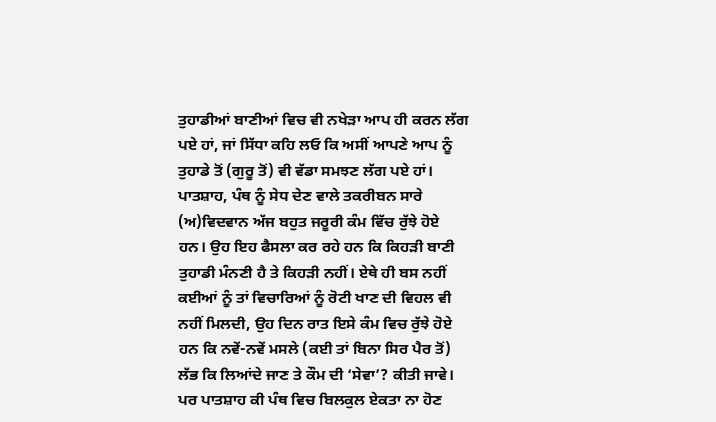ਤੁਹਾਡੀਆਂ ਬਾਣੀਆਂ ਵਿਚ ਵੀ ਨਖੇੜਾ ਆਪ ਹੀ ਕਰਨ ਲੱਗ ਪਏ ਹਾਂ, ਜਾਂ ਸਿੱਧਾ ਕਹਿ ਲਓ ਕਿ ਅਸੀਂ ਆਪਣੇ ਆਪ ਨੂੰ ਤੁਹਾਡੇ ਤੋਂ (ਗੁਰੂ ਤੋਂ) ਵੀ ਵੱਡਾ ਸਮਝਣ ਲੱਗ ਪਏ ਹਾਂ। ਪਾਤਸ਼ਾਹ, ਪੰਥ ਨੂੰ ਸੇਧ ਦੇਣ ਵਾਲੇ ਤਕਰੀਬਨ ਸਾਰੇ (ਅ)ਵਿਦਵਾਨ ਅੱਜ ਬਹੁਤ ਜਰੂਰੀ ਕੰਮ ਵਿੱਚ ਰੁੱਝੇ ਹੋਏ ਹਨ। ਉਹ ਇਹ ਫੈਸਲਾ ਕਰ ਰਹੇ ਹਨ ਕਿ ਕਿਹੜੀ ਬਾਣੀ ਤੁਹਾਡੀ ਮੰਨਣੀ ਹੈ ਤੇ ਕਿਹੜੀ ਨਹੀਂ। ਏਥੇ ਹੀ ਬਸ ਨਹੀਂ ਕਈਆਂ ਨੂੰ ਤਾਂ ਵਿਚਾਰਿਆਂ ਨੂੰ ਰੋਟੀ ਖਾਣ ਦੀ ਵਿਹਲ ਵੀ ਨਹੀਂ ਮਿਲਦੀ, ਉਹ ਦਿਨ ਰਾਤ ਇਸੇ ਕੰਮ ਵਿਚ ਰੁੱਝੇ ਹੋਏ ਹਨ ਕਿ ਨਵੇਂ-ਨਵੇਂ ਮਸਲੇ (ਕਈ ਤਾਂ ਬਿਨਾ ਸਿਰ ਪੈਰ ਤੋਂ) ਲੱਭ ਕਿ ਲਿਆਂਦੇ ਜਾਣ ਤੇ ਕੌਮ ਦੀ ‘ਸੇਵਾ’? ਕੀਤੀ ਜਾਵੇ। ਪਰ ਪਾਤਸ਼ਾਹ ਕੀ ਪੰਥ ਵਿਚ ਬਿਲਕੁਲ ਏਕਤਾ ਨਾ ਹੋਣ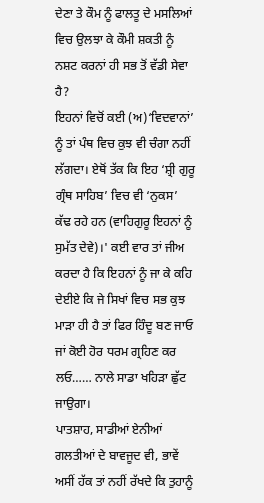ਦੇਣਾ ਤੇ ਕੌਮ ਨੂੰ ਫਾਲਤੂ ਦੇ ਮਸਲਿਆਂ ਵਿਚ ਉਲਝਾ ਕੇ ਕੌਮੀ ਸ਼ਕਤੀ ਨੂੰ ਨਸ਼ਟ ਕਰਨਾਂ ਹੀ ਸਭ ਤੋਂ ਵੱਡੀ ਸੇਵਾ ਹੈ?
ਇਹਨਾਂ ਵਿਚੋਂ ਕਈ (ਅ)‘ਵਿਦਵਾਨਾਂ’ ਨੂੰ ਤਾਂ ਪੰਥ ਵਿਚ ਕੁਝ ਵੀ ਚੰਗਾ ਨਹੀਂ ਲੱਗਦਾ। ਏਥੋਂ ਤੱਕ ਕਿ ਇਹ ‘ਸ਼੍ਰੀ ਗੁਰੂ ਗ੍ਰੰਥ ਸਾਹਿਬ’ ਵਿਚ ਵੀ ‘ਨੁਕਸ’ ਕੱਢ ਰਹੇ ਹਨ (ਵਾਹਿਗੁਰੂ ਇਹਨਾਂ ਨੂੰ ਸੁਮੱਤ ਦੇਵੇ)।' ਕਈ ਵਾਰ ਤਾਂ ਜੀਅ ਕਰਦਾ ਹੈ ਕਿ ਇਹਨਾਂ ਨੂੰ ਜਾ ਕੇ ਕਹਿ ਦੇਈਏ ਕਿ ਜੇ ਸਿਖਾਂ ਵਿਚ ਸਭ ਕੁਝ ਮਾੜਾ ਹੀ ਹੈ ਤਾਂ ਫਿਰ ਹਿੰਦੂ ਬਣ ਜਾਓ ਜਾਂ ਕੋਈ ਹੋਰ ਧਰਮ ਗ੍ਰਹਿਣ ਕਰ ਲਓ…… ਨਾਲੇ ਸਾਡਾ ਖਹਿੜਾ ਛੁੱਟ ਜਾਉਗਾ।
ਪਾਤਸ਼ਾਹ, ਸਾਡੀਆਂ ਏਨੀਆਂ ਗਲਤੀਆਂ ਦੇ ਬਾਵਜੂਦ ਵੀ, ਭਾਵੇਂ ਅਸੀਂ ਹੱਕ ਤਾਂ ਨਹੀਂ ਰੱਖਦੇ ਕਿ ਤੁਹਾਨੂੰ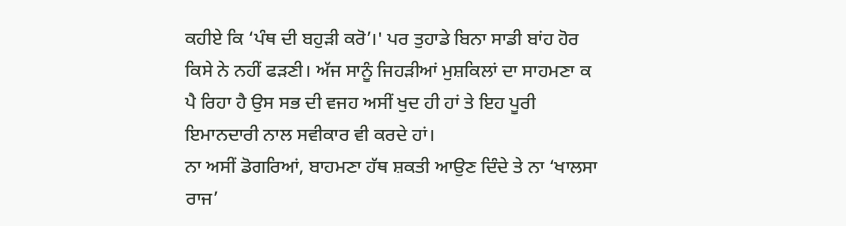ਕਹੀਏ ਕਿ ‘ਪੰਥ ਦੀ ਬਹੁੜੀ ਕਰੋ’।' ਪਰ ਤੁਹਾਡੇ ਬਿਨਾ ਸਾਡੀ ਬਾਂਹ ਹੋਰ ਕਿਸੇ ਨੇ ਨਹੀਂ ਫੜਣੀ। ਅੱਜ ਸਾਨੂੰ ਜਿਹੜੀਆਂ ਮੁਸ਼ਕਿਲਾਂ ਦਾ ਸਾਹਮਣਾ ਕ ਪੈ ਰਿਹਾ ਹੈ ਉਸ ਸਭ ਦੀ ਵਜਹ ਅਸੀਂ ਖੁਦ ਹੀ ਹਾਂ ਤੇ ਇਹ ਪੂਰੀ ਇਮਾਨਦਾਰੀ ਨਾਲ ਸਵੀਕਾਰ ਵੀ ਕਰਦੇ ਹਾਂ।
ਨਾ ਅਸੀਂ ਡੋਗਰਿਆਂ, ਬਾਹਮਣਾ ਹੱਥ ਸ਼ਕਤੀ ਆਉਣ ਦਿੰਦੇ ਤੇ ਨਾ ‘ਖਾਲਸਾ ਰਾਜ’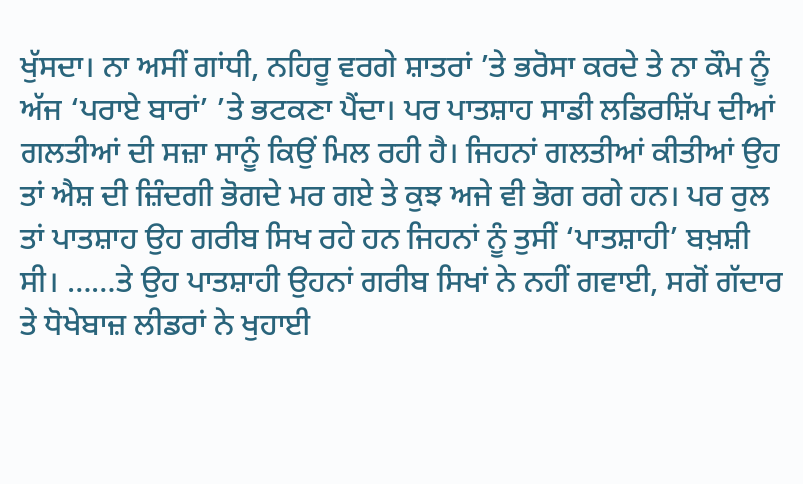ਖੁੱਸਦਾ। ਨਾ ਅਸੀਂ ਗਾਂਧੀ, ਨਹਿਰੂ ਵਰਗੇ ਸ਼ਾਤਰਾਂ ’ਤੇ ਭਰੋਸਾ ਕਰਦੇ ਤੇ ਨਾ ਕੌਮ ਨੂੰ ਅੱਜ ‘ਪਰਾਏ ਬਾਰਾਂ’ ’ਤੇ ਭਟਕਣਾ ਪੈਂਦਾ। ਪਰ ਪਾਤਸ਼ਾਹ ਸਾਡੀ ਲਡਿਰਸ਼ਿੱਪ ਦੀਆਂ ਗਲਤੀਆਂ ਦੀ ਸਜ਼ਾ ਸਾਨੂੰ ਕਿਉਂ ਮਿਲ ਰਹੀ ਹੈ। ਜਿਹਨਾਂ ਗਲਤੀਆਂ ਕੀਤੀਆਂ ਉਹ ਤਾਂ ਐਸ਼ ਦੀ ਜ਼ਿੰਦਗੀ ਭੋਗਦੇ ਮਰ ਗਏ ਤੇ ਕੁਝ ਅਜੇ ਵੀ ਭੋਗ ਰਗੇ ਹਨ। ਪਰ ਰੁਲ ਤਾਂ ਪਾਤਸ਼ਾਹ ਉਹ ਗਰੀਬ ਸਿਖ ਰਹੇ ਹਨ ਜਿਹਨਾਂ ਨੂੰ ਤੁਸੀਂ ‘ਪਾਤਸ਼ਾਹੀ’ ਬਖ਼ਸ਼ੀ ਸੀ। ……ਤੇ ਉਹ ਪਾਤਸ਼ਾਹੀ ਉਹਨਾਂ ਗਰੀਬ ਸਿਖਾਂ ਨੇ ਨਹੀਂ ਗਵਾਈ, ਸਗੋਂ ਗੱਦਾਰ ਤੇ ਧੋਖੇਬਾਜ਼ ਲੀਡਰਾਂ ਨੇ ਖੁਹਾਈ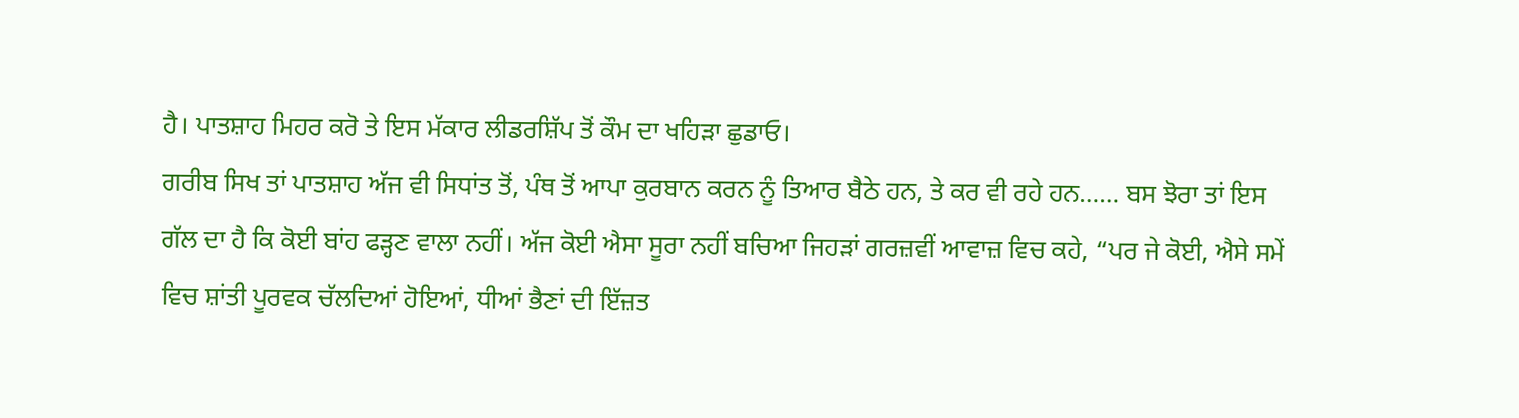ਹੈ। ਪਾਤਸ਼ਾਹ ਮਿਹਰ ਕਰੋ ਤੇ ਇਸ ਮੱਕਾਰ ਲੀਡਰਸ਼ਿੱਪ ਤੋਂ ਕੌਮ ਦਾ ਖਹਿੜਾ ਛੁਡਾਓ।
ਗਰੀਬ ਸਿਖ ਤਾਂ ਪਾਤਸ਼ਾਹ ਅੱਜ ਵੀ ਸਿਧਾਂਤ ਤੋਂ, ਪੰਥ ਤੋਂ ਆਪਾ ਕੁਰਬਾਨ ਕਰਨ ਨੂੰ ਤਿਆਰ ਬੈਠੇ ਹਨ, ਤੇ ਕਰ ਵੀ ਰਹੇ ਹਨ…… ਬਸ ਝੋਰਾ ਤਾਂ ਇਸ ਗੱਲ ਦਾ ਹੈ ਕਿ ਕੋਈ ਬਾਂਹ ਫੜ੍ਹਣ ਵਾਲਾ ਨਹੀਂ। ਅੱਜ ਕੋਈ ਐਸਾ ਸੂਰਾ ਨਹੀਂ ਬਚਿਆ ਜਿਹੜਾਂ ਗਰਜ਼ਵੀਂ ਆਵਾਜ਼ ਵਿਚ ਕਹੇ, “ਪਰ ਜੇ ਕੋਈ, ਐਸੇ ਸਮੇਂ ਵਿਚ ਸ਼ਾਂਤੀ ਪੂਰਵਕ ਚੱਲਦਿਆਂ ਹੋਇਆਂ, ਧੀਆਂ ਭੈਣਾਂ ਦੀ ਇੱਜ਼ਤ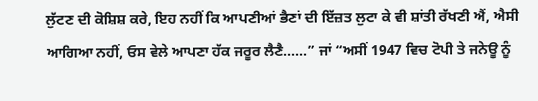ਲੁੱਟਣ ਦੀ ਕੋਸ਼ਿਸ਼ ਕਰੇ, ਇਹ ਨਹੀਂ ਕਿ ਆਪਣੀਆਂ ਭੈਣਾਂ ਦੀ ਇੱਜ਼ਤ ਲੁਟਾ ਕੇ ਵੀ ਸ਼ਾਂਤੀ ਰੱਖਣੀ ਐਂ, ਐਸੀ ਆਗਿਆ ਨਹੀਂ, ਓਸ ਵੇਲੇ ਆਪਣਾ ਹੱਕ ਜਰੂਰ ਲੈਣੈ……” ਜਾਂ “ਅਸੀਂ 1947 ਵਿਚ ਟੋਪੀ ਤੇ ਜਨੇਊ ਨੂੰ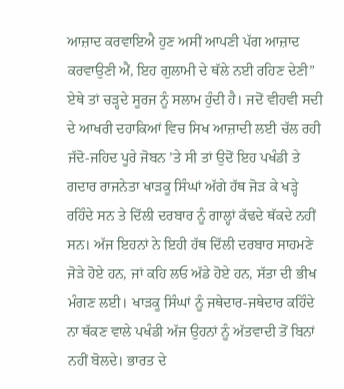ਆਜ਼ਾਦ ਕਰਵਾਇਐ ਹੁਣ ਅਸੀਂ ਆਪਣੀ ਪੱਗ ਆਜ਼ਾਦ ਕਰਵਾਉਣੀ ਐਂ, ਇਹ ਗੁਲਾਮੀ ਦੇ ਥੱਲੇ ਨਈ ਰਹਿਣ ਦੇਣੀ”
ਏਥੇ ਤਾਂ ਚੜ੍ਹਦੇ ਸੂਰਜ ਨੂੰ ਸਲਾਮ ਹੁੰਦੀ ਹੈ। ਜਦੋਂ ਵੀਹਵੀ ਸਦੀ ਦੇ ਆਖਰੀ ਦਹਾਕਿਆਂ ਵਿਚ ਸਿਖ ਆਜ਼ਾਦੀ ਲਈ ਚੱਲ ਰਹੀ ਜੱਦੋ-ਜਹਿਦ ਪੂਰੇ ਜੋਬਨ ’ਤੇ ਸੀ ਤਾਂ ਉਦੋਂ ਇਹ ਪਖੰਡੀ ਤੇ ਗਦਾਰ ਰਾਜਨੇਤਾ ਖਾੜਕੂ ਸਿੰਘਾਂ ਅੱਗੇ ਹੱਥ ਜੋੜ ਕੇ ਖੜ੍ਹੇ ਰਹਿੰਦੇ ਸਨ ਤੇ ਦਿੱਲੀ ਦਰਬਾਰ ਨੂੰ ਗਾਲ੍ਹਾਂ ਕੱਢਦੇ ਥੱਕਦੇ ਨਹੀਂ ਸਨ। ਅੱਜ ਇਹਨਾਂ ਨੇ ਇਹੀ ਹੱਥ ਦਿੱਲੀ ਦਰਬਾਰ ਸਾਹਮਣੇ ਜੋੜੇ ਹੋਏ ਹਨ, ਜਾਂ ਕਹਿ ਲਓ ਅੱਡੇ ਹੋਏ ਹਨ, ਸੱਤਾ ਦੀ ਭੀਖ ਮੰਗਣ ਲਈ। ਖਾੜਕੂ ਸਿੰਘਾਂ ਨੂੰ ਜਥੇਦਾਰ-ਜਥੇਦਾਰ ਕਹਿੰਦੇ ਨਾ ਥੱਕਣ ਵਾਲੇ ਪਖੰਡੀ ਅੱਜ ਉਹਨਾਂ ਨੂੰ ਅੱਤਵਾਦੀ ਤੋਂ ਬਿਨਾਂ ਨਹੀਂ ਬੋਲਦੇ। ਭਾਰਤ ਦੇ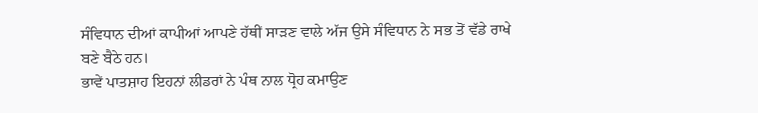ਸੰਵਿਧਾਨ ਦੀਆਂ ਕਾਪੀਆਂ ਆਪਣੇ ਹੱਥੀਂ ਸਾੜਣ ਵਾਲੇ ਅੱਜ ਉਸੇ ਸੰਵਿਧਾਨ ਨੇ ਸਭ ਤੋਂ ਵੱਡੇ ਰਾਖੇ ਬਣੇ ਬੈਠੇ ਹਨ।
ਭਾਵੇਂ ਪਾਤਸ਼ਾਹ ਇਹਨਾਂ ਲੀਡਰਾਂ ਨੇ ਪੰਥ ਨਾਲ ਧ੍ਰੋਹ ਕਮਾਉਣ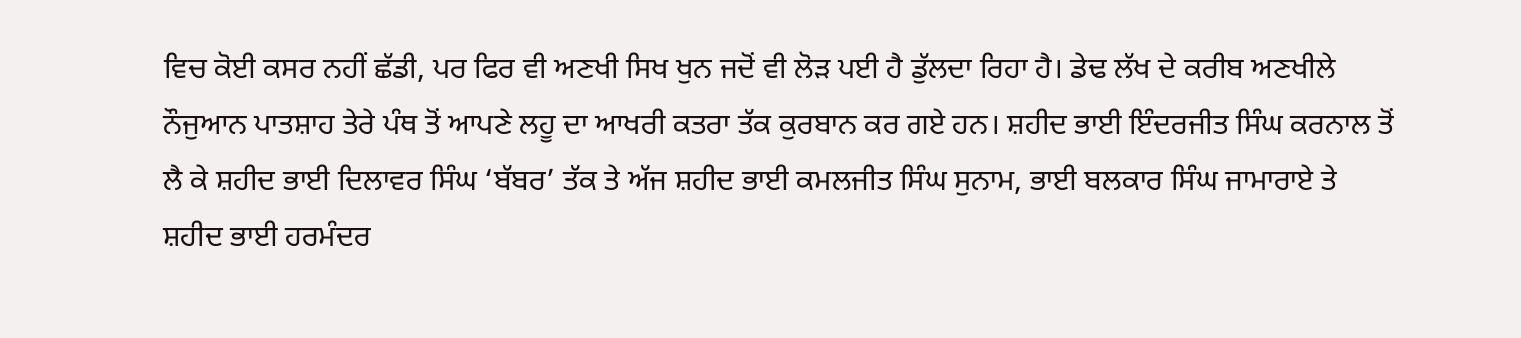ਵਿਚ ਕੋਈ ਕਸਰ ਨਹੀਂ ਛੱਡੀ, ਪਰ ਫਿਰ ਵੀ ਅਣਖੀ ਸਿਖ ਖੁਨ ਜਦੋਂ ਵੀ ਲੋੜ ਪਈ ਹੈ ਡੁੱਲਦਾ ਰਿਹਾ ਹੈ। ਡੇਢ ਲੱਖ ਦੇ ਕਰੀਬ ਅਣਖੀਲੇ ਨੌਜੁਆਨ ਪਾਤਸ਼ਾਹ ਤੇਰੇ ਪੰਥ ਤੋਂ ਆਪਣੇ ਲਹੂ ਦਾ ਆਖਰੀ ਕਤਰਾ ਤੱਕ ਕੁਰਬਾਨ ਕਰ ਗਏ ਹਨ। ਸ਼ਹੀਦ ਭਾਈ ਇੰਦਰਜੀਤ ਸਿੰਘ ਕਰਨਾਲ ਤੋਂ ਲੈ ਕੇ ਸ਼ਹੀਦ ਭਾਈ ਦਿਲਾਵਰ ਸਿੰਘ ‘ਬੱਬਰ’ ਤੱਕ ਤੇ ਅੱਜ ਸ਼ਹੀਦ ਭਾਈ ਕਮਲਜੀਤ ਸਿੰਘ ਸੁਨਾਮ, ਭਾਈ ਬਲਕਾਰ ਸਿੰਘ ਜਾਮਾਰਾਏ ਤੇ ਸ਼ਹੀਦ ਭਾਈ ਹਰਮੰਦਰ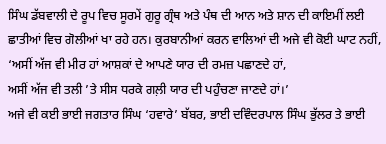ਸਿੰਘ ਡੱਬਵਾਲੀ ਦੇ ਰੂਪ ਵਿਚ ਸੂਰਮੇਂ ਗੁਰੂ ਗ੍ਰੰਥ ਅਤੇ ਪੰਥ ਦੀ ਆਨ ਅਤੇ ਸ਼ਾਨ ਦੀ ਕਾਇਮੀਂ ਲਈ ਛਾਤੀਆਂ ਵਿਚ ਗੋਲੀਆਂ ਖਾ ਰਹੇ ਹਨ। ਕੁਰਬਾਨੀਆਂ ਕਰਨ ਵਾਲਿਆਂ ਦੀ ਅਜੇ ਵੀ ਕੋਈ ਘਾਟ ਨਹੀਂ,
‘ਅਸੀਂ ਅੱਜ ਵੀ ਮੀਰ ਹਾਂ ਆਸ਼ਕਾਂ ਦੇ ਆਪਣੇ ਯਾਰ ਦੀ ਰਮਜ਼ ਪਛਾਣਦੇ ਹਾਂ,
ਅਸੀਂ ਅੱਜ ਵੀ ਤਲੀ ’ਤੇ ਸੀਸ ਧਰਕੇ ਗਲ਼ੀ ਯਾਰ ਦੀ ਪਹੁੰਚਣਾ ਜਾਣਦੇ ਹਾਂ।’
ਅਜੇ ਵੀ ਕਈ ਭਾਈ ਜਗਤਾਰ ਸਿੰਘ ‘ਹਵਾਰੇ’ ਬੱਬਰ, ਭਾਈ ਦਵਿੰਦਰਪਾਲ ਸਿੰਘ ਭੁੱਲਰ ਤੇ ਭਾਈ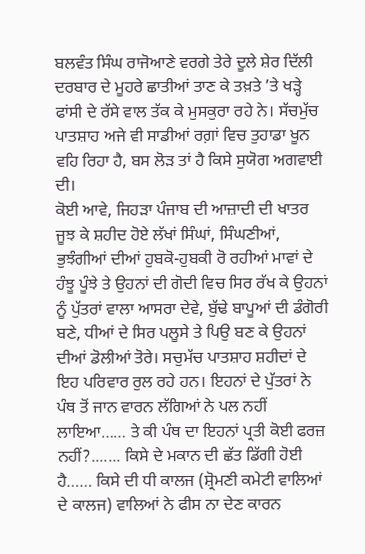ਬਲਵੰਤ ਸਿੰਘ ਰਾਜੋਆਣੇ ਵਰਗੇ ਤੇਰੇ ਦੂਲੇ ਸ਼ੇਰ ਦਿੱਲੀ ਦਰਬਾਰ ਦੇ ਮੂਹਰੇ ਛਾਤੀਆਂ ਤਾਣ ਕੇ ਤਖ਼ਤੇ ’ਤੇ ਖੜ੍ਹੇ ਫਾਂਸੀ ਦੇ ਰੱਸੇ ਵਾਲ ਤੱਕ ਕੇ ਮੁਸਕੁਰਾ ਰਹੇ ਨੇ। ਸੱਚਮੁੱਚ ਪਾਤਸ਼ਾਹ ਅਜੇ ਵੀ ਸਾਡੀਆਂ ਰਗ਼ਾਂ ਵਿਚ ਤੁਹਾਡਾ ਖੂਨ ਵਹਿ ਰਿਹਾ ਹੈ, ਬਸ ਲੋੜ ਤਾਂ ਹੈ ਕਿਸੇ ਸੁਯੋਗ ਅਗਵਾਈ ਦੀ।
ਕੋਈ ਆਵੇ, ਜਿਹੜਾ ਪੰਜਾਬ ਦੀ ਆਜ਼ਾਦੀ ਦੀ ਖਾਤਰ ਜੂਝ ਕੇ ਸ਼ਹੀਦ ਹੋਏ ਲੱਖਾਂ ਸਿੰਘਾਂ, ਸਿੰਘਣੀਆਂ, ਭੁਝੰਗੀਆਂ ਦੀਆਂ ਹੁਬਕੋ-ਹੁਬਕੀ ਰੋ ਰਹੀਆਂ ਮਾਵਾਂ ਦੇ ਹੰਝੂ ਪੂੰਝੇ ਤੇ ਉਹਨਾਂ ਦੀ ਗੋਦੀ ਵਿਚ ਸਿਰ ਰੱਖ ਕੇ ਉਹਨਾਂ ਨੂੰ ਪੁੱਤਰਾਂ ਵਾਲਾ ਆਸਰਾ ਦੇਵੇ, ਬੁੱਢੇ ਬਾਪੂਆਂ ਦੀ ਡੰਗੋਰੀ ਬਣੇ, ਧੀਆਂ ਦੇ ਸਿਰ ਪਲੂਸੇ ਤੇ ਪਿਉ ਬਣ ਕੇ ਉਹਨਾਂ ਦੀਆਂ ਡੋਲੀਆਂ ਤੋਰੇ। ਸਚੁਮੱਚ ਪਾਤਸ਼ਾਹ ਸ਼ਹੀਦਾਂ ਦੇ ਇਹ ਪਰਿਵਾਰ ਰੁਲ ਰਹੇ ਹਨ। ਇਹਨਾਂ ਦੇ ਪੁੱਤਰਾਂ ਨੇ ਪੰਥ ਤੋਂ ਜਾਨ ਵਾਰਨ ਲੱਗਿਆਂ ਨੇ ਪਲ ਨਹੀਂ ਲਾਇਆ…… ਤੇ ਕੀ ਪੰਥ ਦਾ ਇਹਨਾਂ ਪ੍ਰਤੀ ਕੋਈ ਫਰਜ਼ ਨਹੀਂ?....... ਕਿਸੇ ਦੇ ਮਕਾਨ ਦੀ ਛੱਤ ਡਿੱਗੀ ਹੋਈ ਹੈ…… ਕਿਸੇ ਦੀ ਧੀ ਕਾਲਜ (ਸ਼੍ਰੋਮਣੀ ਕਮੇਟੀ ਵਾਲਿਆਂ ਦੇ ਕਾਲਜ) ਵਾਲਿਆਂ ਨੇ ਫੀਸ ਨਾ ਦੇਣ ਕਾਰਨ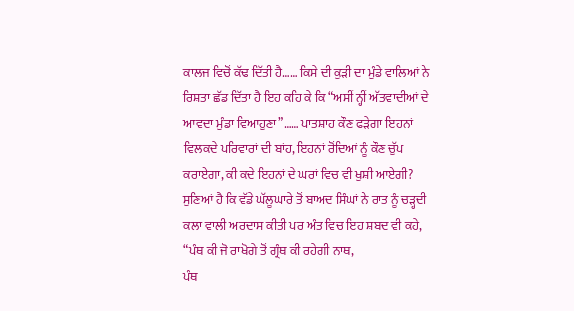ਕਾਲਜ ਵਿਚੋਂ ਕੱਢ ਦਿੱਤੀ ਹੈ…… ਕਿਸੇ ਦੀ ਕੁੜੀ ਦਾ ਮੁੰਡੇ ਵਾਲਿਆਂ ਨੇ ਰਿਸ਼ਤਾ ਛੱਡ ਦਿੱਤਾ ਹੈ ਇਹ ਕਹਿ ਕੇ ਕਿ “ਅਸੀਂ ਨ੍ਹੀਂ ਅੱਤਵਾਦੀਆਂ ਦੇ ਆਵਦਾ ਮੁੰਡਾ ਵਿਆਹੁਣਾ”…… ਪਾਤਸ਼ਾਹ ਕੌਣ ਫੜੇਗਾ ਇਹਨਾਂ ਵਿਲਕਦੇ ਪਰਿਵਾਰਾਂ ਦੀ ਬਾਂਹ, ਇਹਨਾਂ ਰੋਂਦਿਆਂ ਨੂੰ ਕੌਣ ਚੁੱਪ ਕਰਾਏਗਾ, ਕੀ ਕਦੇ ਇਹਨਾਂ ਦੇ ਘਰਾਂ ਵਿਚ ਵੀ ਖੁਸ਼ੀ ਆਏਗੀ?
ਸੁਣਿਆਂ ਹੈ ਕਿ ਵੱਡੇ ਘੱਲੂਘਾਰੇ ਤੋਂ ਬਾਅਦ ਸਿੰਘਾਂ ਨੇ ਰਾਤ ਨੂੰ ਚੜ੍ਹਦੀ ਕਲਾ ਵਾਲੀ ਅਰਦਾਸ ਕੀਤੀ ਪਰ ਅੰਤ ਵਿਚ ਇਹ ਸ਼ਬਦ ਵੀ ਕਹੇ,
“ਪੰਥ ਕੀ ਜੋ ਰਾਖੋਗੇ ਤੋਂ ਗ੍ਰੰਥ ਕੀ ਰਹੇਗੀ ਨਾਥ,
ਪੰਥ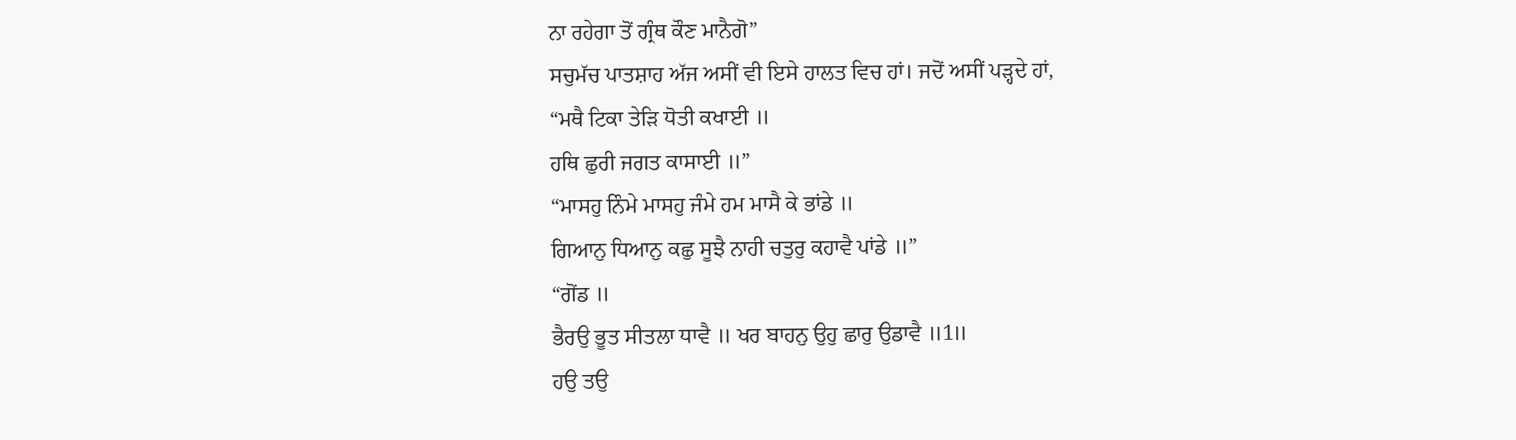ਨਾ ਰਹੇਗਾ ਤੋਂ ਗ੍ਰੰਥ ਕੌਣ ਮਾਨੈਗੋ”
ਸਚੁਮੱਚ ਪਾਤਸ਼ਾਹ ਅੱਜ ਅਸੀਂ ਵੀ ਇਸੇ ਹਾਲਤ ਵਿਚ ਹਾਂ। ਜਦੋਂ ਅਸੀਂ ਪੜ੍ਹਦੇ ਹਾਂ,
“ਮਥੈ ਟਿਕਾ ਤੇੜਿ ਧੋਤੀ ਕਖਾਈ ॥
ਹਥਿ ਛੁਰੀ ਜਗਤ ਕਾਸਾਈ ॥”
“ਮਾਸਹੁ ਨਿੰਮੇ ਮਾਸਹੁ ਜੰਮੇ ਹਮ ਮਾਸੈ ਕੇ ਭਾਂਡੇ ॥
ਗਿਆਨੁ ਧਿਆਨੁ ਕਛੁ ਸੂਝੈ ਨਾਹੀ ਚਤੁਰੁ ਕਹਾਵੈ ਪਾਂਡੇ ॥”
“ਗੋਂਡ ॥
ਭੈਰਉ ਭੂਤ ਸੀਤਲਾ ਧਾਵੈ ॥ ਖਰ ਬਾਹਨੁ ਉਹੁ ਛਾਰੁ ਉਡਾਵੈ ॥1॥
ਹਉ ਤਉ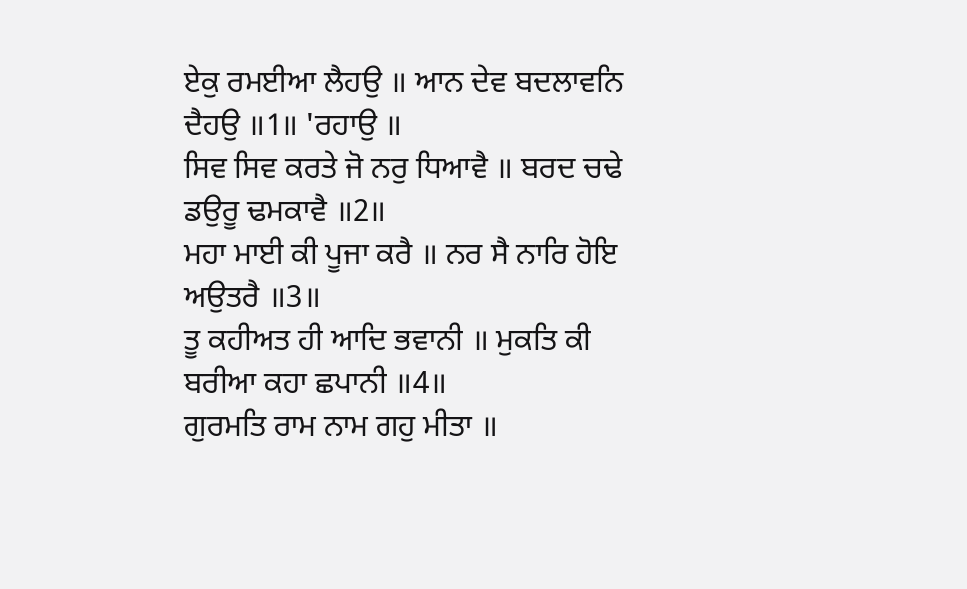ਏਕੁ ਰਮਈਆ ਲੈਹਉ ॥ ਆਨ ਦੇਵ ਬਦਲਾਵਨਿ ਦੈਹਉ ॥1॥ 'ਰਹਾਉ ॥
ਸਿਵ ਸਿਵ ਕਰਤੇ ਜੋ ਨਰੁ ਧਿਆਵੈ ॥ ਬਰਦ ਚਢੇ ਡਉਰੂ ਢਮਕਾਵੈ ॥2॥
ਮਹਾ ਮਾਈ ਕੀ ਪੂਜਾ ਕਰੈ ॥ ਨਰ ਸੈ ਨਾਰਿ ਹੋਇ ਅਉਤਰੈ ॥3॥
ਤੂ ਕਹੀਅਤ ਹੀ ਆਦਿ ਭਵਾਨੀ ॥ ਮੁਕਤਿ ਕੀ ਬਰੀਆ ਕਹਾ ਛਪਾਨੀ ॥4॥
ਗੁਰਮਤਿ ਰਾਮ ਨਾਮ ਗਹੁ ਮੀਤਾ ॥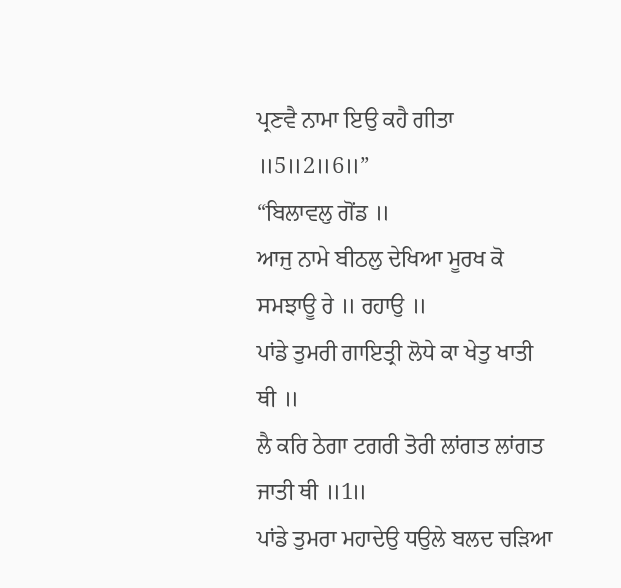ਪ੍ਰਣਵੈ ਨਾਮਾ ਇਉ ਕਹੈ ਗੀਤਾ ॥5॥2॥6॥”
“ਬਿਲਾਵਲੁ ਗੋਂਡ ॥
ਆਜੁ ਨਾਮੇ ਬੀਠਲੁ ਦੇਖਿਆ ਮੂਰਖ ਕੋ ਸਮਝਾਊ ਰੇ ॥ ਰਹਾਉ ॥
ਪਾਂਡੇ ਤੁਮਰੀ ਗਾਇਤ੍ਰੀ ਲੋਧੇ ਕਾ ਖੇਤੁ ਖਾਤੀ ਥੀ ॥
ਲੈ ਕਰਿ ਠੇਗਾ ਟਗਰੀ ਤੋਰੀ ਲਾਂਗਤ ਲਾਂਗਤ ਜਾਤੀ ਥੀ ॥1॥
ਪਾਂਡੇ ਤੁਮਰਾ ਮਹਾਦੇਉ ਧਉਲੇ ਬਲਦ ਚੜਿਆ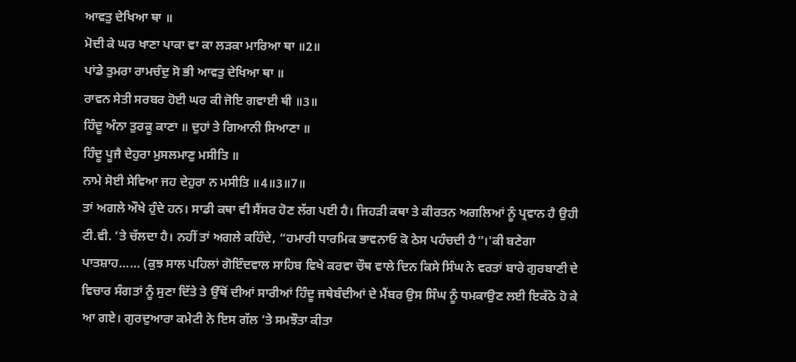ਆਵਤੁ ਦੇਖਿਆ ਥਾ ॥
ਮੋਦੀ ਕੇ ਘਰ ਖਾਣਾ ਪਾਕਾ ਵਾ ਕਾ ਲੜਕਾ ਮਾਰਿਆ ਥਾ ॥2॥
ਪਾਂਡੇ ਤੁਮਰਾ ਰਾਮਚੰਦੁ ਸੋ ਭੀ ਆਵਤੁ ਦੇਖਿਆ ਥਾ ॥
ਰਾਵਨ ਸੇਤੀ ਸਰਬਰ ਹੋਈ ਘਰ ਕੀ ਜੋਇ ਗਵਾਈ ਥੀ ॥3॥
ਹਿੰਦੂ ਅੰਨਾ ਤੁਰਕੂ ਕਾਣਾ ॥ ਦੁਹਾਂ ਤੇ ਗਿਆਨੀ ਸਿਆਣਾ ॥
ਹਿੰਦੂ ਪੂਜੈ ਦੇਹੁਰਾ ਮੁਸਲਮਾਣੁ ਮਸੀਤਿ ॥
ਨਾਮੇ ਸੋਈ ਸੇਵਿਆ ਜਹ ਦੇਹੁਰਾ ਨ ਮਸੀਤਿ ॥4॥3॥7॥
ਤਾਂ ਅਗਲੇ ਔਖੇ ਹੁੰਦੇ ਹਨ। ਸਾਡੀ ਕਥਾ ਵੀ ਸੈਂਸਰ ਹੋਣ ਲੱਗ ਪਈ ਹੈ। ਜਿਹੜੀ ਕਥਾ ਤੇ ਕੀਰਤਨ ਅਗਲਿਆਂ ਨੂੰ ਪ੍ਰਵਾਨ ਹੈ ਉਹੀ ਟੀ.ਵੀ. ’ਤੇ ਚੱਲਦਾ ਹੈ। ਨਹੀਂ ਤਾਂ ਅਗਲੇ ਕਹਿੰਦੇ, “ਹਮਾਰੀ ਧਾਰਮਿਕ ਭਾਵਨਾਓ ਕੋ ਠੇਸ ਪਹੰਚਦੀ ਹੈ”।'ਕੀ ਬਣੇਗਾ ਪਾਤਸ਼ਾਹ…… (ਕੁਝ ਸਾਲ ਪਹਿਲਾਂ ਗੋਇੰਦਵਾਲ ਸਾਹਿਬ ਵਿਖੇ ਕਰਵਾ ਚੌਥ ਵਾਲੇ ਦਿਨ ਕਿਸੇ ਸਿੰਘ ਨੇ ਵਰਤਾਂ ਬਾਰੇ ਗੁਰਬਾਣੀ ਦੇ ਵਿਚਾਰ ਸੰਗਤਾਂ ਨੂੰ ਸੁਣਾ ਦਿੱਤੇ ਤੇ ਉੱਥੋਂ ਦੀਆਂ ਸਾਰੀਆਂ ਹਿੰਦੂ ਜਥੇਬੰਦੀਆਂ ਦੇ ਮੈਂਬਰ ਉਸ ਸਿੰਘ ਨੂੰ ਧਮਕਾਉਣ ਲਈ ਇਕੱਠੇ ਹੋ ਕੇ ਆ ਗਏ। ਗੁਰਦੁਆਰਾ ਕਮੇਟੀ ਨੇ ਇਸ ਗੱਲ ’ਤੇ ਸਮਝੌਤਾ ਕੀਤਾ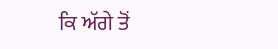ਕਿ ਅੱਗੇ ਤੋਂ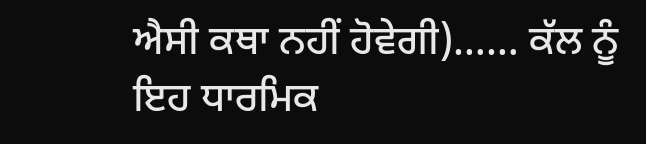ਐਸੀ ਕਥਾ ਨਹੀਂ ਹੋਵੇਗੀ)…… ਕੱਲ ਨੂੰ ਇਹ ਧਾਰਮਿਕ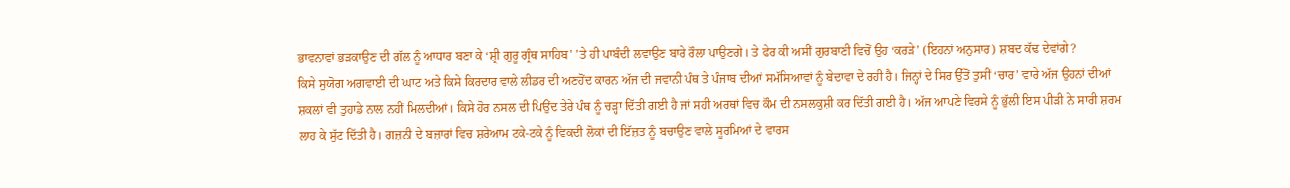ਭਾਵਨਾਵਾਂ ਭੜਕਾਉਣ ਦੀ ਗੱਲ ਨੂੰ ਆਧਾਰ ਬਣਾ ਕੇ ‘ਸ਼੍ਰੀ ਗੁਰੂ ਗ੍ਰੰਥ ਸਾਹਿਬ’ ’ਤੇ ਹੀ ਪਾਬੰਦੀ ਲਵਾਉਣ ਬਾਰੇ ਰੌਲਾ ਪਾਉਣਗੇ। ਤੇ ਫੇਰ ਕੀ ਅਸੀਂ ਗੁਰਬਾਣੀ ਵਿਚੋਂ ਉਹ ‘ਕਰੜੇ’ (ਇਹਨਾਂ ਅਨੁਸਾਰ) ਸ਼ਬਦ ਕੱਢ ਦੇਵਾਂਗੇ?
ਕਿਸੇ ਸੁਯੋਗ ਅਗਵਾਈ ਦੀ ਘਾਟ ਅਤੇ ਕਿਸੇ ਕਿਰਦਾਰ ਵਾਲੇ ਲੀਡਰ ਦੀ ਅਣਹੋਂਦ ਕਾਰਨ ਅੱਜ ਦੀ ਜਵਾਨੀ ਪੰਥ ਤੇ ਪੰਜਾਬ ਦੀਆਂ ਸਮੱਸਿਆਵਾਂ ਨੂੰ ਬੇਦਾਵਾ ਦੇ ਰਹੀ ਹੈ। ਜਿਨ੍ਹਾਂ ਦੇ ਸਿਰ ਉੱਤੋਂ ਤੁਸੀਂ ‘ਚਾਰ’ ਵਾਰੇ ਅੱਜ ਉਹਨਾਂ ਦੀਆਂ ਸ਼ਕਲਾਂ ਵੀ ਤੁਹਾਡੇ ਨਾਲ ਨਹੀਂ ਮਿਲਦੀਆਂ। ਕਿਸੇ ਹੋਰ ਨਸਲ ਦੀ ਪਿਉਂਦ ਤੇਰੇ ਪੰਥ ਨੂੰ ਚੜ੍ਹਾ ਦਿੱਤੀ ਗਈ ਹੈ ਜਾਂ ਸਹੀ ਅਰਥਾਂ ਵਿਚ ਕੌਮ ਦੀ ਨਸਲਕੁਸ਼ੀ ਕਰ ਦਿੱਤੀ ਗਈ ਹੈ। ਅੱਜ ਆਪਣੇ ਵਿਰਸੇ ਨੂੰ ਭੁੱਲੀ ਇਸ ਪੀੜੀ ਨੇ ਸਾਰੀ ਸ਼ਰਮ ਲਾਹ ਕੇ ਸੁੱਟ ਦਿੱਤੀ ਹੈ। ਗਜ਼ਨੀ ਦੇ ਬਜ਼ਾਰਾਂ ਵਿਚ ਸ਼ਰੇਆਮ ਟਕੇ-ਟਕੇ ਨੂੰ ਵਿਕਦੀ ਲੋਕਾਂ ਦੀ ਇੱਜ਼ਤ ਨੂੰ ਬਚਾਉਣ ਵਾਲੇ ਸੂਰਮਿਆਂ ਦੇ ਵਾਰਸ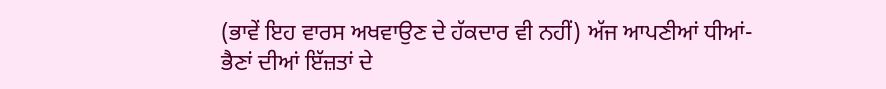(ਭਾਵੇਂ ਇਹ ਵਾਰਸ ਅਖਵਾਉਣ ਦੇ ਹੱਕਦਾਰ ਵੀ ਨਹੀਂ) ਅੱਜ ਆਪਣੀਆਂ ਧੀਆਂ-ਭੈਣਾਂ ਦੀਆਂ ਇੱਜ਼ਤਾਂ ਦੇ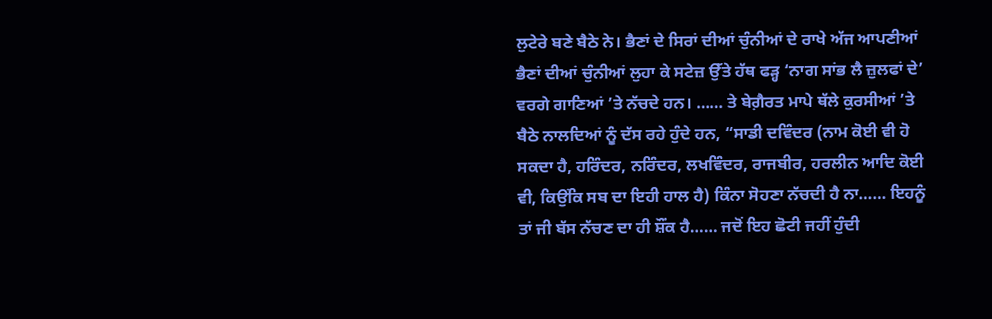ਲੁਟੇਰੇ ਬਣੇ ਬੈਠੇ ਨੇ। ਭੈਣਾਂ ਦੇ ਸਿਰਾਂ ਦੀਆਂ ਚੁੰਨੀਆਂ ਦੇ ਰਾਖੇ ਅੱਜ ਆਪਣੀਆਂ ਭੈਣਾਂ ਦੀਆਂ ਚੁੰਨੀਆਂ ਲੁਹਾ ਕੇ ਸਟੇਜ਼ ਉੱਤੇ ਹੱਥ ਫੜ੍ਹ ‘ਨਾਗ ਸਾਂਭ ਲੈ ਜ਼ੁਲਫਾਂ ਦੇ’ ਵਰਗੇ ਗਾਣਿਆਂ ’ਤੇ ਨੱਚਦੇ ਹਨ। …… ਤੇ ਬੇਗ਼ੈਰਤ ਮਾਪੇ ਥੱਲੇ ਕੁਰਸੀਆਂ ’ਤੇ ਬੈਠੇ ਨਾਲਦਿਆਂ ਨੂੰ ਦੱਸ ਰਹੇ ਹੁੰਦੇ ਹਨ, “ਸਾਡੀ ਦਵਿੰਦਰ (ਨਾਮ ਕੋਈ ਵੀ ਹੋ ਸਕਦਾ ਹੈ, ਹਰਿੰਦਰ, ਨਰਿੰਦਰ, ਲਖਵਿੰਦਰ, ਰਾਜਬੀਰ, ਹਰਲੀਨ ਆਦਿ ਕੋਈ ਵੀ, ਕਿਉਂਕਿ ਸਬ ਦਾ ਇਹੀ ਹਾਲ ਹੈ) ਕਿੰਨਾ ਸੋਹਣਾ ਨੱਚਦੀ ਹੈ ਨਾ…… ਇਹਨੂੰ ਤਾਂ ਜੀ ਬੱਸ ਨੱਚਣ ਦਾ ਹੀ ਸ਼ੌਂਕ ਹੈ…… ਜਦੋਂ ਇਹ ਛੋਟੀ ਜਹੀਂ ਹੁੰਦੀ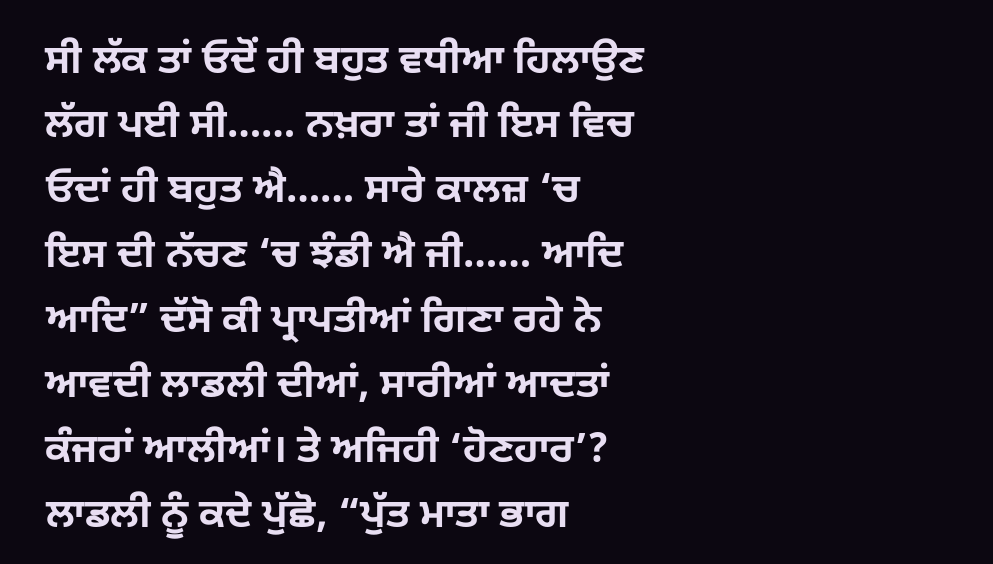ਸੀ ਲੱਕ ਤਾਂ ਓਦੋਂ ਹੀ ਬਹੁਤ ਵਧੀਆ ਹਿਲਾਉਣ ਲੱਗ ਪਈ ਸੀ…… ਨਖ਼ਰਾ ਤਾਂ ਜੀ ਇਸ ਵਿਚ ਓਦਾਂ ਹੀ ਬਹੁਤ ਐ…… ਸਾਰੇ ਕਾਲਜ਼ ‘ਚ ਇਸ ਦੀ ਨੱਚਣ ‘ਚ ਝੰਡੀ ਐ ਜੀ…… ਆਦਿ ਆਦਿ” ਦੱਸੋ ਕੀ ਪ੍ਰਾਪਤੀਆਂ ਗਿਣਾ ਰਹੇ ਨੇ ਆਵਦੀ ਲਾਡਲੀ ਦੀਆਂ, ਸਾਰੀਆਂ ਆਦਤਾਂ ਕੰਜਰਾਂ ਆਲੀਆਂ। ਤੇ ਅਜਿਹੀ ‘ਹੋਣਹਾਰ’? ਲਾਡਲੀ ਨੂੰ ਕਦੇ ਪੁੱਛੋ, “ਪੁੱਤ ਮਾਤਾ ਭਾਗ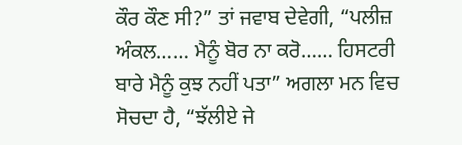ਕੌਰ ਕੌਣ ਸੀ?” ਤਾਂ ਜਵਾਬ ਦੇਵੇਗੀ, “ਪਲੀਜ਼ ਅੰਕਲ…… ਮੈਨੂੰ ਬੋਰ ਨਾ ਕਰੋ…… ਹਿਸਟਰੀ ਬਾਰੇ ਮੈਨੂੰ ਕੁਝ ਨਹੀਂ ਪਤਾ” ਅਗਲਾ ਮਨ ਵਿਚ ਸੋਚਦਾ ਹੈ, “ਝੱਲੀਏ ਜੇ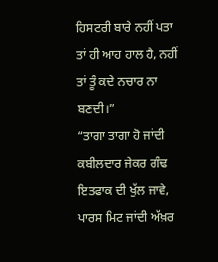ਹਿਸਟਰੀ ਬਾਰੇ ਨਹੀਂ ਪਤਾ ਤਾਂ ਹੀ ਆਹ ਹਾਲ ਹੈ, ਨਹੀਂ ਤਾਂ ਤੂੰ ਕਦੇ ਨਚਾਰ ਨਾ ਬਣਦੀ।”
“ਤਾਗਾ ਤਾਗਾ ਹੋ ਜਾਂਦੀ ਕਬੀਲਦਾਰ ਜੇਕਰ ਗੰਢ ਇਤਫਾਕ ਦੀ ਖੁੱਲ ਜਾਵੇ,
ਪਾਰਸ ਮਿਟ ਜਾਂਦੀ ਅੱਖ਼ਰ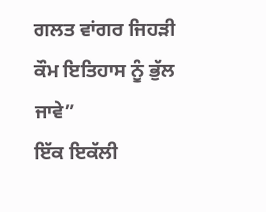ਗਲਤ ਵਾਂਗਰ ਜਿਹੜੀ ਕੌਮ ਇਤਿਹਾਸ ਨੂੰ ਭੁੱਲ ਜਾਵੇ”
ਇੱਕ ਇਕੱਲੀ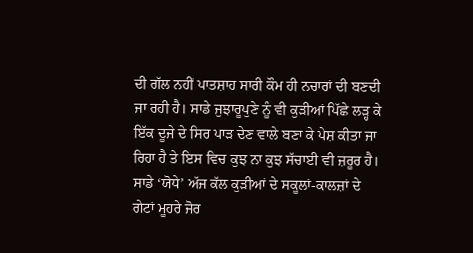ਦੀ ਗੱਲ ਨਹੀਂ ਪਾਤਸ਼ਾਹ ਸਾਰੀ ਕੌਮ ਹੀ ਨਚਾਰਾਂ ਦੀ ਬਣਦੀ ਜਾ ਰਹੀ ਹੈ। ਸਾਡੇ ਜੁਝਾਰੂਪੁਣੇ ਨੂੰ ਵੀ ਕੁੜੀਆਂ ਪਿੱਛੇ ਲੜ੍ਹ ਕੇ ਇੱਕ ਦੂਜੇ ਦੇ ਸਿਰ ਪਾੜ ਦੇਣ ਵਾਲੇ ਬਣਾ ਕੇ ਪੇਸ਼ ਕੀਤਾ ਜਾ ਰਿਹਾ ਹੈ ਤੇ ਇਸ ਵਿਚ ਕੁਝ ਨਾ ਕੁਝ ਸੱਚਾਈ ਵੀ ਜ਼ਰੂਰ ਹੈ। ਸਾਡੇ ‘ਯੋਧੇ’ ਅੱਜ ਕੱਲ ਕੁੜੀਆਂ ਦੇ ਸਕੂਲਾਂ-ਕਾਲਜ਼ਾਂ ਦੇ ਗੇਟਾਂ ਮੂਹਰੇ ਜੋਰ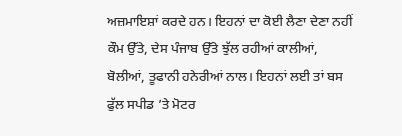ਅਜ਼ਮਾਇਸ਼ਾਂ ਕਰਦੇ ਹਨ। ਇਹਨਾਂ ਦਾ ਕੋਈ ਲੈਣਾ ਦੇਣਾ ਨਹੀਂ ਕੌਮ ਉੱਤੇ, ਦੇਸ ਪੰਜਾਬ ਉੱਤੇ ਝੁੱਲ ਰਹੀਆਂ ਕਾਲੀਆਂ, ਬੋਲੀਆਂ, ਤੂਫਾਨੀ ਹਨੇਰੀਆਂ ਨਾਲ। ਇਹਨਾਂ ਲਈ ਤਾਂ ਬਸ ਫੁੱਲ ਸਪੀਡ ’ਤੇ ਮੋਟਰ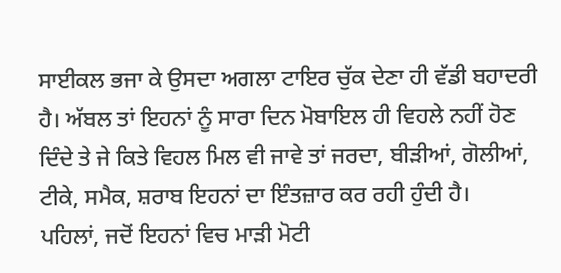ਸਾਈਕਲ ਭਜਾ ਕੇ ਉਸਦਾ ਅਗਲਾ ਟਾਇਰ ਚੁੱਕ ਦੇਣਾ ਹੀ ਵੱਡੀ ਬਹਾਦਰੀ ਹੈ। ਅੱਬਲ ਤਾਂ ਇਹਨਾਂ ਨੂੰ ਸਾਰਾ ਦਿਨ ਮੋਬਾਇਲ ਹੀ ਵਿਹਲੇ ਨਹੀਂ ਹੋਣ ਦਿੰਦੇ ਤੇ ਜੇ ਕਿਤੇ ਵਿਹਲ ਮਿਲ ਵੀ ਜਾਵੇ ਤਾਂ ਜਰਦਾ, ਬੀੜੀਆਂ, ਗੋਲੀਆਂ, ਟੀਕੇ, ਸਮੈਕ, ਸ਼ਰਾਬ ਇਹਨਾਂ ਦਾ ਇੰਤਜ਼ਾਰ ਕਰ ਰਹੀ ਹੁੰਦੀ ਹੈ।
ਪਹਿਲਾਂ, ਜਦੋਂ ਇਹਨਾਂ ਵਿਚ ਮਾੜੀ ਮੋਟੀ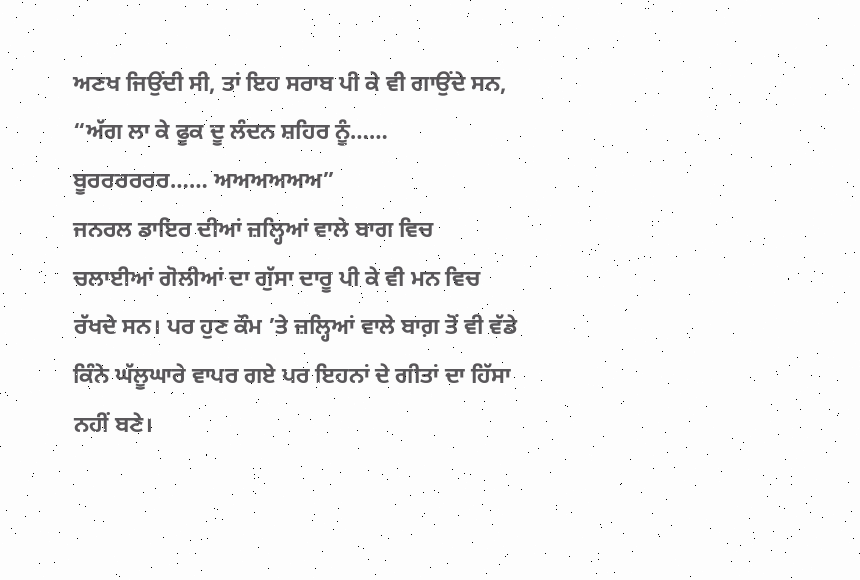ਅਣਖ ਜਿਉਂਦੀ ਸੀ, ਤਾਂ ਇਹ ਸਰਾਬ ਪੀ ਕੇ ਵੀ ਗਾਉਂਦੇ ਸਨ, “ਅੱਗ ਲਾ ਕੇ ਫੂਕ ਦੂ ਲੰਦਨ ਸ਼ਹਿਰ ਨੂੰ…… ਬੂਰਰਰਰਰਰ…… ਅਅਅਅਅਅ”
ਜਨਰਲ ਡਾਇਰ ਦੀਆਂ ਜ਼ਲ੍ਹਿਆਂ ਵਾਲੇ ਬਾਗ ਵਿਚ ਚਲਾਈਆਂ ਗੋਲੀਆਂ ਦਾ ਗੁੱਸਾ ਦਾਰੂ ਪੀ ਕੇ ਵੀ ਮਨ ਵਿਚ ਰੱਖਦੇ ਸਨ। ਪਰ ਹੁਣ ਕੌਮ ’ਤੇ ਜ਼ਲ੍ਹਿਆਂ ਵਾਲੇ ਬਾਗ਼ ਤੋਂ ਵੀ ਵੱਡੇ ਕਿੰਨੇ ਘੱਲੂਘਾਰੇ ਵਾਪਰ ਗਏ ਪਰ ਇਹਨਾਂ ਦੇ ਗੀਤਾਂ ਦਾ ਹਿੱਸਾ ਨਹੀਂ ਬਣੇ।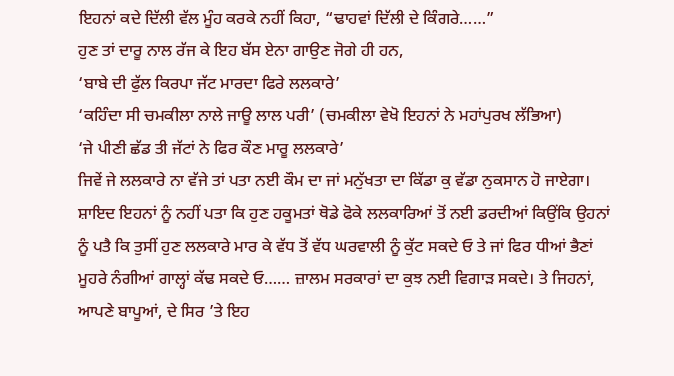ਇਹਨਾਂ ਕਦੇ ਦਿੱਲੀ ਵੱਲ ਮੂੰਹ ਕਰਕੇ ਨਹੀਂ ਕਿਹਾ, “ਢਾਹਵਾਂ ਦਿੱਲੀ ਦੇ ਕਿੰਗਰੇ……”
ਹੁਣ ਤਾਂ ਦਾਰੂ ਨਾਲ ਰੱਜ ਕੇ ਇਹ ਬੱਸ ਏਨਾ ਗਾਉਣ ਜੋਗੇ ਹੀ ਹਨ,
‘ਬਾਬੇ ਦੀ ਫੁੱਲ ਕਿਰਪਾ ਜੱਟ ਮਾਰਦਾ ਫਿਰੇ ਲਲਕਾਰੇ’
‘ਕਹਿੰਦਾ ਸੀ ਚਮਕੀਲਾ ਨਾਲੇ ਜਾਊ ਲਾਲ ਪਰੀ’ (ਚਮਕੀਲਾ ਵੇਖੋ ਇਹਨਾਂ ਨੇ ਮਹਾਂਪੁਰਖ ਲੱਭਿਆ)
‘ਜੇ ਪੀਣੀ ਛੱਡ ਤੀ ਜੱਟਾਂ ਨੇ ਫਿਰ ਕੌਣ ਮਾਰੂ ਲਲਕਾਰੇ’
ਜਿਵੇਂ ਜੇ ਲਲਕਾਰੇ ਨਾ ਵੱਜੇ ਤਾਂ ਪਤਾ ਨਈ ਕੌਮ ਦਾ ਜਾਂ ਮਨੁੱਖਤਾ ਦਾ ਕਿੱਡਾ ਕੁ ਵੱਡਾ ਨੁਕਸਾਨ ਹੋ ਜਾਏਗਾ। ਸ਼ਾਇਦ ਇਹਨਾਂ ਨੂੰ ਨਹੀਂ ਪਤਾ ਕਿ ਹੁਣ ਹਕੂਮਤਾਂ ਥੋਡੇ ਫੋਕੇ ਲਲਕਾਰਿਆਂ ਤੋਂ ਨਈ ਡਰਦੀਆਂ ਕਿਉਂਕਿ ਉਹਨਾਂ ਨੂੰ ਪਤੈ ਕਿ ਤੁਸੀਂ ਹੁਣ ਲਲਕਾਰੇ ਮਾਰ ਕੇ ਵੱਧ ਤੋਂ ਵੱਧ ਘਰਵਾਲੀ ਨੂੰ ਕੁੱਟ ਸਕਦੇ ਓ ਤੇ ਜਾਂ ਫਿਰ ਧੀਆਂ ਭੈਣਾਂ ਮੂਹਰੇ ਨੰਗੀਆਂ ਗਾਲ੍ਹਾਂ ਕੱਢ ਸਕਦੇ ਓ…… ਜ਼ਾਲਮ ਸਰਕਾਰਾਂ ਦਾ ਕੁਝ ਨਈ ਵਿਗਾੜ ਸਕਦੇ। ਤੇ ਜਿਹਨਾਂ, ਆਪਣੇ ਬਾਪੂਆਂ, ਦੇ ਸਿਰ ’ਤੇ ਇਹ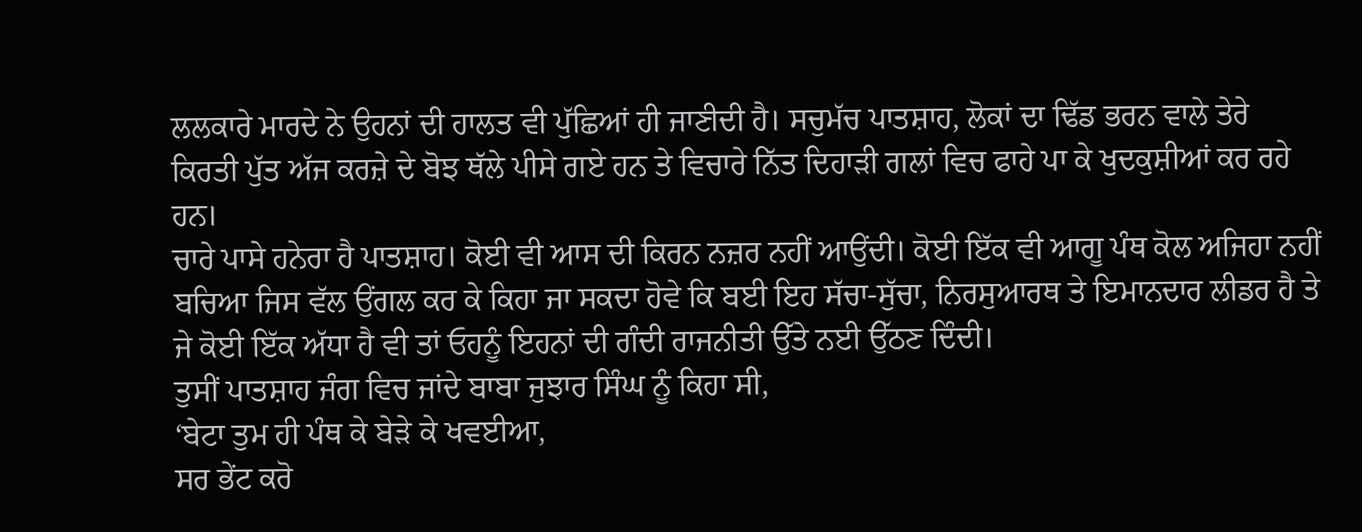ਲਲਕਾਰੇ ਮਾਰਦੇ ਨੇ ਉਹਨਾਂ ਦੀ ਹਾਲਤ ਵੀ ਪੁੱਛਿਆਂ ਹੀ ਜਾਣੀਦੀ ਹੈ। ਸਚੁਮੱਚ ਪਾਤਸ਼ਾਹ, ਲੋਕਾਂ ਦਾ ਢਿੱਡ ਭਰਨ ਵਾਲੇ ਤੇਰੇ ਕਿਰਤੀ ਪੁੱਤ ਅੱਜ ਕਰਜ਼ੇ ਦੇ ਬੋਝ ਥੱਲੇ ਪੀਸੇ ਗਏ ਹਨ ਤੇ ਵਿਚਾਰੇ ਨਿੱਤ ਦਿਹਾੜੀ ਗਲਾਂ ਵਿਚ ਫਾਹੇ ਪਾ ਕੇ ਖੁਦਕੁਸ਼ੀਆਂ ਕਰ ਰਹੇ ਹਨ।
ਚਾਰੇ ਪਾਸੇ ਹਨੇਰਾ ਹੈ ਪਾਤਸ਼ਾਹ। ਕੋਈ ਵੀ ਆਸ ਦੀ ਕਿਰਨ ਨਜ਼ਰ ਨਹੀਂ ਆਉਂਦੀ। ਕੋਈ ਇੱਕ ਵੀ ਆਗੂ ਪੰਥ ਕੋਲ ਅਜਿਹਾ ਨਹੀਂ ਬਚਿਆ ਜਿਸ ਵੱਲ ਉਂਗਲ ਕਰ ਕੇ ਕਿਹਾ ਜਾ ਸਕਦਾ ਹੋਵੇ ਕਿ ਬਈ ਇਹ ਸੱਚਾ-ਸੁੱਚਾ, ਨਿਰਸੁਆਰਥ ਤੇ ਇਮਾਨਦਾਰ ਲੀਡਰ ਹੈ ਤੇ ਜੇ ਕੋਈ ਇੱਕ ਅੱਧਾ ਹੈ ਵੀ ਤਾਂ ਓਹਨੂੰ ਇਹਨਾਂ ਦੀ ਗੰਦੀ ਰਾਜਨੀਤੀ ਉੱਤੇ ਨਈ ਉੱਠਣ ਦਿੰਦੀ।
ਤੁਸੀਂ ਪਾਤਸ਼ਾਹ ਜੰਗ ਵਿਚ ਜਾਂਦੇ ਬਾਬਾ ਜੁਝਾਰ ਸਿੰਘ ਨੂੰ ਕਿਹਾ ਸੀ,
‘ਬੇਟਾ ਤੁਮ ਹੀ ਪੰਥ ਕੇ ਬੇੜੇ ਕੇ ਖਵਈਆ,
ਸਰ ਭੇਂਟ ਕਰੋ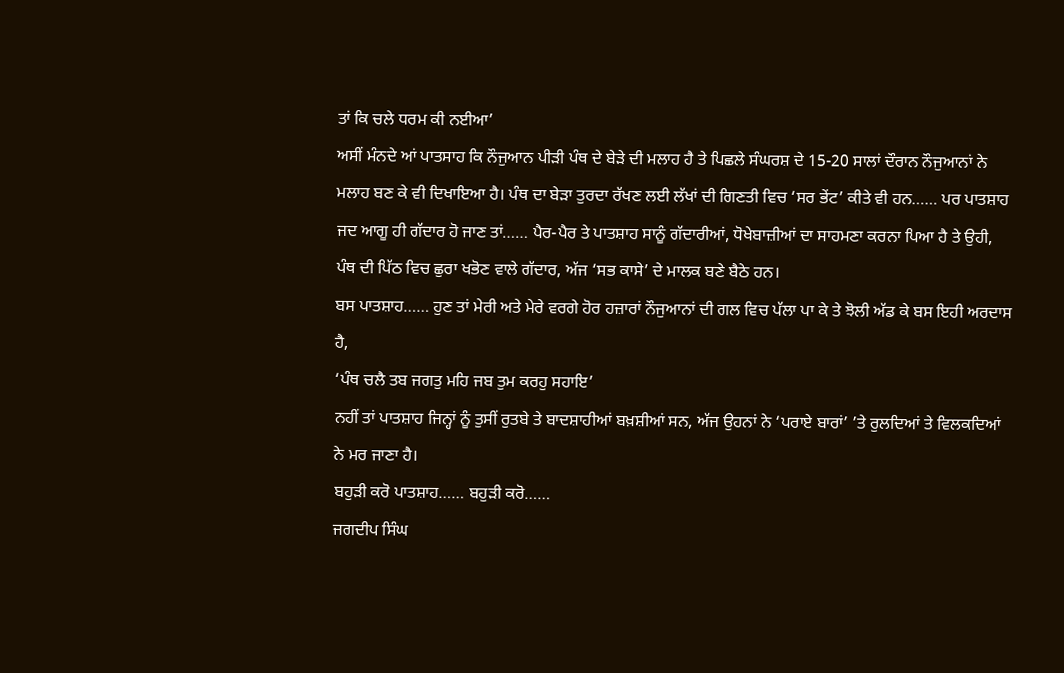ਤਾਂ ਕਿ ਚਲੇ ਧਰਮ ਕੀ ਨਈਆ’
ਅਸੀਂ ਮੰਨਦੇ ਆਂ ਪਾਤਸਾਹ ਕਿ ਨੌਜੁਆਨ ਪੀੜੀ ਪੰਥ ਦੇ ਬੇੜੇ ਦੀ ਮਲਾਹ ਹੈ ਤੇ ਪਿਛਲੇ ਸੰਘਰਸ਼ ਦੇ 15-20 ਸਾਲਾਂ ਦੌਰਾਨ ਨੌਜੁਆਨਾਂ ਨੇ ਮਲਾਹ ਬਣ ਕੇ ਵੀ ਦਿਖਾਇਆ ਹੈ। ਪੰਥ ਦਾ ਬੇੜਾ ਤੁਰਦਾ ਰੱਖਣ ਲਈ ਲੱਖਾਂ ਦੀ ਗਿਣਤੀ ਵਿਚ ‘ਸਰ ਭੇਂਟ’ ਕੀਤੇ ਵੀ ਹਨ…… ਪਰ ਪਾਤਸ਼ਾਹ ਜਦ ਆਗੂ ਹੀ ਗੱਦਾਰ ਹੋ ਜਾਣ ਤਾਂ…… ਪੈਰ-ਪੈਰ ਤੇ ਪਾਤਸ਼ਾਹ ਸਾਨੂੰ ਗੱਦਾਰੀਆਂ, ਧੋਖੇਬਾਜ਼ੀਆਂ ਦਾ ਸਾਹਮਣਾ ਕਰਨਾ ਪਿਆ ਹੈ ਤੇ ਉਹੀ, ਪੰਥ ਦੀ ਪਿੱਠ ਵਿਚ ਛੁਰਾ ਖਭੋਣ ਵਾਲੇ ਗੱਦਾਰ, ਅੱਜ ‘ਸਭ ਕਾਸੇ’ ਦੇ ਮਾਲਕ ਬਣੇ ਬੈਠੇ ਹਨ।
ਬਸ ਪਾਤਸ਼ਾਹ…… ਹੁਣ ਤਾਂ ਮੇਰੀ ਅਤੇ ਮੇਰੇ ਵਰਗੇ ਹੋਰ ਹਜ਼ਾਰਾਂ ਨੌਜੁਆਨਾਂ ਦੀ ਗਲ ਵਿਚ ਪੱਲਾ ਪਾ ਕੇ ਤੇ ਝੋਲੀ ਅੱਡ ਕੇ ਬਸ ਇਹੀ ਅਰਦਾਸ ਹੈ,
‘ਪੰਥ ਚਲੈ ਤਬ ਜਗਤੁ ਮਹਿ ਜਬ ਤੁਮ ਕਰਹੁ ਸਹਾਇ’
ਨਹੀਂ ਤਾਂ ਪਾਤਸ਼ਾਹ ਜਿਨ੍ਹਾਂ ਨੂੰ ਤੁਸੀਂ ਰੁਤਬੇ ਤੇ ਬਾਦਸ਼ਾਹੀਆਂ ਬਖ਼ਸ਼ੀਆਂ ਸਨ, ਅੱਜ ਉਹਨਾਂ ਨੇ ‘ਪਰਾਏ ਬਾਰਾਂ’ ’ਤੇ ਰੁਲਦਿਆਂ ਤੇ ਵਿਲਕਦਿਆਂ ਨੇ ਮਰ ਜਾਣਾ ਹੈ।
ਬਹੁੜੀ ਕਰੋ ਪਾਤਸ਼ਾਹ…… ਬਹੁੜੀ ਕਰੋ……
ਜਗਦੀਪ ਸਿੰਘ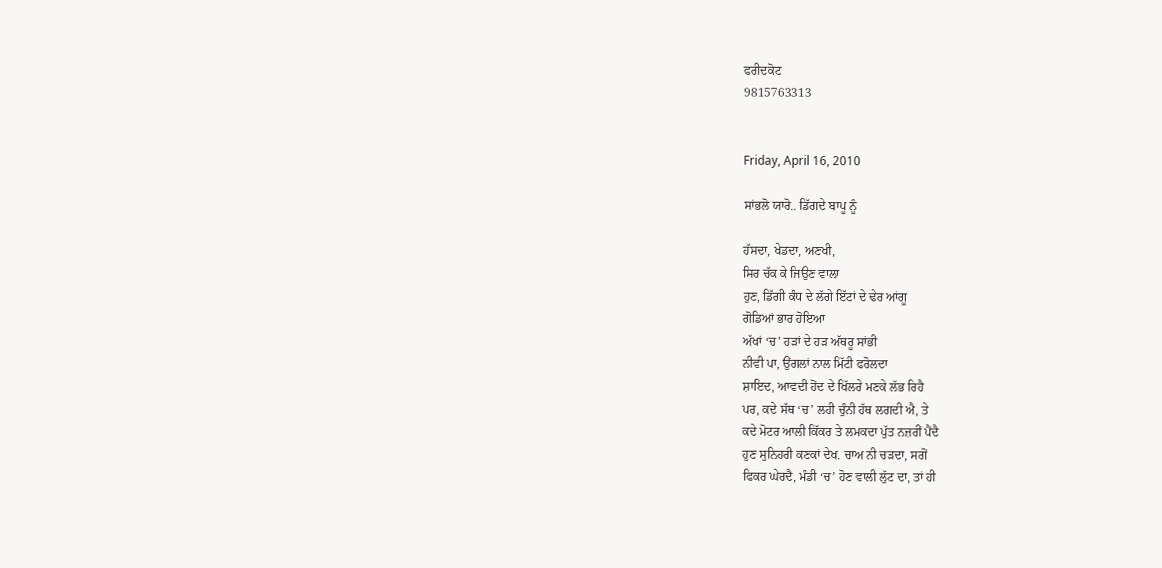ਫਰੀਦਕੋਟ
9815763313


Friday, April 16, 2010

ਸਾਂਭਲੋ ਯਾਰੋ.. ਡਿੱਗਦੇ ਬਾਪੂ ਨੂੰ

ਹੱਸਦਾ, ਖੇਡਦਾ, ਅਣਖੀ,
ਸਿਰ ਚੱਕ ਕੇ ਜਿਉਣ ਵਾਲਾ
ਹੁਣ, ਡਿੱਗੀ ਕੰਧ ਦੇ ਲੱਗੇ ਇੱਟਾਂ ਦੇ ਢੇਰ ਆਂਗੂ
ਗੋਡਿਆਂ ਭਾਰ ਹੋਇਆ
ਅੱਖਾਂ ‘ਚ’ ਹੜਾਂ ਦੇ ਹੜ ਅੱਥਰੂ ਸਾਂਭੀ
ਨੀਵੀ ਪਾ, ਉਂਗਲਾਂ ਨਾਲ ਮਿੱਟੀ ਫਰੋਲਦਾ
ਸ਼ਾਇਦ, ਆਵਦੀ ਹੋਂਦ ਦੇ ਖਿੱਲਰੇ ਮਣਕੇ ਲੱਭ ਰਿਹੈ
ਪਰ, ਕਦੇ ਸੱਥ ‘ਚ’ ਲਹੀ ਚੁੰਨੀ ਹੱਥ ਲਗਦੀ ਐ, ਤੇ
ਕਦੇ ਮੋਟਰ ਆਲੀ ਕਿੱਕਰ ਤੇ ਲਮਕਦਾ ਪੁੱਤ ਨਜ਼ਰੀਂ ਪੈਂਦੈ
ਹੁਣ ਸੁਨਿਹਰੀ ਕਣਕਾਂ ਦੇਖ. ਚਾਅ ਨੀ ਚੜਦਾ, ਸਗੋਂ
ਫਿਕਰ ਘੇਰਦੈ, ਮੰਡੀ ‘ਚ’ ਹੋਣ ਵਾਲੀ ਲੁੱਟ ਦਾ, ਤਾਂ ਹੀ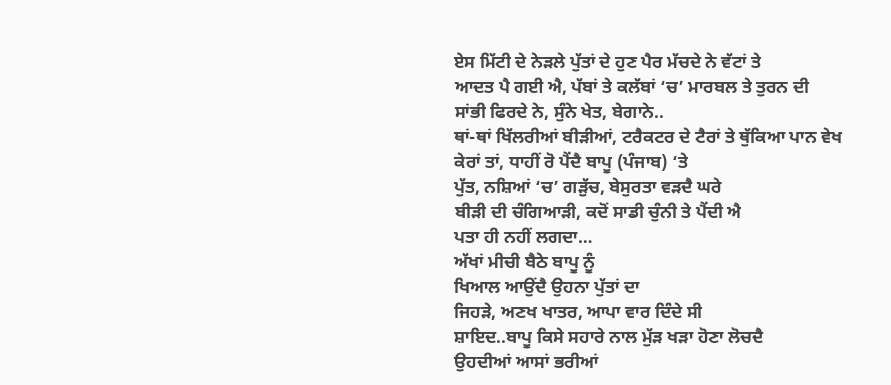ਏਸ ਮਿੱਟੀ ਦੇ ਨੇੜਲੇ ਪੁੱਤਾਂ ਦੇ ਹੁਣ ਪੈਰ ਮੱਚਦੇ ਨੇ ਵੱਟਾਂ ਤੇ
ਆਦਤ ਪੈ ਗਈ ਐ, ਪੱਬਾਂ ਤੇ ਕਲੱਬਾਂ ‘ਚ’ ਮਾਰਬਲ ਤੇ ਤੁਰਨ ਦੀ
ਸਾਂਭੀ ਫਿਰਦੇ ਨੇ, ਸੁੰਨੇ ਖੇਤ, ਬੇਗਾਨੇ..
ਥਾਂ-ਥਾਂ ਖਿੱਲਰੀਆਂ ਬੀੜੀਆਂ, ਟਰੈਕਟਰ ਦੇ ਟੈਰਾਂ ਤੇ ਥੁੱਕਿਆ ਪਾਨ ਵੇਖ
ਕੇਰਾਂ ਤਾਂ, ਧਾਹੀਂ ਰੋ ਪੈਂਦੈ ਬਾਪੂ (ਪੰਜਾਬ) ‘ਤੇ
ਪੁੱਤ, ਨਸ਼ਿਆਂ ‘ਚ’ ਗੜੁੱਚ, ਬੇਸੁਰਤਾ ਵੜਦੈ ਘਰੇ
ਬੀੜੀ ਦੀ ਚੰਗਿਆੜੀ, ਕਦੋਂ ਸਾਡੀ ਚੁੰਨੀ ਤੇ ਪੈਂਦੀ ਐ
ਪਤਾ ਹੀ ਨਹੀਂ ਲਗਦਾ…
ਅੱਖਾਂ ਮੀਚੀ ਬੈਠੇ ਬਾਪੂ ਨੂੰ
ਖਿਆਲ ਆਉਂਦੈ ਉਹਨਾ ਪੁੱਤਾਂ ਦਾ
ਜਿਹੜੇ, ਅਣਖ ਖਾਤਰ, ਆਪਾ ਵਾਰ ਦਿੰਦੇ ਸੀ
ਸ਼ਾਇਦ..ਬਾਪੂ ਕਿਸੇ ਸਹਾਰੇ ਨਾਲ ਮੁੱੜ ਖੜਾ ਹੋਣਾ ਲੋਚਦੈ
ਉਹਦੀਆਂ ਆਸਾਂ ਭਰੀਆਂ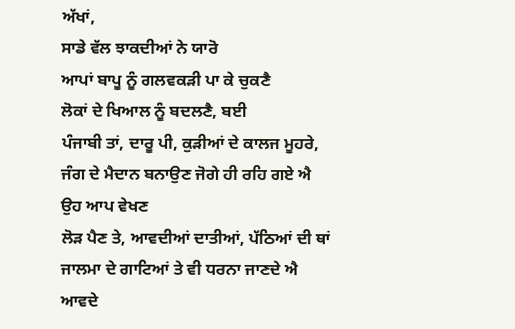ਅੱਖਾਂ,
ਸਾਡੇ ਵੱਲ ਝਾਕਦੀਆਂ ਨੇ ਯਾਰੋ
ਆਪਾਂ ਬਾਪੂ ਨੂੰ ਗਲਵਕੜੀ ਪਾ ਕੇ ਚੁਕਣੈ
ਲੋਕਾਂ ਦੇ ਖਿਆਲ ਨੂੰ ਬਦਲਣੈ, ਬਈ
ਪੰਜਾਬੀ ਤਾਂ, ਦਾਰੂ ਪੀ, ਕੁੜੀਆਂ ਦੇ ਕਾਲਜ ਮੂਹਰੇ,
ਜੰਗ ਦੇ ਮੈਦਾਨ ਬਨਾਉਣ ਜੋਗੇ ਹੀ ਰਹਿ ਗਏ ਐ
ਉਹ ਆਪ ਵੇਖਣ
ਲੋੜ ਪੈਣ ਤੇ, ਆਵਦੀਆਂ ਦਾਤੀਆਂ, ਪੱਠਿਆਂ ਦੀ ਥਾਂ
ਜਾਲਮਾ ਦੇ ਗਾਟਿਆਂ ਤੇ ਵੀ ਧਰਨਾ ਜਾਣਦੇ ਐ
ਆਵਦੇ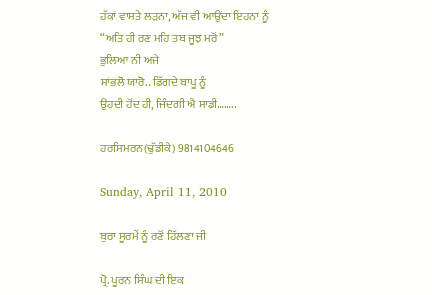ਹੱਕਾਂ ਵਾਸਤੇ ਲੜਨਾ, ਅੱਜ ਵੀ ਆਉਂਦਾ ਇਹਨਾ ਨੂੰ
“ਅਤਿ ਹੀ ਰਣ ਮਹਿ ਤਬ ਜੂਝ ਮਰੋਂ”
ਭੁਲਿਆ ਨੀ ਅਜੇ
ਸਾਂਭਲੋ ਯਾਰੋ.. ਡਿੱਗਦੇ ਬਾਪੂ ਨੂੰ
ਉਹਦੀ ਹੋਂਦ ਹੀ, ਜਿੰਦਗੀ ਐ ਸਾਡੀ……..

ਹਰਸਿਮਰਨ(ਢੁੱਡੀਕੇ) 9814104646

Sunday, April 11, 2010

ਬੁਰਾ ਸੂਰਮੇਂ ਨੂੰ ਰਣੋਂ ਹਿੱਲਣਾ ਜੀ

ਪ੍ਰੋ. ਪੂਰਨ ਸਿੰਘ ਦੀ ਇਕ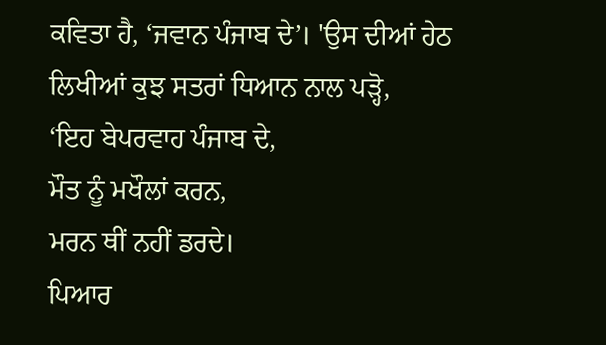ਕਵਿਤਾ ਹੈ, ‘ਜਵਾਨ ਪੰਜਾਬ ਦੇ’। 'ਉਸ ਦੀਆਂ ਹੇਠ ਲਿਖੀਆਂ ਕੁਝ ਸਤਰਾਂ ਧਿਆਨ ਨਾਲ ਪੜ੍ਹੋ,
‘ਇਹ ਬੇਪਰਵਾਹ ਪੰਜਾਬ ਦੇ,
ਮੌਤ ਨੂੰ ਮਖੌਲਾਂ ਕਰਨ,
ਮਰਨ ਥੀਂ ਨਹੀਂ ਡਰਦੇ।
ਪਿਆਰ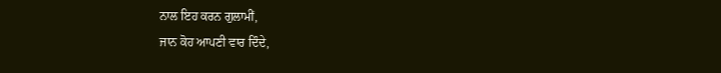ਨਾਲ ਇਹ ਕਰਨ ਗੁਲਾਮੀਂ,
ਜਾਨ ਕੋਹ ਆਪਣੀ ਵਾਰ ਦਿੰਦੇ,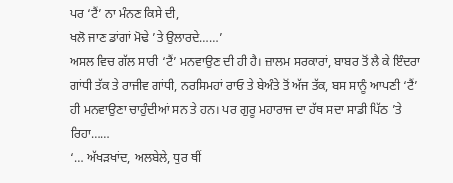ਪਰ ‘ਟੈਂ’ ਨਾ ਮੰਨਣ ਕਿਸੇ ਦੀ,
ਖਲੋ ਜਾਣ ਡਾਂਗਾਂ ਮੋਢੇ ’ਤੇ ਉਲਾਰਦੇ……’
ਅਸਲ ਵਿਚ ਗੱਲ ਸਾਰੀ ‘ਟੈਂ’ ਮਨਵਾਉਣ ਦੀ ਹੀ ਹੈ। ਜ਼ਾਲਮ ਸਰਕਾਰਾਂ, ਬਾਬਰ ਤੋਂ ਲੈ ਕੇ ਇੰਦਰਾ ਗਾਂਧੀ ਤੱਕ ਤੇ ਰਾਜੀਵ ਗਾਂਧੀ, ਨਰਸਿਮਹਾਂ ਰਾਓ ਤੇ ਬੇਅੰਤੇ ਤੋਂ ਅੱਜ ਤੱਕ, ਬਸ ਸਾਨੂੰ ਆਪਣੀ ‘ਟੈਂ’ ਹੀ ਮਨਵਾਉਣਾ ਚਾਹੁੰਦੀਆਂ ਸਨ ਤੇ ਹਨ। ਪਰ ਗੁਰੂ ਮਹਾਰਾਜ ਦਾ ਹੱਥ ਸਦਾ ਸਾਡੀ ਪਿੱਠ ’ਤੇ ਰਿਹਾ……
‘… ਅੱਖੜਖਾਂਦ, ਅਲਬੇਲੇ, ਧੁਰ ਥੀਂ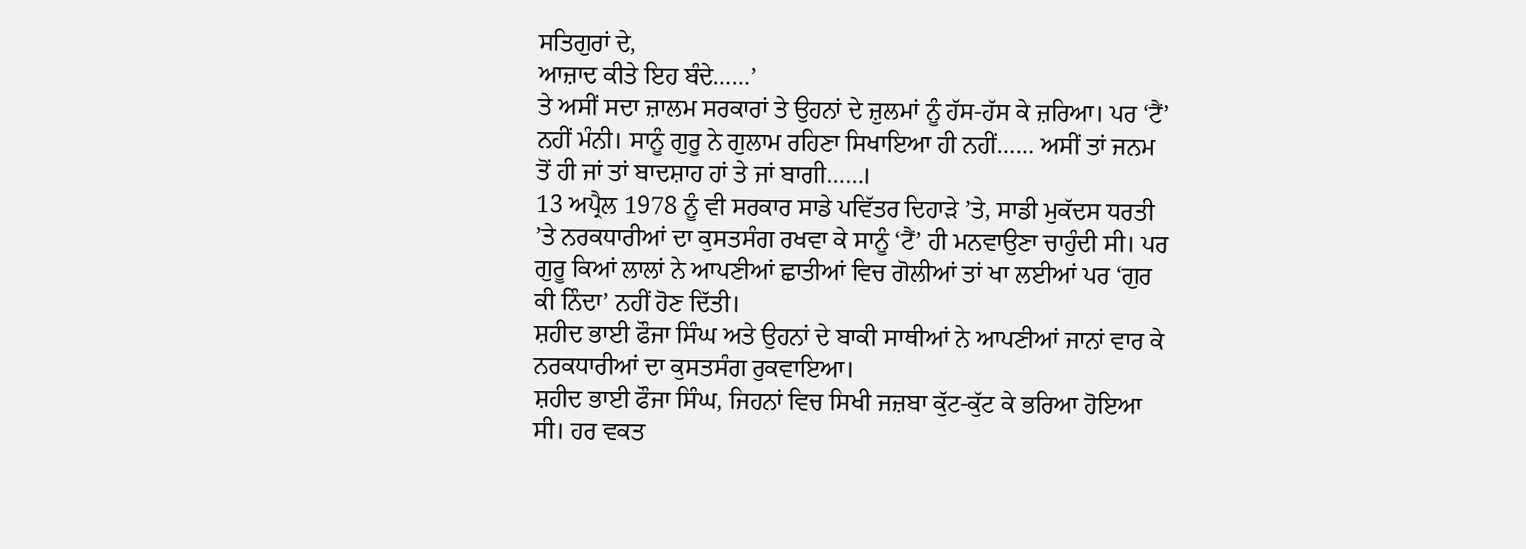ਸਤਿਗੁਰਾਂ ਦੇ,
ਆਜ਼ਾਦ ਕੀਤੇ ਇਹ ਬੰਦੇ……’
ਤੇ ਅਸੀਂ ਸਦਾ ਜ਼ਾਲਮ ਸਰਕਾਰਾਂ ਤੇ ਉਹਨਾਂ ਦੇ ਜ਼ੁਲਮਾਂ ਨੂੰ ਹੱਸ-ਹੱਸ ਕੇ ਜ਼ਰਿਆ। ਪਰ ‘ਟੈਂ’ ਨਹੀਂ ਮੰਨੀ। ਸਾਨੂੰ ਗੁਰੂ ਨੇ ਗੁਲਾਮ ਰਹਿਣਾ ਸਿਖਾਇਆ ਹੀ ਨਹੀਂ…… ਅਸੀਂ ਤਾਂ ਜਨਮ ਤੋਂ ਹੀ ਜਾਂ ਤਾਂ ਬਾਦਸ਼ਾਹ ਹਾਂ ਤੇ ਜਾਂ ਬਾਗੀ……।
13 ਅਪ੍ਰੈਲ 1978 ਨੂੰ ਵੀ ਸਰਕਾਰ ਸਾਡੇ ਪਵਿੱਤਰ ਦਿਹਾੜੇ ’ਤੇ, ਸਾਡੀ ਮੁਕੱਦਸ ਧਰਤੀ ’ਤੇ ਨਰਕਧਾਰੀਆਂ ਦਾ ਕੁਸਤਸੰਗ ਰਖਵਾ ਕੇ ਸਾਨੂੰ ‘ਟੈਂ’ ਹੀ ਮਨਵਾਉਣਾ ਚਾਹੁੰਦੀ ਸੀ। ਪਰ ਗੁਰੂ ਕਿਆਂ ਲਾਲਾਂ ਨੇ ਆਪਣੀਆਂ ਛਾਤੀਆਂ ਵਿਚ ਗੋਲੀਆਂ ਤਾਂ ਖਾ ਲਈਆਂ ਪਰ ‘ਗੁਰ ਕੀ ਨਿੰਦਾ’ ਨਹੀਂ ਹੋਣ ਦਿੱਤੀ।
ਸ਼ਹੀਦ ਭਾਈ ਫੌਜਾ ਸਿੰਘ ਅਤੇ ਉਹਨਾਂ ਦੇ ਬਾਕੀ ਸਾਥੀਆਂ ਨੇ ਆਪਣੀਆਂ ਜਾਨਾਂ ਵਾਰ ਕੇ ਨਰਕਧਾਰੀਆਂ ਦਾ ਕੁਸਤਸੰਗ ਰੁਕਵਾਇਆ।
ਸ਼ਹੀਦ ਭਾਈ ਫੌਜਾ ਸਿੰਘ, ਜਿਹਨਾਂ ਵਿਚ ਸਿਖੀ ਜਜ਼ਬਾ ਕੁੱਟ-ਕੁੱਟ ਕੇ ਭਰਿਆ ਹੋਇਆ ਸੀ। ਹਰ ਵਕਤ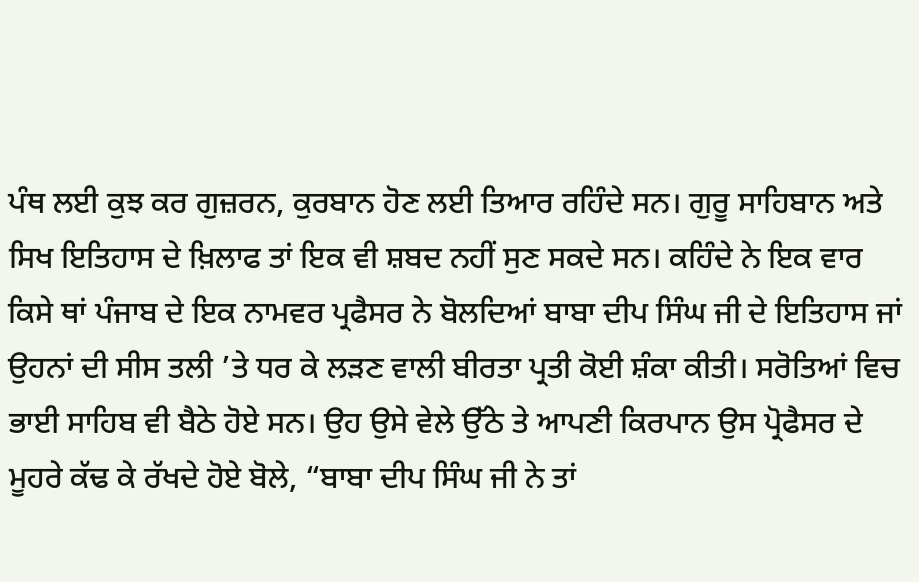ਪੰਥ ਲਈ ਕੁਝ ਕਰ ਗੁਜ਼ਰਨ, ਕੁਰਬਾਨ ਹੋਣ ਲਈ ਤਿਆਰ ਰਹਿੰਦੇ ਸਨ। ਗੁਰੂ ਸਾਹਿਬਾਨ ਅਤੇ ਸਿਖ ਇਤਿਹਾਸ ਦੇ ਖ਼ਿਲਾਫ ਤਾਂ ਇਕ ਵੀ ਸ਼ਬਦ ਨਹੀਂ ਸੁਣ ਸਕਦੇ ਸਨ। ਕਹਿੰਦੇ ਨੇ ਇਕ ਵਾਰ ਕਿਸੇ ਥਾਂ ਪੰਜਾਬ ਦੇ ਇਕ ਨਾਮਵਰ ਪ੍ਰਫੈਸਰ ਨੇ ਬੋਲਦਿਆਂ ਬਾਬਾ ਦੀਪ ਸਿੰਘ ਜੀ ਦੇ ਇਤਿਹਾਸ ਜਾਂ ਉਹਨਾਂ ਦੀ ਸੀਸ ਤਲੀ ’ਤੇ ਧਰ ਕੇ ਲੜਣ ਵਾਲੀ ਬੀਰਤਾ ਪ੍ਰਤੀ ਕੋਈ ਸ਼ੰਕਾ ਕੀਤੀ। ਸਰੋਤਿਆਂ ਵਿਚ ਭਾਈ ਸਾਹਿਬ ਵੀ ਬੈਠੇ ਹੋਏ ਸਨ। ਉਹ ਉਸੇ ਵੇਲੇ ਉੱਠੇ ਤੇ ਆਪਣੀ ਕਿਰਪਾਨ ਉਸ ਪ੍ਰੋਫੈਸਰ ਦੇ ਮੂਹਰੇ ਕੱਢ ਕੇ ਰੱਖਦੇ ਹੋਏ ਬੋਲੇ, “ਬਾਬਾ ਦੀਪ ਸਿੰਘ ਜੀ ਨੇ ਤਾਂ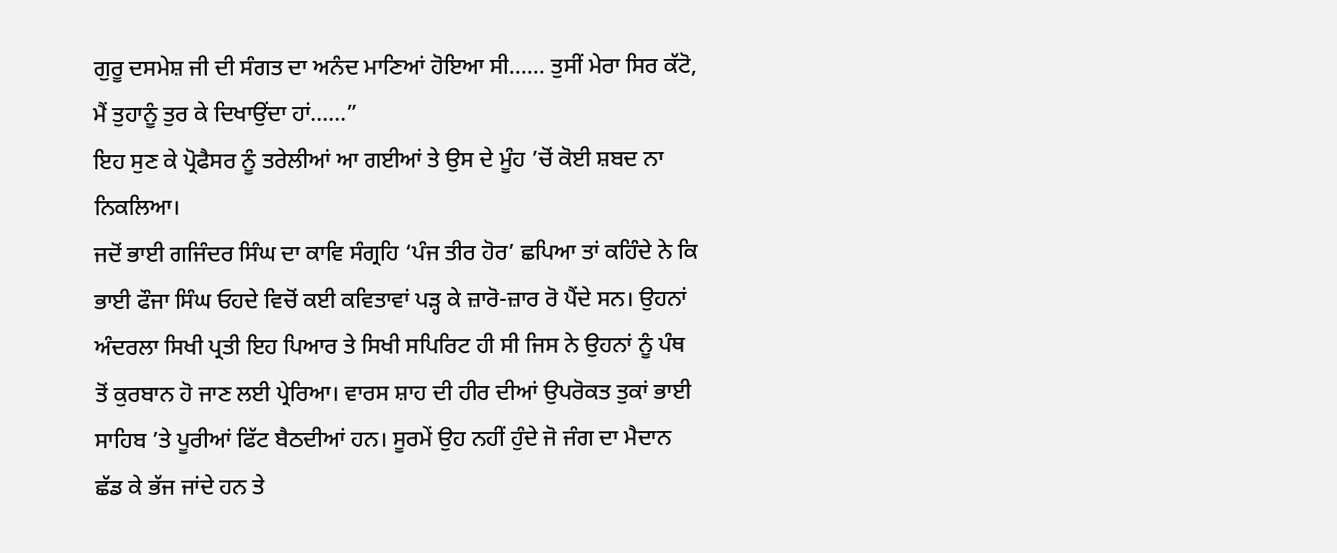ਗੁਰੂ ਦਸਮੇਸ਼ ਜੀ ਦੀ ਸੰਗਤ ਦਾ ਅਨੰਦ ਮਾਣਿਆਂ ਹੋਇਆ ਸੀ…… ਤੁਸੀਂ ਮੇਰਾ ਸਿਰ ਕੱਟੋ, ਮੈਂ ਤੁਹਾਨੂੰ ਤੁਰ ਕੇ ਦਿਖਾਉਂਦਾ ਹਾਂ……”
ਇਹ ਸੁਣ ਕੇ ਪ੍ਰੋਫੈਸਰ ਨੂੰ ਤਰੇਲੀਆਂ ਆ ਗਈਆਂ ਤੇ ਉਸ ਦੇ ਮੂੰਹ ’ਚੋਂ ਕੋਈ ਸ਼ਬਦ ਨਾ ਨਿਕਲਿਆ।
ਜਦੋਂ ਭਾਈ ਗਜਿੰਦਰ ਸਿੰਘ ਦਾ ਕਾਵਿ ਸੰਗ੍ਰਹਿ ‘ਪੰਜ ਤੀਰ ਹੋਰ’ ਛਪਿਆ ਤਾਂ ਕਹਿੰਦੇ ਨੇ ਕਿ ਭਾਈ ਫੌਜਾ ਸਿੰਘ ਓਹਦੇ ਵਿਚੋਂ ਕਈ ਕਵਿਤਾਵਾਂ ਪੜ੍ਹ ਕੇ ਜ਼ਾਰੋ-ਜ਼ਾਰ ਰੋ ਪੈਂਦੇ ਸਨ। ਉਹਨਾਂ ਅੰਦਰਲਾ ਸਿਖੀ ਪ੍ਰਤੀ ਇਹ ਪਿਆਰ ਤੇ ਸਿਖੀ ਸਪਿਰਿਟ ਹੀ ਸੀ ਜਿਸ ਨੇ ਉਹਨਾਂ ਨੂੰ ਪੰਥ ਤੋਂ ਕੁਰਬਾਨ ਹੋ ਜਾਣ ਲਈ ਪ੍ਰੇਰਿਆ। ਵਾਰਸ ਸ਼ਾਹ ਦੀ ਹੀਰ ਦੀਆਂ ਉਪਰੋਕਤ ਤੁਕਾਂ ਭਾਈ ਸਾਹਿਬ ’ਤੇ ਪੂਰੀਆਂ ਫਿੱਟ ਬੈਠਦੀਆਂ ਹਨ। ਸੂਰਮੇਂ ਉਹ ਨਹੀਂ ਹੁੰਦੇ ਜੋ ਜੰਗ ਦਾ ਮੈਦਾਨ ਛੱਡ ਕੇ ਭੱਜ ਜਾਂਦੇ ਹਨ ਤੇ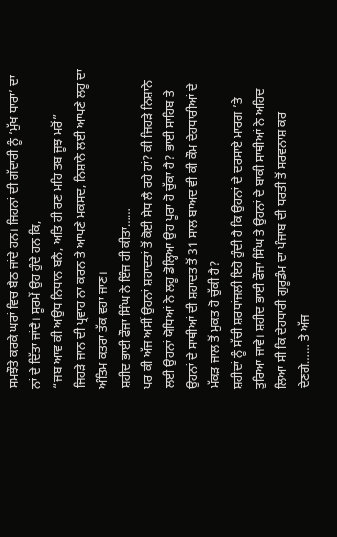ਸਮਝੌਤੇ ਕਰਕੇ ਘਰਾਂ ਵਿਚ ਬੈਠ ਜਾਂਦੇ ਹਨ। ਜਿਹਨਾਂ ਦੀ ਗੱਦਾਰੀ ਨੂੰ ‘ਮੁੱਖ ਧਾਰਾ’ ਦਾ ਨਾਂ ਦੇ ਦਿੱਤਾ ਜਾਂਦੈ। ਸੂਰਮੇਂ ਉਹ ਹੁੰਦੇ ਹਨ ਕਿ,
“ਜਬ ਆਵ ਕੀ ਅਉਧ ਨਿਧਾਨ ਬਨੈ, ਅਤਿ ਹੀ ਰਣ ਮਹਿ ਤਬ ਜੂਝ ਮਰੋਂ”
ਜਿਹੜੇ ਜਾਨ ਦੀ ਪ੍ਰਵਾਹ ਨਾ ਕਰਨ ਤੇ ਆਪਣੇ ਮਕਸਦ, ਨਿਸ਼ਾਨੇ ਲਈ ਆਪਣੇ ਲਹੂ ਦਾ ਅੰਤਿਮ ਕਤਰਾ ਤੱਕ ਵਹਾ ਜਾਣ।
ਸ਼ਹੀਦ ਭਾਈ ਫੌਜਾ ਸਿੰਘ ਨੇ ਇੰਜ ਹੀ ਕੀਤਾ……
ਪਰ ਕੀ ਅੱਜ ਅਸੀਂ ਉਹਨਾਂ ਸ਼ਹਾਦਤਾਂ ਤੋਂ ਕੋਈ ਸੇਧ ਲੈ ਰਹੇ ਹਾਂ? ਕੀ ਜਿਹੜੇ ਨਿਸ਼ਾਨੇ ਲਈ ਉਹਨਾਂ ਯੋਧਿਆਂ ਨੇ ਲਹੂ ਡੋਲ੍ਹਿਆ ਉਹ ਪੂਰਾ ਹੋ ਚੁੱਕਾ ਹੈ? ਭਾਈ ਸਾਹਿਬ ਤੇ ਉਹਨਾਂ ਦੇ ਸਾਥੀਆਂ ਦੀ ਸ਼ਹਾਦਤ ਤੋਂ 31 ਸਾਲ ਬਾਅਦ ਵੀ ਕੀ ਕੌਮ ਦੇਹਧਾਰੀਆਂ ਦੇ ਮੱਕੜ ਜਾਲ ਤੋਂ ਮੁਕਤ ਹੋ ਚੁੱਕੀ ਹੈ?
ਸ਼ਹੀਦਾਂ ਨੂੰ ਸੱਚੀ ਸ਼ਰਧਾਂਜਲੀ ਇਹੋ ਹੁੰਦੀ ਹੈ ਕਿ ਉਹਨਾਂ ਦੇ ਦਰਸਾਏ ਮਾਰਗ ’ਤੇ ਤੁਰਿਆ ਜਾਵੇ। ਸ਼ਹੀਦ ਭਾਈ ਫੌਜਾ ਸਿੰਘ ਤੇ ਉਹਨਾਂ ਦੇ ਬਾਕੀ ਸਾਥੀਆਂ ਨੇ ਅਹਿਦ ਲਿਆ ਸੀ ਕਿ ਦੇਹਧਾਰੀ ਗੁਰੂਡੰਮ ਦਾ ਪੰਜਾਬ ਦੀ ਧਰਤੀ ਤੋਂ ਸਰਵਨਾਸ਼ ਕਰ ਦੇਣਗੇ…… ਤੇ ਅੱਜ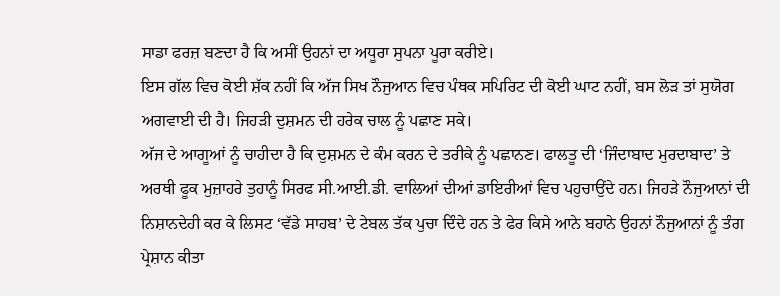ਸਾਡਾ ਫਰਜ਼ ਬਣਦਾ ਹੈ ਕਿ ਅਸੀਂ ਉਹਨਾਂ ਦਾ ਅਧੂਰਾ ਸੁਪਨਾ ਪੂਰਾ ਕਰੀਏ।
ਇਸ ਗੱਲ ਵਿਚ ਕੋਈ ਸ਼ੱਕ ਨਹੀਂ ਕਿ ਅੱਜ ਸਿਖ ਨੌਜੁਆਨ ਵਿਚ ਪੰਥਕ ਸਪਿਰਿਟ ਦੀ ਕੋਈ ਘਾਟ ਨਹੀਂ, ਬਸ ਲੋੜ ਤਾਂ ਸੁਯੋਗ ਅਗਵਾਈ ਦੀ ਹੈ। ਜਿਹੜੀ ਦੁਸ਼ਮਨ ਦੀ ਹਰੇਕ ਚਾਲ ਨੂੰ ਪਛਾਣ ਸਕੇ।
ਅੱਜ ਦੇ ਆਗੂਆਂ ਨੂੰ ਚਾਹੀਦਾ ਹੈ ਕਿ ਦੁਸ਼ਮਨ ਦੇ ਕੰਮ ਕਰਨ ਦੇ ਤਰੀਕੇ ਨੂੰ ਪਛਾਨਣ। ਫਾਲਤੂ ਦੀ ‘ਜਿੰਦਾਬਾਦ ਮੁਰਦਾਬਾਦ’ ਤੇ ਅਰਥੀ ਫੂਕ ਮੁਜ਼ਾਹਰੇ ਤੁਹਾਨੂੰ ਸਿਰਫ ਸੀ.ਆਈ.ਡੀ. ਵਾਲਿਆਂ ਦੀਆਂ ਡਾਇਰੀਆਂ ਵਿਚ ਪਹੁਚਾਉਂਦੇ ਹਨ। ਜਿਹੜੇ ਨੌਜੁਆਨਾਂ ਦੀ ਨਿਸ਼ਾਨਦੇਹੀ ਕਰ ਕੇ ਲਿਸਟ ‘ਵੱਡੇ ਸਾਹਬ’ ਦੇ ਟੇਬਲ ਤੱਕ ਪੁਚਾ ਦਿੰਦੇ ਹਨ ਤੇ ਫੇਰ ਕਿਸੇ ਆਨੇ ਬਹਾਨੇ ਉਹਨਾਂ ਨੌਜੁਆਨਾਂ ਨੂੰ ਤੰਗ ਪ੍ਰੇਸ਼ਾਨ ਕੀਤਾ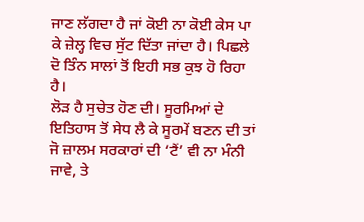ਜਾਣ ਲੱਗਦਾ ਹੈ ਜਾਂ ਕੋਈ ਨਾ ਕੋਈ ਕੇਸ ਪਾ ਕੇ ਜ਼ੇਲ੍ਹ ਵਿਚ ਸੁੱਟ ਦਿੱਤਾ ਜਾਂਦਾ ਹੈ। ਪਿਛਲੇ ਦੋ ਤਿੰਨ ਸਾਲਾਂ ਤੋਂ ਇਹੀ ਸਭ ਕੁਝ ਹੋ ਰਿਹਾ ਹੈ।
ਲੋੜ ਹੈ ਸੁਚੇਤ ਹੋਣ ਦੀ। ਸੂਰਮਿਆਂ ਦੇ ਇਤਿਹਾਸ ਤੋਂ ਸੇਧ ਲੈ ਕੇ ਸੂਰਮੇਂ ਬਣਨ ਦੀ ਤਾਂ ਜੋ ਜ਼ਾਲਮ ਸਰਕਾਰਾਂ ਦੀ ‘ਟੈਂ’ ਵੀ ਨਾ ਮੰਨੀ ਜਾਵੇ, ਤੇ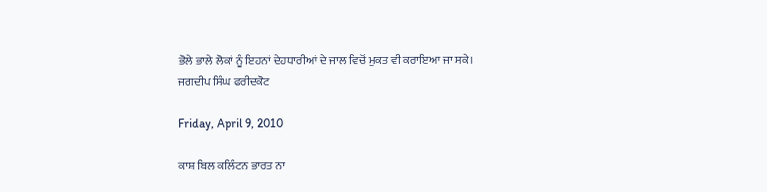ਭੋਲੇ ਭਾਲੇ ਲੋਕਾਂ ਨੂੰ ਇਹਨਾਂ ਦੇਹਧਾਰੀਆਂ ਦੇ ਜਾਲ ਵਿਚੋਂ ਮੁਕਤ ਵੀ ਕਰਾਇਆ ਜਾ ਸਕੇ।
ਜਗਦੀਪ ਸਿੰਘ ਫਰੀਦਕੋਟ

Friday, April 9, 2010

ਕਾਸ਼ ਬਿਲ ਕਲਿੰਟਨ ਭਾਰਤ ਨਾ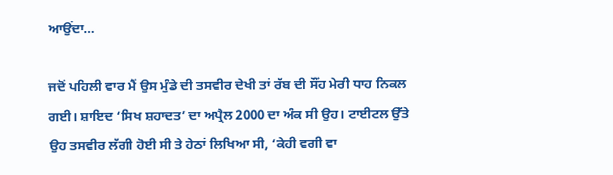ਆਉਂਦਾ…

ਜਦੋਂ ਪਹਿਲੀ ਵਾਰ ਮੈਂ ਉਸ ਮੁੰਡੇ ਦੀ ਤਸਵੀਰ ਦੇਖੀ ਤਾਂ ਰੱਬ ਦੀ ਸੌਂਹ ਮੇਰੀ ਧਾਹ ਨਿਕਲ ਗਈ। ਸ਼ਾਇਦ ‘ਸਿਖ ਸ਼ਹਾਦਤ’ ਦਾ ਅਪ੍ਰੈਲ 2000 ਦਾ ਅੰਕ ਸੀ ਉਹ। ਟਾਈਟਲ ਉੱਤੇ ਉਹ ਤਸਵੀਰ ਲੱਗੀ ਹੋਈ ਸੀ ਤੇ ਹੇਠਾਂ ਲਿਖਿਆ ਸੀ, ‘ਕੇਹੀ ਵਗੀ ਵਾ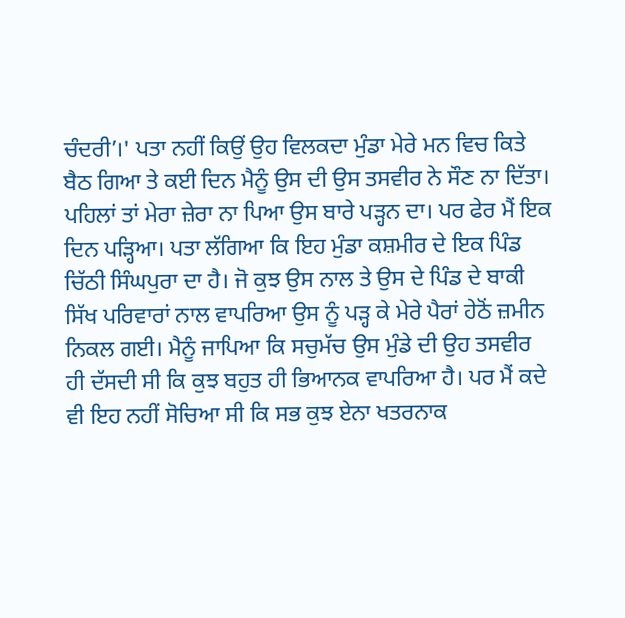ਚੰਦਰੀ’।' ਪਤਾ ਨਹੀਂ ਕਿਉਂ ਉਹ ਵਿਲਕਦਾ ਮੁੰਡਾ ਮੇਰੇ ਮਨ ਵਿਚ ਕਿਤੇ ਬੈਠ ਗਿਆ ਤੇ ਕਈ ਦਿਨ ਮੈਨੂੰ ਉਸ ਦੀ ਉਸ ਤਸਵੀਰ ਨੇ ਸੌਣ ਨਾ ਦਿੱਤਾ। ਪਹਿਲਾਂ ਤਾਂ ਮੇਰਾ ਜ਼ੇਰਾ ਨਾ ਪਿਆ ਉਸ ਬਾਰੇ ਪੜ੍ਹਨ ਦਾ। ਪਰ ਫੇਰ ਮੈਂ ਇਕ ਦਿਨ ਪੜ੍ਹਿਆ। ਪਤਾ ਲੱਗਿਆ ਕਿ ਇਹ ਮੁੰਡਾ ਕਸ਼ਮੀਰ ਦੇ ਇਕ ਪਿੰਡ ਚਿੱਠੀ ਸਿੰਘਪੁਰਾ ਦਾ ਹੈ। ਜੋ ਕੁਝ ਉਸ ਨਾਲ ਤੇ ਉਸ ਦੇ ਪਿੰਡ ਦੇ ਬਾਕੀ ਸਿੱਖ ਪਰਿਵਾਰਾਂ ਨਾਲ ਵਾਪਰਿਆ ਉਸ ਨੂੰ ਪੜ੍ਹ ਕੇ ਮੇਰੇ ਪੈਰਾਂ ਹੇਠੋਂ ਜ਼ਮੀਨ ਨਿਕਲ ਗਈ। ਮੈਨੂੰ ਜਾਪਿਆ ਕਿ ਸਚੁਮੱਚ ਉਸ ਮੁੰਡੇ ਦੀ ਉਹ ਤਸਵੀਰ ਹੀ ਦੱਸਦੀ ਸੀ ਕਿ ਕੁਝ ਬਹੁਤ ਹੀ ਭਿਆਨਕ ਵਾਪਰਿਆ ਹੈ। ਪਰ ਮੈਂ ਕਦੇ ਵੀ ਇਹ ਨਹੀਂ ਸੋਚਿਆ ਸੀ ਕਿ ਸਭ ਕੁਝ ਏਨਾ ਖਤਰਨਾਕ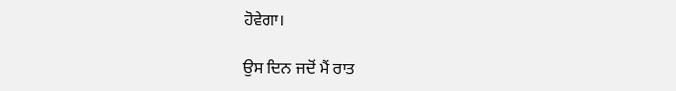ਹੋਵੇਗਾ।

ਉਸ ਦਿਨ ਜਦੋਂ ਮੈਂ ਰਾਤ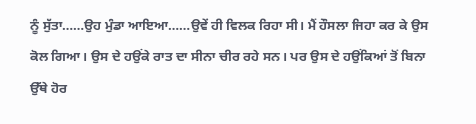ਨੂੰ ਸੁੱਤਾ……ਉਹ ਮੁੰਡਾ ਆਇਆ……ਉਵੇਂ ਹੀ ਵਿਲਕ ਰਿਹਾ ਸੀ। ਮੈਂ ਹੌਸਲਾ ਜਿਹਾ ਕਰ ਕੇ ਉਸ ਕੋਲ ਗਿਆ। ਉਸ ਦੇ ਹਉਂਕੇ ਰਾਤ ਦਾ ਸੀਨਾ ਚੀਰ ਰਹੇ ਸਨ। ਪਰ ਉਸ ਦੇ ਹਉਂਕਿਆਂ ਤੋਂ ਬਿਨਾ ਉੱਥੇ ਹੋਰ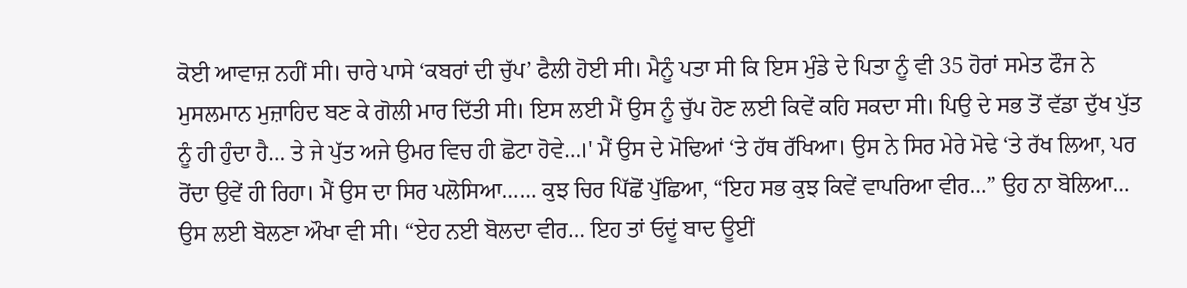ਕੋਈ ਆਵਾਜ਼ ਨਹੀਂ ਸੀ। ਚਾਰੇ ਪਾਸੇ ‘ਕਬਰਾਂ ਦੀ ਚੁੱਪ’ ਫੈਲੀ ਹੋਈ ਸੀ। ਮੈਨੂੰ ਪਤਾ ਸੀ ਕਿ ਇਸ ਮੁੰਡੇ ਦੇ ਪਿਤਾ ਨੂੰ ਵੀ 35 ਹੋਰਾਂ ਸਮੇਤ ਫੌਜ ਨੇ ਮੁਸਲਮਾਨ ਮੁਜ਼ਾਹਿਦ ਬਣ ਕੇ ਗੋਲੀ ਮਾਰ ਦਿੱਤੀ ਸੀ। ਇਸ ਲਈ ਮੈਂ ਉਸ ਨੂੰ ਚੁੱਪ ਹੋਣ ਲਈ ਕਿਵੇਂ ਕਹਿ ਸਕਦਾ ਸੀ। ਪਿਉ ਦੇ ਸਭ ਤੋਂ ਵੱਡਾ ਦੁੱਖ ਪੁੱਤ ਨੂੰ ਹੀ ਹੁੰਦਾ ਹੈ… ਤੇ ਜੇ ਪੁੱਤ ਅਜੇ ਉਮਰ ਵਿਚ ਹੀ ਛੋਟਾ ਹੋਵੇ…।' ਮੈਂ ਉਸ ਦੇ ਮੋਢਿਆਂ ‘ਤੇ ਹੱਥ ਰੱਖਿਆ। ਉਸ ਨੇ ਸਿਰ ਮੇਰੇ ਮੋਢੇ ‘ਤੇ ਰੱਖ ਲਿਆ, ਪਰ ਰੋਂਦਾ ਉਵੇਂ ਹੀ ਰਿਹਾ। ਮੈਂ ਉਸ ਦਾ ਸਿਰ ਪਲੋਸਿਆ…… ਕੁਝ ਚਿਰ ਪਿੱਛੋਂ ਪੁੱਛਿਆ, “ਇਹ ਸਭ ਕੁਝ ਕਿਵੇਂ ਵਾਪਰਿਆ ਵੀਰ…” ਉਹ ਨਾ ਬੋਲਿਆ… ਉਸ ਲਈ ਬੋਲਣਾ ਔਖਾ ਵੀ ਸੀ। “ਏਹ ਨਈ ਬੋਲਦਾ ਵੀਰ… ਇਹ ਤਾਂ ਓਦੂਂ ਬਾਦ ਊਈਂ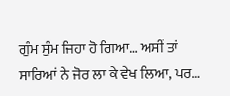ਗੁੰਮ ਸੁੰਮ ਜਿਹਾ ਹੋ ਗਿਆ… ਅਸੀਂ ਤਾਂ ਸਾਰਿਆਂ ਨੇ ਜੋਰ ਲਾ ਕੇ ਵੇਖ ਲਿਆ, ਪਰ…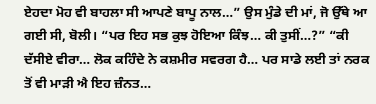ਏਹਦਾ ਮੋਹ ਵੀ ਬਾਹਲਾ ਸੀ ਆਪਣੇ ਬਾਪੂ ਨਾਲ…” ਉਸ ਮੁੰਡੇ ਦੀ ਮਾਂ, ਜੋ ਉੱਥੇ ਆ ਗਈ ਸੀ, ਬੋਲੀ। “ਪਰ ਇਹ ਸਭ ਕੁਝ ਹੋਇਆ ਕਿੰਝ… ਕੀ ਤੁਸੀਂ…?” “ਕੀ ਦੱਸੀਏ ਵੀਰਾ… ਲੋਕ ਕਹਿੰਦੇ ਨੇ ਕਸ਼ਮੀਰ ਸਵਰਗ ਹੈ… ਪਰ ਸਾਡੇ ਲਈ ਤਾਂ ਨਰਕ ਤੋਂ ਵੀ ਮਾੜੀ ਐ ਇਹ ਜ਼ੰਨਤ…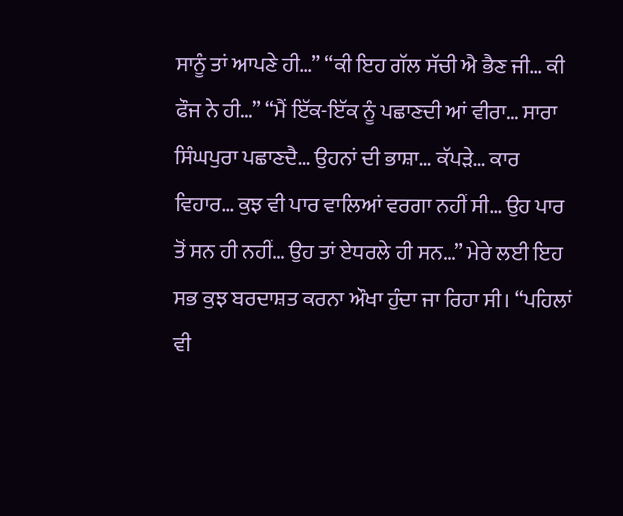ਸਾਨੂੰ ਤਾਂ ਆਪਣੇ ਹੀ…” “ਕੀ ਇਹ ਗੱਲ ਸੱਚੀ ਐ ਭੈਣ ਜੀ… ਕੀ ਫੌਜ ਨੇ ਹੀ…” “ਮੈਂ ਇੱਕ-ਇੱਕ ਨੂੰ ਪਛਾਣਦੀ ਆਂ ਵੀਰਾ… ਸਾਰਾ ਸਿੰਘਪੁਰਾ ਪਛਾਣਦੈ… ਉਹਨਾਂ ਦੀ ਭਾਸ਼ਾ… ਕੱਪੜੇ… ਕਾਰ ਵਿਹਾਰ… ਕੁਝ ਵੀ ਪਾਰ ਵਾਲਿਆਂ ਵਰਗਾ ਨਹੀਂ ਸੀ… ਉਹ ਪਾਰ ਤੋਂ ਸਨ ਹੀ ਨਹੀਂ… ਉਹ ਤਾਂ ਏਧਰਲੇ ਹੀ ਸਨ…” ਮੇਰੇ ਲਈ ਇਹ ਸਭ ਕੁਝ ਬਰਦਾਸ਼ਤ ਕਰਨਾ ਔਖਾ ਹੁੰਦਾ ਜਾ ਰਿਹਾ ਸੀ। “ਪਹਿਲਾਂ ਵੀ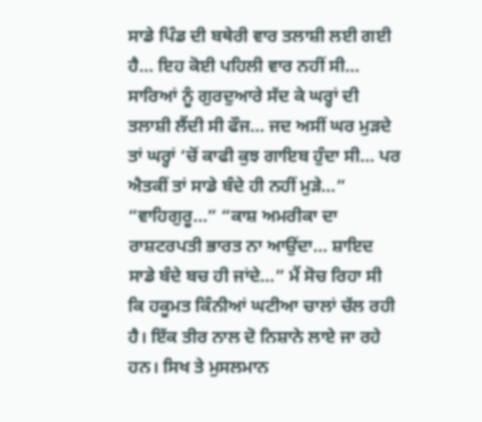ਸਾਡੇ ਪਿੰਡ ਦੀ ਬਥੇਰੀ ਵਾਰ ਤਲਾਸ਼ੀ ਲਈ ਗਈ ਹੈ… ਇਹ ਕੋਈ ਪਹਿਲੀ ਵਾਰ ਨਹੀਂ ਸੀ… ਸਾਰਿਆਂ ਨੂੰ ਗੁਰਦੁਆਰੇ ਸੱਦ ਕੇ ਘਰ੍ਹਾਂ ਦੀ ਤਲਾਸ਼ੀ ਲੈਂਦੀ ਸੀ ਫੌਜ… ਜਦ ਅਸੀਂ ਘਰ ਮੁੜਦੇ ਤਾਂ ਘਰ੍ਹਾਂ ‘ਚੋਂ ਕਾਫੀ ਕੁਝ ਗਾਇਬ ਹੁੰਦਾ ਸੀ… ਪਰ ਐਤਕੀਂ ਤਾਂ ਸਾਡੇ ਬੰਦੇ ਹੀ ਨਹੀਂ ਮੁੜੇ…” “ਵਾਹਿਗੁਰੂ…” “ਕਾਸ਼ ਅਮਰੀਕਾ ਦਾ ਰਾਸ਼ਟਰਪਤੀ ਭਾਰਤ ਨਾ ਆਉਂਦਾ… ਸ਼ਾਇਦ ਸਾਡੇ ਬੰਦੇ ਬਚ ਹੀ ਜਾਂਦੇ…” ਮੈਂ ਸੋਚ ਰਿਹਾ ਸੀ ਕਿ ਹਕੂਮਤ ਕਿੰਨੀਆਂ ਘਟੀਆ ਚਾਲਾਂ ਚੱਲ ਰਹੀ ਹੈ। ਇੱਕ ਤੀਰ ਨਾਲ ਦੋ ਨਿਸ਼ਾਨੇ ਲਾਏ ਜਾ ਰਹੇ ਹਨ। ਸਿਖ ਤੇ ਮੁਸਲਮਾਨ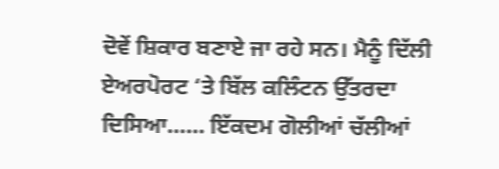ਦੋਵੇਂ ਸ਼ਿਕਾਰ ਬਣਾਏ ਜਾ ਰਹੇ ਸਨ। ਮੈਨੂੰ ਦਿੱਲੀ ਏਅਰਪੋਰਟ ‘ਤੇ ਬਿੱਲ ਕਲਿੰਟਨ ਉੱਤਰਦਾ ਦਿਸਿਆ…… ਇੱਕਦਮ ਗੋਲੀਆਂ ਚੱਲੀਆਂ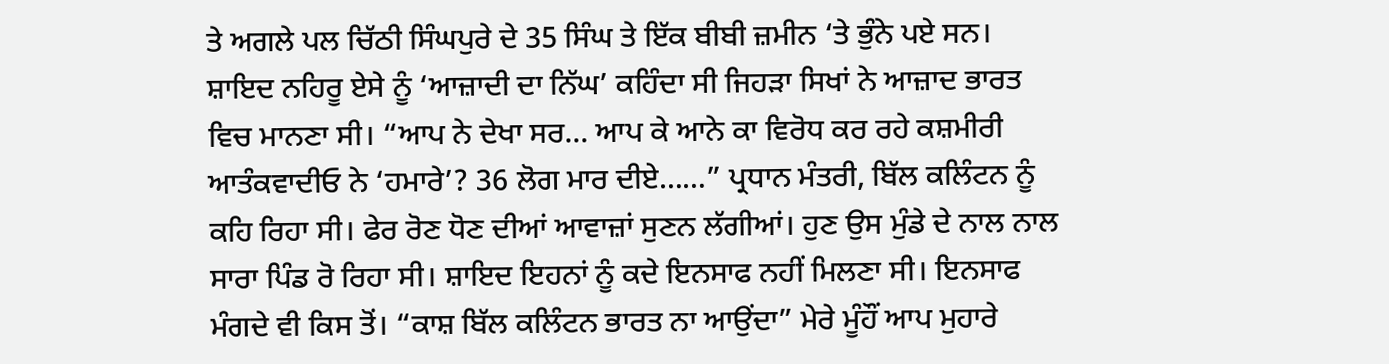ਤੇ ਅਗਲੇ ਪਲ ਚਿੱਠੀ ਸਿੰਘਪੁਰੇ ਦੇ 35 ਸਿੰਘ ਤੇ ਇੱਕ ਬੀਬੀ ਜ਼ਮੀਨ ‘ਤੇ ਭੁੰਨੇ ਪਏ ਸਨ। ਸ਼ਾਇਦ ਨਹਿਰੂ ਏਸੇ ਨੂੰ ‘ਆਜ਼ਾਦੀ ਦਾ ਨਿੱਘ’ ਕਹਿੰਦਾ ਸੀ ਜਿਹੜਾ ਸਿਖਾਂ ਨੇ ਆਜ਼ਾਦ ਭਾਰਤ ਵਿਚ ਮਾਨਣਾ ਸੀ। “ਆਪ ਨੇ ਦੇਖਾ ਸਰ… ਆਪ ਕੇ ਆਨੇ ਕਾ ਵਿਰੋਧ ਕਰ ਰਹੇ ਕਸ਼ਮੀਰੀ ਆਤੰਕਵਾਦੀਓ ਨੇ ‘ਹਮਾਰੇ’? 36 ਲੋਗ ਮਾਰ ਦੀਏ……” ਪ੍ਰਧਾਨ ਮੰਤਰੀ, ਬਿੱਲ ਕਲਿੰਟਨ ਨੂੰ ਕਹਿ ਰਿਹਾ ਸੀ। ਫੇਰ ਰੋਣ ਧੋਣ ਦੀਆਂ ਆਵਾਜ਼ਾਂ ਸੁਣਨ ਲੱਗੀਆਂ। ਹੁਣ ਉਸ ਮੁੰਡੇ ਦੇ ਨਾਲ ਨਾਲ ਸਾਰਾ ਪਿੰਡ ਰੋ ਰਿਹਾ ਸੀ। ਸ਼ਾਇਦ ਇਹਨਾਂ ਨੂੰ ਕਦੇ ਇਨਸਾਫ ਨਹੀਂ ਮਿਲਣਾ ਸੀ। ਇਨਸਾਫ ਮੰਗਦੇ ਵੀ ਕਿਸ ਤੋਂ। “ਕਾਸ਼ ਬਿੱਲ ਕਲਿੰਟਨ ਭਾਰਤ ਨਾ ਆਉਂਦਾ” ਮੇਰੇ ਮੂੰਹੌਂ ਆਪ ਮੁਹਾਰੇ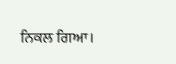ਨਿਕਲ ਗਿਆ।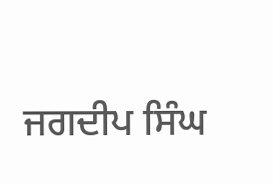ਜਗਦੀਪ ਸਿੰਘ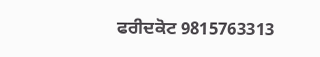ਫਰੀਦਕੋਟ 9815763313